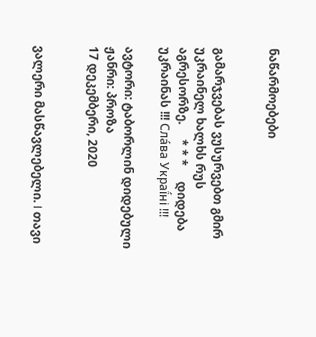ნაწარმოებები


გამარჯვებას ვუსურვებთ გმირ უკრაინელ ხალხს რუს აგრესორზე.     * * *     დიდება უკრაინას !!! Сла́ва Украї́ні !!!

ავტორი: ტაბორლინ დიდებული
ჟანრი: პროზა
17 დეკემბერი, 2020


ვალერი მასწავლებელი. I თავი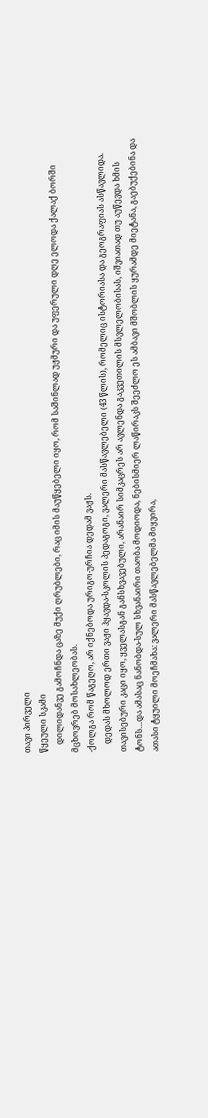თავი პირველი
წყეული სკამი
    დილიდანვე გამოჩნდა ცაზე მუქი ღრუბლები, რაც იმის მაუწყებელი იყო, რომ საშინლად უჟმური და უფერული დღე ელოდა ქალაქ ბორში მცხოვრებ მოსახლეობას.
-ქოლგა რომ წაგეღო, არ იქნებოდა ურიგო-ურჩია დედამ ვაჟს.
    დედას მხოლოდ ერთი ვაჟი ჰყავდა-სკოლის პედაგოგი, ვალერი მასწავლებელი (43 წლის), რომელიც ისტორიასა და გეოგრაფიას ასწავლიდა. თავისებური კაცი იყო, ყველასგან განსხვავებული, არანაირ სიმკაცრეს არ ავლენდა გაკვეთილის მსვლელობისას, იშვიათად თუ აუწევდა ხმის ტონს…და ამასაც ნანობდა-სულ სხვანაირი თაობა მოდიოდა, ნებისმიერ ლაწირაკს შეეძლო ეს ამბავი მშობლის ყურამდე მიეტანა, გაებუქებინა და ათასი ტყუილი მოეჩმახა: ვალერი მასწავლებელმა მიყვირა,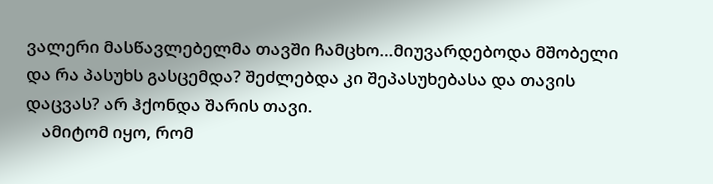ვალერი მასწავლებელმა თავში ჩამცხო…მიუვარდებოდა მშობელი და რა პასუხს გასცემდა? შეძლებდა კი შეპასუხებასა და თავის დაცვას? არ ჰქონდა შარის თავი.
    ამიტომ იყო, რომ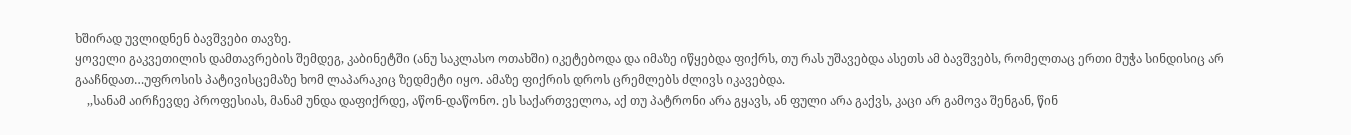ხშირად უვლიდნენ ბავშვები თავზე.
ყოველი გაკვეთილის დამთავრების შემდეგ, კაბინეტში (ანუ საკლასო ოთახში) იკეტებოდა და იმაზე იწყებდა ფიქრს, თუ რას უშავებდა ასეთს ამ ბავშვებს, რომელთაც ერთი მუჭა სინდისიც არ გააჩნდათ…უფროსის პატივისცემაზე ხომ ლაპარაკიც ზედმეტი იყო. ამაზე ფიქრის დროს ცრემლებს ძლივს იკავებდა.
    ,,სანამ აირჩევდე პროფესიას, მანამ უნდა დაფიქრდე, აწონ-დაწონო. ეს საქართველოა, აქ თუ პატრონი არა გყავს, ან ფული არა გაქვს, კაცი არ გამოვა შენგან, წინ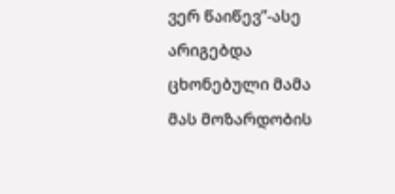ვერ წაიწევ”-ასე არიგებდა ცხონებული მამა მას მოზარდობის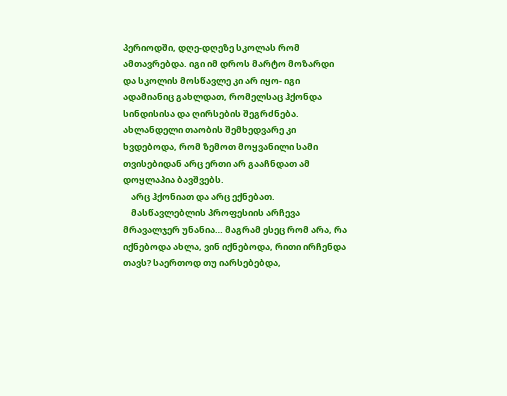პერიოდში, დღე-დღეზე სკოლას რომ ამთავრებდა. იგი იმ დროს მარტო მოზარდი და სკოლის მოსწავლე კი არ იყო- იგი ადამიანიც გახლდათ, რომელსაც ჰქონდა სინდისისა და ღირსების შეგრძნება. ახლანდელი თაობის შემხედვარე კი ხვდებოდა, რომ ზემოთ მოყვანილი სამი თვისებიდან არც ერთი არ გააჩნდათ ამ დოყლაპია ბავშვებს.
    არც ჰქონიათ და არც ექნებათ.
    მასწავლებლის პროფესიის არჩევა მრავალჯერ უნანია… მაგრამ ესეც რომ არა, რა იქნებოდა ახლა, ვინ იქნებოდა, რითი ირჩენდა თავს? საერთოდ თუ იარსებებდა,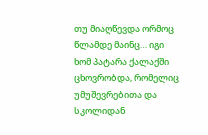თუ მიაღწევდა ორმოც წლამდე მაინც… იგი ხომ პატარა ქალაქში ცხოვრობდა, რომელიც უმუშევრებითა და სკოლიდან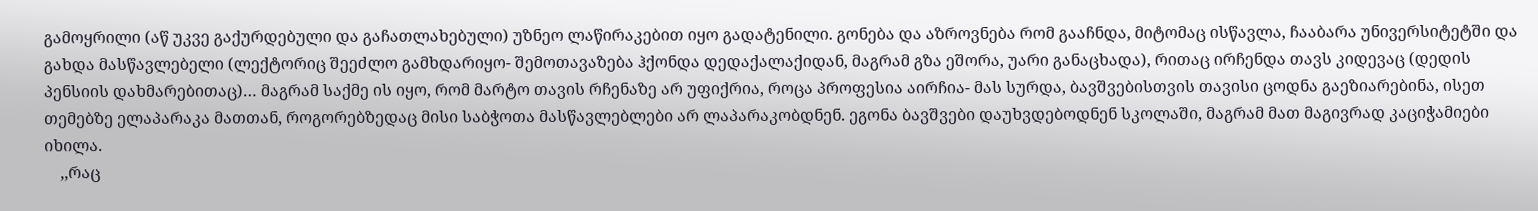გამოყრილი (აწ უკვე გაქურდებული და გაჩათლახებული) უზნეო ლაწირაკებით იყო გადატენილი. გონება და აზროვნება რომ გააჩნდა, მიტომაც ისწავლა, ჩააბარა უნივერსიტეტში და გახდა მასწავლებელი (ლექტორიც შეეძლო გამხდარიყო- შემოთავაზება ჰქონდა დედაქალაქიდან, მაგრამ გზა ეშორა, უარი განაცხადა), რითაც ირჩენდა თავს კიდევაც (დედის პენსიის დახმარებითაც)… მაგრამ საქმე ის იყო, რომ მარტო თავის რჩენაზე არ უფიქრია, როცა პროფესია აირჩია- მას სურდა, ბავშვებისთვის თავისი ცოდნა გაეზიარებინა, ისეთ თემებზე ელაპარაკა მათთან, როგორებზედაც მისი საბჭოთა მასწავლებლები არ ლაპარაკობდნენ. ეგონა ბავშვები დაუხვდებოდნენ სკოლაში, მაგრამ მათ მაგივრად კაციჭამიები იხილა.
    ,,რაც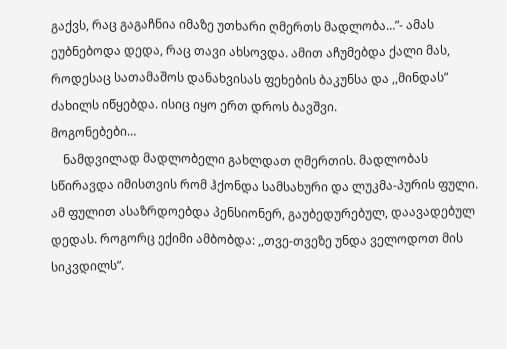გაქვს, რაც გაგაჩნია იმაზე უთხარი ღმერთს მადლობა…”- ამას ეუბნებოდა დედა, რაც თავი ახსოვდა. ამით აჩუმებდა ქალი მას, როდესაც სათამაშოს დანახვისას ფეხების ბაკუნსა და ,,მინდას” ძახილს იწყებდა. ისიც იყო ერთ დროს ბავშვი.
მოგონებები…
    ნამდვილად მადლობელი გახლდათ ღმერთის. მადლობას სწირავდა იმისთვის რომ ჰქონდა სამსახური და ლუკმა-პურის ფული. ამ ფულით ასაზრდოებდა პენსიონერ, გაუბედურებულ, დაავადებულ დედას. როგორც ექიმი ამბობდა: ,,თვე-თვეზე უნდა ველოდოთ მის სიკვდილს”.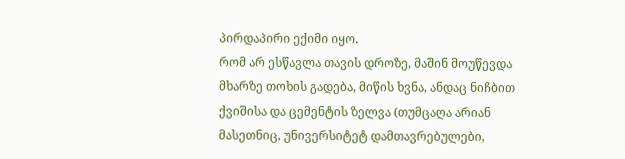პირდაპირი ექიმი იყო.
რომ არ ესწავლა თავის დროზე, მაშინ მოუწევდა მხარზე თოხის გადება, მიწის ხვნა, ანდაც ნიჩბით ქვიშისა და ცემენტის ზელვა (თუმცაღა არიან მასეთნიც, უნივერსიტეტ დამთავრებულები,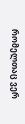რომელთაც ვერ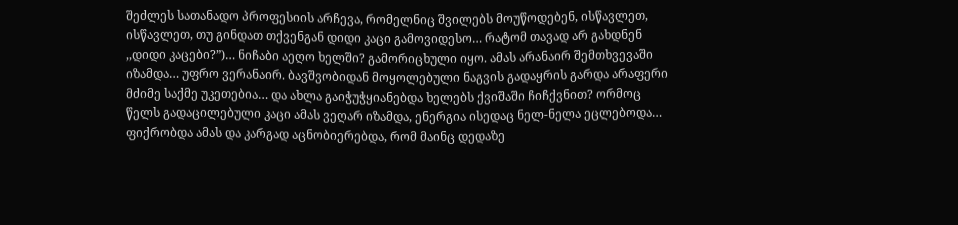შეძლეს სათანადო პროფესიის არჩევა, რომელნიც შვილებს მოუწოდებენ, ისწავლეთ, ისწავლეთ, თუ გინდათ თქვენგან დიდი კაცი გამოვიდესო… რატომ თავად არ გახდნენ ,,დიდი კაცები?”)… ნიჩაბი აეღო ხელში? გამორიცხული იყო. ამას არანაირ შემთხვევაში იზამდა… უფრო ვერანაირ. ბავშვობიდან მოყოლებული ნაგვის გადაყრის გარდა არაფერი მძიმე საქმე უკეთებია… და ახლა გაიჭუჭყიანებდა ხელებს ქვიშაში ჩიჩქვნით? ორმოც წელს გადაცილებული კაცი ამას ვეღარ იზამდა, ენერგია ისედაც ნელ-ნელა ეცლებოდა… ფიქრობდა ამას და კარგად აცნობიერებდა, რომ მაინც დედაზე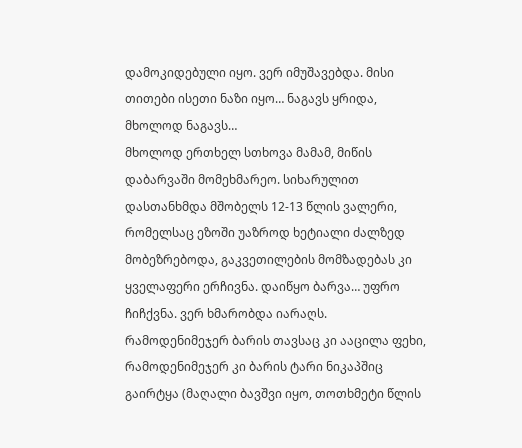დამოკიდებული იყო. ვერ იმუშავებდა. მისი თითები ისეთი ნაზი იყო… ნაგავს ყრიდა, მხოლოდ ნაგავს…
მხოლოდ ერთხელ სთხოვა მამამ, მიწის დაბარვაში მომეხმარეო. სიხარულით დასთანხმდა მშობელს 12-13 წლის ვალერი, რომელსაც ეზოში უაზროდ ხეტიალი ძალზედ მობეზრებოდა, გაკვეთილების მომზადებას კი ყველაფერი ერჩივნა. დაიწყო ბარვა… უფრო ჩიჩქვნა. ვერ ხმარობდა იარაღს. რამოდენიმეჯერ ბარის თავსაც კი ააცილა ფეხი, რამოდენიმეჯერ კი ბარის ტარი ნიკაპშიც გაირტყა (მაღალი ბავშვი იყო, თოთხმეტი წლის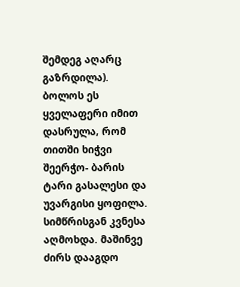შემდეგ აღარც გაზრდილა). ბოლოს ეს ყველაფერი იმით დასრულა, რომ თითში ხიჭვი შეერჭო- ბარის ტარი გასალესი და უვარგისი ყოფილა. სიმწრისგან კვნესა აღმოხდა. მაშინვე ძირს დააგდო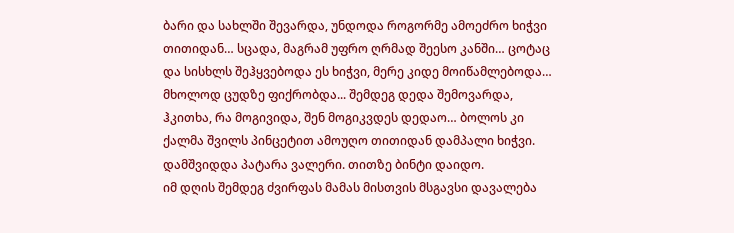ბარი და სახლში შევარდა, უნდოდა როგორმე ამოეძრო ხიჭვი თითიდან… სცადა, მაგრამ უფრო ღრმად შეესო კანში… ცოტაც და სისხლს შეჰყვებოდა ეს ხიჭვი, მერე კიდე მოიწამლებოდა… მხოლოდ ცუდზე ფიქრობდა... შემდეგ დედა შემოვარდა, ჰკითხა, რა მოგივიდა, შენ მოგიკვდეს დედაო… ბოლოს კი ქალმა შვილს პინცეტით ამოუღო თითიდან დამპალი ხიჭვი.
დამშვიდდა პატარა ვალერი. თითზე ბინტი დაიდო.
იმ დღის შემდეგ ძვირფას მამას მისთვის მსგავსი დავალება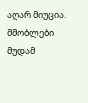აღარ მიუცია. მშობლები მუდამ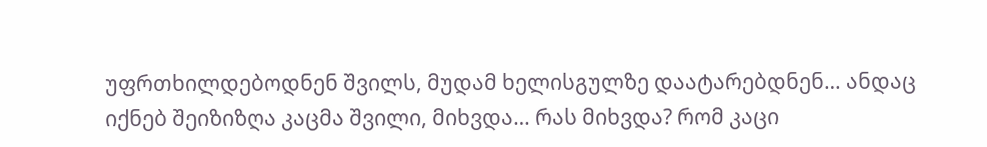უფრთხილდებოდნენ შვილს, მუდამ ხელისგულზე დაატარებდნენ… ანდაც იქნებ შეიზიზღა კაცმა შვილი, მიხვდა… რას მიხვდა? რომ კაცი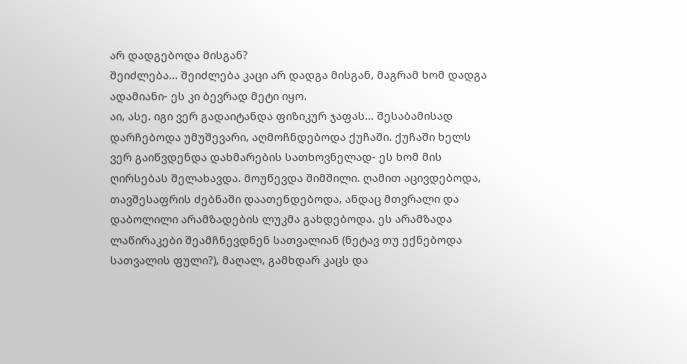არ დადგებოდა მისგან?
შეიძლება… შეიძლება კაცი არ დადგა მისგან, მაგრამ ხომ დადგა ადამიანი- ეს კი ბევრად მეტი იყო.
აი, ასე. იგი ვერ გადაიტანდა ფიზიკურ ჯაფას… შესაბამისად დარჩებოდა უმუშევარი, აღმოჩნდებოდა ქუჩაში. ქუჩაში ხელს ვერ გაიწვდენდა დახმარების სათხოვნელად- ეს ხომ მის ღირსებას შელახავდა. მოუწევდა შიმშილი. ღამით აცივდებოდა, თავშესაფრის ძებნაში დაათენდებოდა, ანდაც მთვრალი და დაბოლილი არამზადების ლუკმა გახდებოდა. ეს არამზადა ლაწირაკები შეამჩნევდნენ სათვალიან (ნეტავ თუ ექნებოდა სათვალის ფული?), მაღალ, გამხდარ კაცს და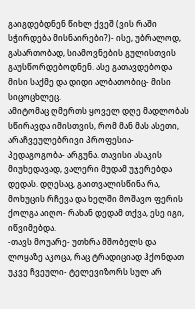გაიგდებდნენ წიხლ ქვეშ (ვის რაში სჭირდება მისნაირები?)- ისე, უბრალოდ, გასართობად, სიამოვნების გულისთვის გაუსწორდებოდნენ. ასე გათავდებოდა მისი საქმე და დიდი ალბათობიც- მისი სიცოცხლეც.
ამიტომაც ღმერთს ყოველ დღე მადლობას სწირავდა იმისთვის, რომ მან მას ასეთი, არაჩვეულებრივი პროფესია- პედაგოგობა- არგუნა. თავისი ასაკის მიუხედავად, ვალერი მუდამ უჯერებდა დედას. დღესაც, გაითვალისწინა რა, მოხუცის რჩევა და ხელში მოშავო ფერის ქოლგა აიღო- რახან დედამ თქვა, ესე იგი, იწვიმებდა.
-თავს მოუარე- უთხრა მშობელს და ლოყაზე აკოცა, რაც ტრადიციად ჰქონდათ უკვე ჩვეული- ტელევიზორს სულ არ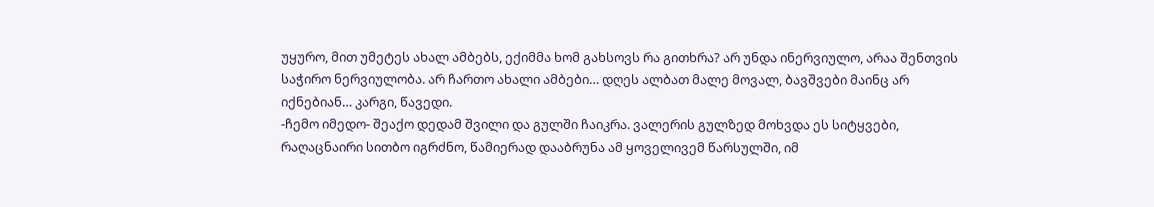უყურო, მით უმეტეს ახალ ამბებს, ექიმმა ხომ გახსოვს რა გითხრა? არ უნდა ინერვიულო, არაა შენთვის საჭირო ნერვიულობა. არ ჩართო ახალი ამბები… დღეს ალბათ მალე მოვალ, ბავშვები მაინც არ იქნებიან… კარგი, წავედი.
-ჩემო იმედო- შეაქო დედამ შვილი და გულში ჩაიკრა. ვალერის გულზედ მოხვდა ეს სიტყვები, რაღაცნაირი სითბო იგრძნო, წამიერად დააბრუნა ამ ყოველივემ წარსულში, იმ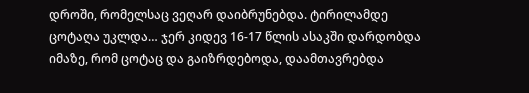დროში, რომელსაც ვეღარ დაიბრუნებდა. ტირილამდე ცოტაღა უკლდა… ჯერ კიდევ 16-17 წლის ასაკში დარდობდა იმაზე, რომ ცოტაც და გაიზრდებოდა, დაამთავრებდა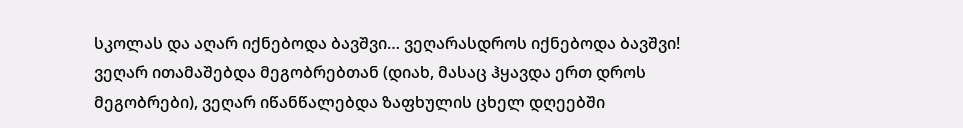სკოლას და აღარ იქნებოდა ბავშვი… ვეღარასდროს იქნებოდა ბავშვი! ვეღარ ითამაშებდა მეგობრებთან (დიახ, მასაც ჰყავდა ერთ დროს მეგობრები), ვეღარ იწანწალებდა ზაფხულის ცხელ დღეებში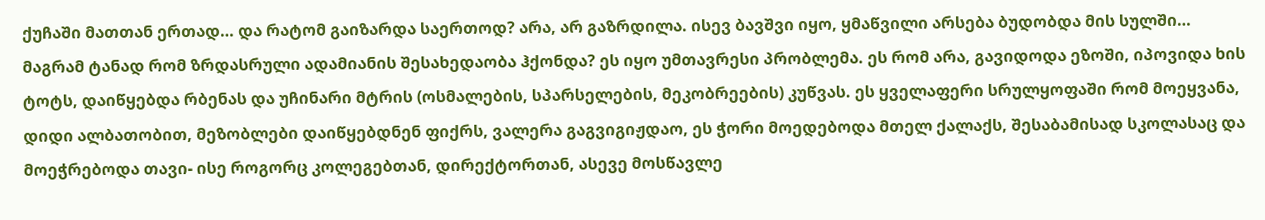ქუჩაში მათთან ერთად… და რატომ გაიზარდა საერთოდ? არა, არ გაზრდილა. ისევ ბავშვი იყო, ყმაწვილი არსება ბუდობდა მის სულში… მაგრამ ტანად რომ ზრდასრული ადამიანის შესახედაობა ჰქონდა? ეს იყო უმთავრესი პრობლემა. ეს რომ არა, გავიდოდა ეზოში, იპოვიდა ხის ტოტს, დაიწყებდა რბენას და უჩინარი მტრის (ოსმალების, სპარსელების, მეკობრეების) კუწვას. ეს ყველაფერი სრულყოფაში რომ მოეყვანა, დიდი ალბათობით, მეზობლები დაიწყებდნენ ფიქრს, ვალერა გაგვიგიჟდაო, ეს ჭორი მოედებოდა მთელ ქალაქს, შესაბამისად სკოლასაც და მოეჭრებოდა თავი- ისე როგორც კოლეგებთან, დირექტორთან, ასევე მოსწავლე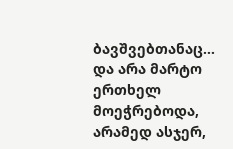ბავშვებთანაც… და არა მარტო ერთხელ მოეჭრებოდა, არამედ ასჯერ,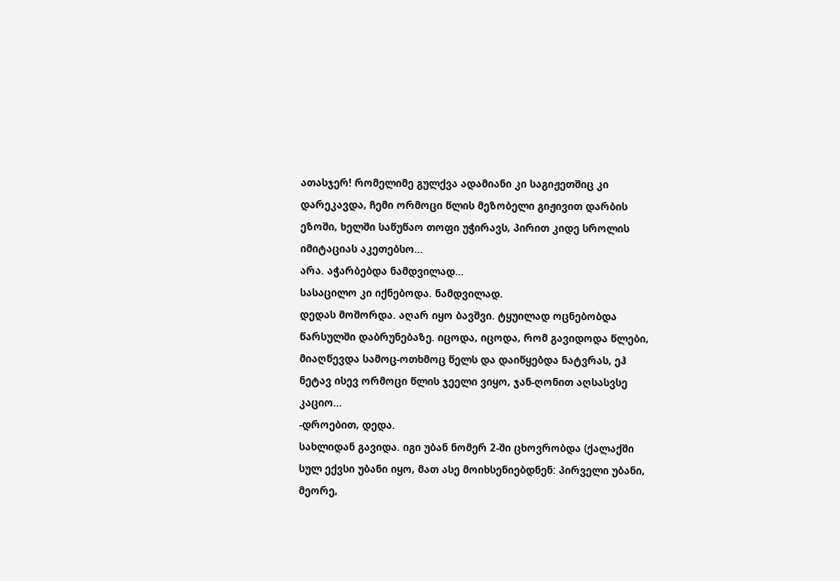ათასჯერ! რომელიმე გულქვა ადამიანი კი საგიჟეთშიც კი დარეკავდა, ჩემი ორმოცი წლის მეზობელი გიჟივით დარბის ეზოში, ხელში საწუწაო თოფი უჭირავს, პირით კიდე სროლის იმიტაციას აკეთებსო…
არა. აჭარბებდა ნამდვილად…
სასაცილო კი იქნებოდა. ნამდვილად.
დედას მოშორდა. აღარ იყო ბავშვი. ტყუილად ოცნებობდა წარსულში დაბრუნებაზე. იცოდა, იცოდა, რომ გავიდოდა წლები, მიაღწევდა სამოც-ოთხმოც წელს და დაიწყებდა ნატვრას, ეჰ ნეტავ ისევ ორმოცი წლის ჯეელი ვიყო, ჯან-ღონით აღსასვსე კაციო…
-დროებით, დედა.
სახლიდან გავიდა. იგი უბან ნომერ 2-ში ცხოვრობდა (ქალაქში სულ ექვსი უბანი იყო, მათ ასე მოიხსენიებდნენ: პირველი უბანი, მეორე,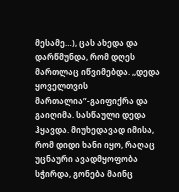მესამე…), ცას ახედა და დარწმუნდა, რომ დღეს მართლაც იწვიმებდა. ,,დედა ყოველთვის მართალია”-გაიფიქრა და გაიღიმა. სასწაული დედა ჰყავდა. მიუხედავად იმისა, რომ დიდი ხანი იყო, რაღაც უცნაური ავადმყოფობა სჭირდა, გონება მაინც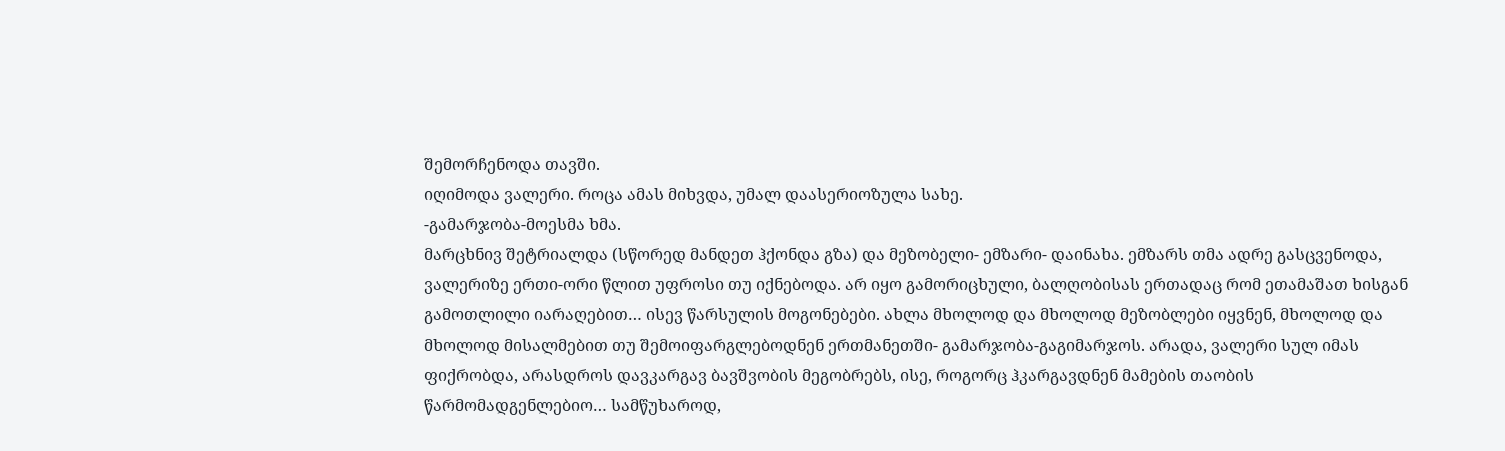შემორჩენოდა თავში.
იღიმოდა ვალერი. როცა ამას მიხვდა, უმალ დაასერიოზულა სახე.
-გამარჯობა-მოესმა ხმა.
მარცხნივ შეტრიალდა (სწორედ მანდეთ ჰქონდა გზა) და მეზობელი- ემზარი- დაინახა. ემზარს თმა ადრე გასცვენოდა, ვალერიზე ერთი-ორი წლით უფროსი თუ იქნებოდა. არ იყო გამორიცხული, ბალღობისას ერთადაც რომ ეთამაშათ ხისგან გამოთლილი იარაღებით… ისევ წარსულის მოგონებები. ახლა მხოლოდ და მხოლოდ მეზობლები იყვნენ, მხოლოდ და მხოლოდ მისალმებით თუ შემოიფარგლებოდნენ ერთმანეთში- გამარჯობა-გაგიმარჯოს. არადა, ვალერი სულ იმას ფიქრობდა, არასდროს დავკარგავ ბავშვობის მეგობრებს, ისე, როგორც ჰკარგავდნენ მამების თაობის წარმომადგენლებიო… სამწუხაროდ,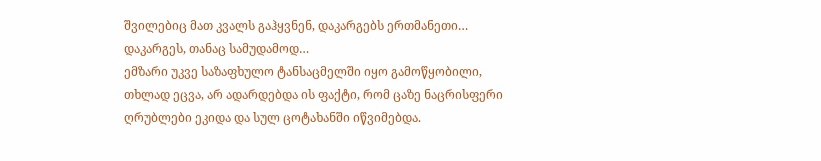შვილებიც მათ კვალს გაჰყვნენ, დაკარგებს ერთმანეთი… დაკარგეს, თანაც სამუდამოდ…
ემზარი უკვე საზაფხულო ტანსაცმელში იყო გამოწყობილი, თხლად ეცვა, არ ადარდებდა ის ფაქტი, რომ ცაზე ნაცრისფერი ღრუბლები ეკიდა და სულ ცოტახანში იწვიმებდა.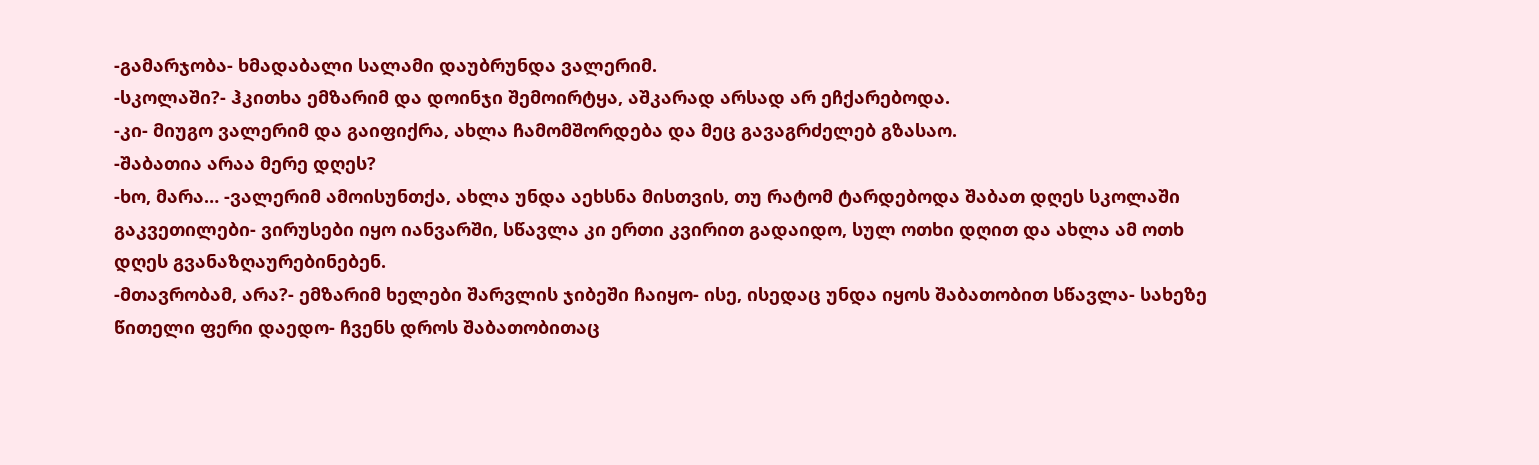-გამარჯობა- ხმადაბალი სალამი დაუბრუნდა ვალერიმ.
-სკოლაში?- ჰკითხა ემზარიმ და დოინჯი შემოირტყა, აშკარად არსად არ ეჩქარებოდა.
-კი- მიუგო ვალერიმ და გაიფიქრა, ახლა ჩამომშორდება და მეც გავაგრძელებ გზასაო.
-შაბათია არაა მერე დღეს?
-ხო, მარა… -ვალერიმ ამოისუნთქა, ახლა უნდა აეხსნა მისთვის, თუ რატომ ტარდებოდა შაბათ დღეს სკოლაში გაკვეთილები- ვირუსები იყო იანვარში, სწავლა კი ერთი კვირით გადაიდო, სულ ოთხი დღით და ახლა ამ ოთხ დღეს გვანაზღაურებინებენ.
-მთავრობამ, არა?- ემზარიმ ხელები შარვლის ჯიბეში ჩაიყო- ისე, ისედაც უნდა იყოს შაბათობით სწავლა- სახეზე წითელი ფერი დაედო- ჩვენს დროს შაბათობითაც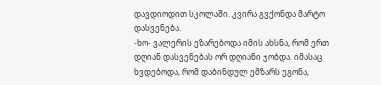დავდიოდით სკოლაში. კვირა გვქონდა მარტო დასვენება.
-ხო- ვალერის ეზარებოდა იმის ახსნა, რომ ერთ დღიან დასვენებას ორ დღიანი ჯობდა. იმასაც ხვდებოდა, რომ დაბინდულ ემზარს ეგონა,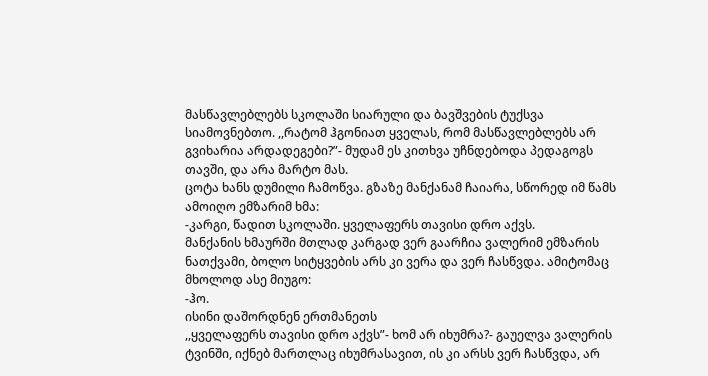მასწავლებლებს სკოლაში სიარული და ბავშვების ტუქსვა სიამოვნებთო. ,,რატომ ჰგონიათ ყველას, რომ მასწავლებლებს არ გვიხარია არდადეგები?”- მუდამ ეს კითხვა უჩნდებოდა პედაგოგს თავში, და არა მარტო მას.
ცოტა ხანს დუმილი ჩამოწვა. გზაზე მანქანამ ჩაიარა, სწორედ იმ წამს ამოიღო ემზარიმ ხმა:
-კარგი, წადით სკოლაში. ყველაფერს თავისი დრო აქვს.
მანქანის ხმაურში მთლად კარგად ვერ გაარჩია ვალერიმ ემზარის ნათქვამი, ბოლო სიტყვების არს კი ვერა და ვერ ჩასწვდა. ამიტომაც მხოლოდ ასე მიუგო:
-ჰო.
ისინი დაშორდნენ ერთმანეთს
,,ყველაფერს თავისი დრო აქვს”- ხომ არ იხუმრა?- გაუელვა ვალერის ტვინში, იქნებ მართლაც იხუმრასავით, ის კი არსს ვერ ჩასწვდა, არ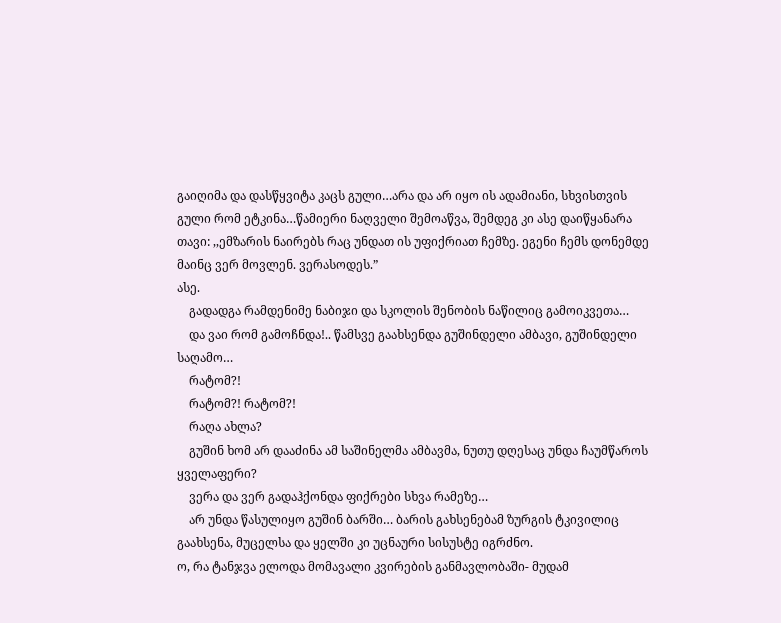გაიღიმა და დასწყვიტა კაცს გული…არა და არ იყო ის ადამიანი, სხვისთვის გული რომ ეტკინა…წამიერი ნაღველი შემოაწვა, შემდეგ კი ასე დაიწყანარა თავი: ,,ემზარის ნაირებს რაც უნდათ ის უფიქრიათ ჩემზე. ეგენი ჩემს დონემდე მაინც ვერ მოვლენ. ვერასოდეს.”
ასე.
    გადადგა რამდენიმე ნაბიჯი და სკოლის შენობის ნაწილიც გამოიკვეთა…
    და ვაი რომ გამოჩნდა!.. წამსვე გაახსენდა გუშინდელი ამბავი, გუშინდელი საღამო…
    რატომ?!
    რატომ?! რატომ?!
    რაღა ახლა?
    გუშინ ხომ არ დააძინა ამ საშინელმა ამბავმა, ნუთუ დღესაც უნდა ჩაუმწაროს ყველაფერი?
    ვერა და ვერ გადაჰქონდა ფიქრები სხვა რამეზე…
    არ უნდა წასულიყო გუშინ ბარში… ბარის გახსენებამ ზურგის ტკივილიც გაახსენა, მუცელსა და ყელში კი უცნაური სისუსტე იგრძნო.
ო, რა ტანჯვა ელოდა მომავალი კვირების განმავლობაში- მუდამ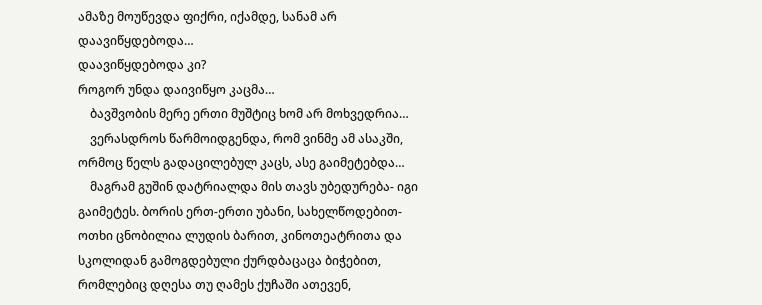ამაზე მოუწევდა ფიქრი, იქამდე, სანამ არ დაავიწყდებოდა…
დაავიწყდებოდა კი?
როგორ უნდა დაივიწყო კაცმა…
    ბავშვობის მერე ერთი მუშტიც ხომ არ მოხვედრია…
    ვერასდროს წარმოიდგენდა, რომ ვინმე ამ ასაკში, ორმოც წელს გადაცილებულ კაცს, ასე გაიმეტებდა…
    მაგრამ გუშინ დატრიალდა მის თავს უბედურება- იგი გაიმეტეს. ბორის ერთ-ერთი უბანი, სახელწოდებით- ოთხი ცნობილია ლუდის ბარით, კინოთეატრითა და სკოლიდან გამოგდებული ქურდბაცაცა ბიჭებით, რომლებიც დღესა თუ ღამეს ქუჩაში ათევენ,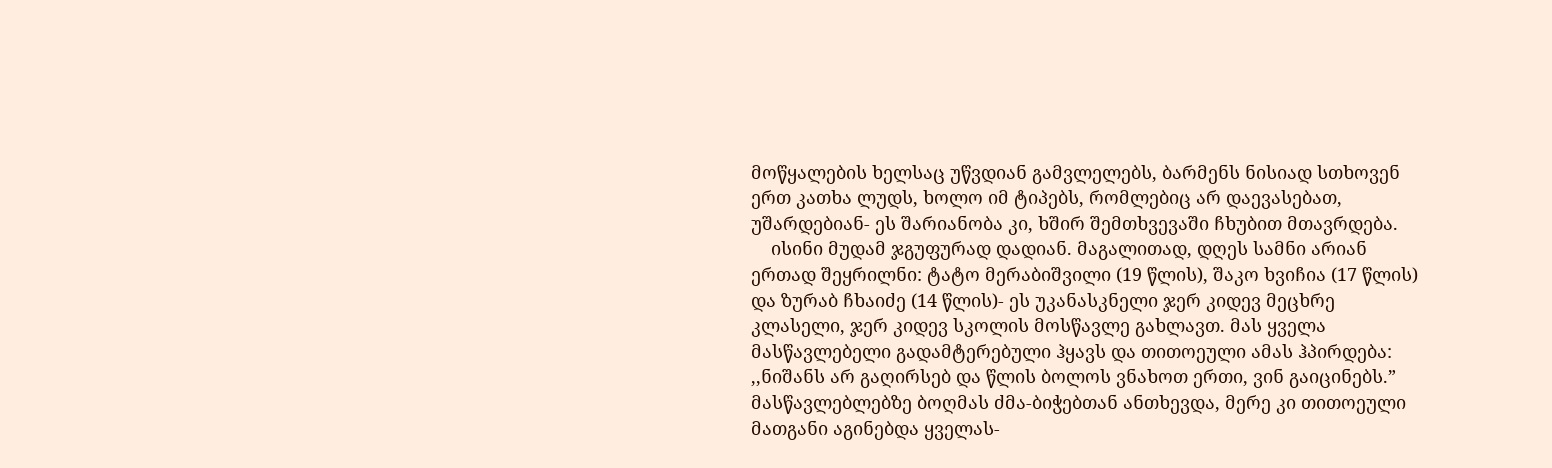მოწყალების ხელსაც უწვდიან გამვლელებს, ბარმენს ნისიად სთხოვენ ერთ კათხა ლუდს, ხოლო იმ ტიპებს, რომლებიც არ დაევასებათ, უშარდებიან- ეს შარიანობა კი, ხშირ შემთხვევაში ჩხუბით მთავრდება.
    ისინი მუდამ ჯგუფურად დადიან. მაგალითად, დღეს სამნი არიან ერთად შეყრილნი: ტატო მერაბიშვილი (19 წლის), შაკო ხვიჩია (17 წლის) და ზურაბ ჩხაიძე (14 წლის)- ეს უკანასკნელი ჯერ კიდევ მეცხრე კლასელი, ჯერ კიდევ სკოლის მოსწავლე გახლავთ. მას ყველა მასწავლებელი გადამტერებული ჰყავს და თითოეული ამას ჰპირდება: ,,ნიშანს არ გაღირსებ და წლის ბოლოს ვნახოთ ერთი, ვინ გაიცინებს.” მასწავლებლებზე ბოღმას ძმა-ბიჭებთან ანთხევდა, მერე კი თითოეული მათგანი აგინებდა ყველას-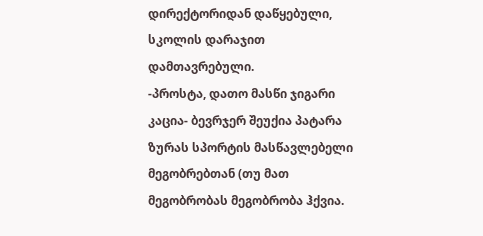დირექტორიდან დაწყებული, სკოლის დარაჯით დამთავრებული.
-პროსტა, დათო მასწი ჯიგარი კაცია- ბევრჯერ შეუქია პატარა ზურას სპორტის მასწავლებელი მეგობრებთან (თუ მათ მეგობრობას მეგობრობა ჰქვია.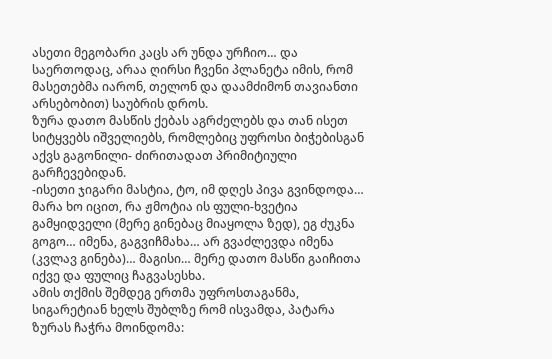ასეთი მეგობარი კაცს არ უნდა ურჩიო… და საერთოდაც, არაა ღირსი ჩვენი პლანეტა იმის, რომ მასეთებმა იარონ, თელონ და დაამძიმონ თავიანთი არსებობით) საუბრის დროს.
ზურა დათო მასწის ქებას აგრძელებს და თან ისეთ სიტყვებს იშველიებს, რომლებიც უფროსი ბიჭებისგან აქვს გაგონილი- ძირითადათ პრიმიტიული გარჩევებიდან.
-ისეთი ჯიგარი მასტია, ტო, იმ დღეს პივა გვინდოდა… მარა ხო იცით, რა ჟმოტია ის ფული-ხვეტია გამყიდველი (მერე გინებაც მიაყოლა ზედ), ეგ ძუკნა გოგო… იმენა, გაგვიჩმახა… არ გვაძლევდა იმენა (კვლავ გინება)… მაგისი… მერე დათო მასწი გაიჩითა იქვე და ფულიც ჩაგვასესხა.
ამის თქმის შემდეგ ერთმა უფროსთაგანმა, სიგარეტიან ხელს შუბლზე რომ ისვამდა, პატარა ზურას ჩაჭრა მოინდომა: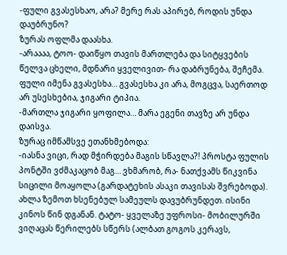-ფული გვასესხაო, არა? მერე რას აპირებ, როდის უნდა დაუბრუნო?
ზურას ოფლმა დაასხა.
-არაააა, ტოო- დაიწყო თავის მართლება და სიტყვების წელვა ცხელი, მდნარი ყველივით- რა დაბრუნება, შეჩემა. ფული იმენა გვასესხა… გვასესხა კი არა, მოგცვა, საერთოდ არ უსესხებია, ჯიგარი ტიპია.
-მართლა ჯიგარი ყოფილა… მარა ეგენი თავზე არ უნდა დაისვა.
ზურაც იმწამსვე ეთანხმებოდა:
-იასნა ვიცი, რად მჭირდება მაგის სწავლა?! პროსტა ფულის პონტში ვძმაკაცობ მაგ… ვხმარობ, რა- ნათქვამს წიკვინა სიცილი მოაყოლა (გარდატეხის ასაკი თავისას შვრებოდა).
ახლა ზემოთ ხსენებულ სამეულს დავუბრუნდეთ. ისინი კინოს წინ დგანან. ტატო- ყველაზე უფროსი- მობილურში ვიღაცას წერილებს სწერს (ალბათ გოგოს კერავს,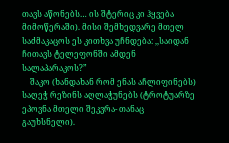თავს აწონებს… ის შტერიც კი ჰყვება მიმოწერაში). მისი შემხედვარე მთელ საძმაკაცოს ეს კითხვა უჩნდება: ,,საიდან ჩითავს ტელეფონში ამდენ სალაპარაკოს?”
    შაკო (ხანდახან რომ ენას აჩლიფინებს) საღეჭ რეზინს აღლაჭუნებს (ტროტუარზე ეპოვნა მთელი შეკვრა- თანაც გაუხსნელი).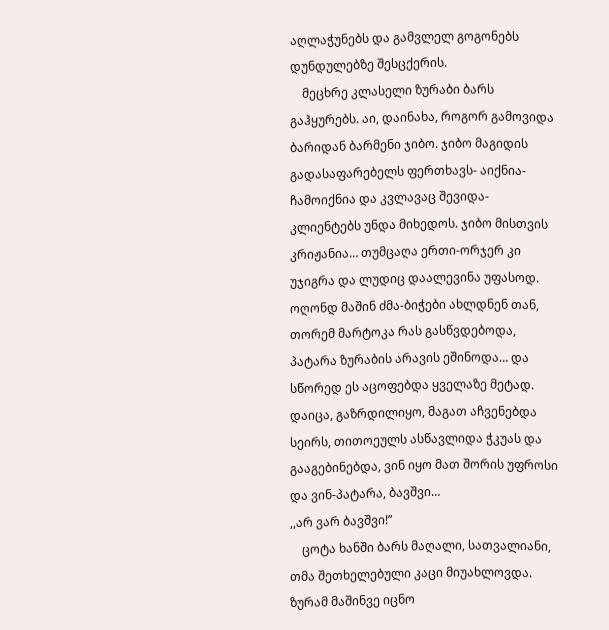აღლაჭუნებს და გამვლელ გოგონებს დუნდულებზე შესცქერის.
    მეცხრე კლასელი ზურაბი ბარს გაჰყურებს. აი, დაინახა, როგორ გამოვიდა ბარიდან ბარმენი ჯიბო. ჯიბო მაგიდის გადასაფარებელს ფერთხავს- აიქნია-ჩამოიქნია და კვლავაც შევიდა-კლიენტებს უნდა მიხედოს. ჯიბო მისთვის კრიჟანია… თუმცაღა ერთი-ორჯერ კი უჯიგრა და ლუდიც დაალევინა უფასოდ. ოღონდ მაშინ ძმა-ბიჭები ახლდნენ თან, თორემ მარტოკა რას გასწვდებოდა, პატარა ზურაბის არავის ეშინოდა… და სწორედ ეს აცოფებდა ყველაზე მეტად. დაიცა, გაზრდილიყო, მაგათ აჩვენებდა სეირს, თითოეულს ასწავლიდა ჭკუას და გააგებინებდა, ვინ იყო მათ შორის უფროსი და ვინ-პატარა, ბავშვი…
,,არ ვარ ბავშვი!”
    ცოტა ხანში ბარს მაღალი, სათვალიანი, თმა შეთხელებული კაცი მიუახლოვდა. ზურამ მაშინვე იცნო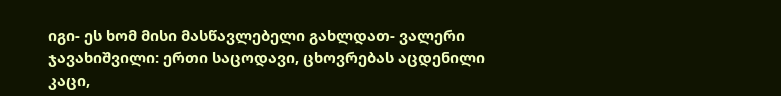იგი- ეს ხომ მისი მასწავლებელი გახლდათ- ვალერი ჯავახიშვილი: ერთი საცოდავი, ცხოვრებას აცდენილი კაცი,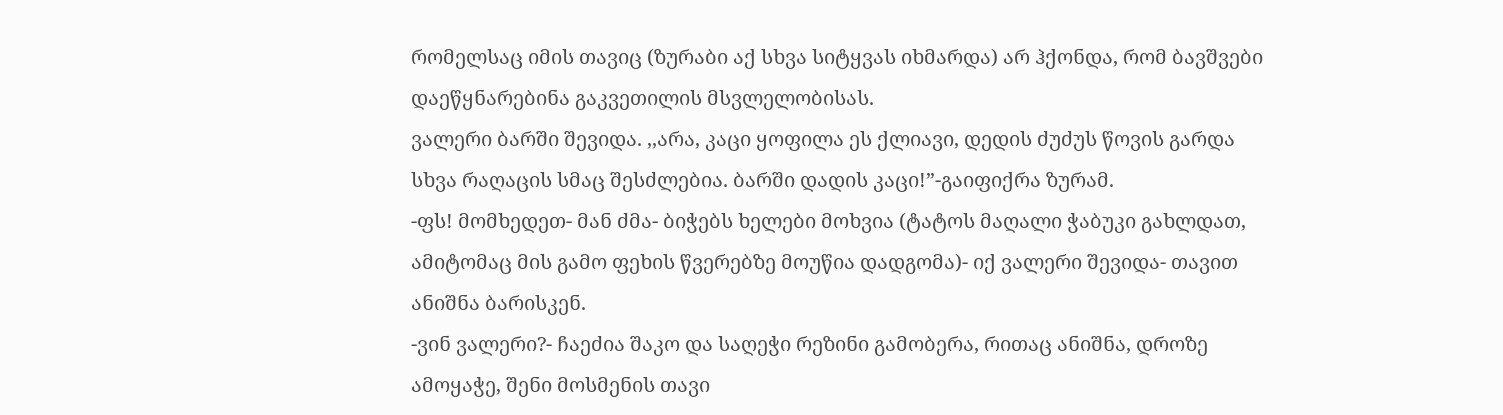რომელსაც იმის თავიც (ზურაბი აქ სხვა სიტყვას იხმარდა) არ ჰქონდა, რომ ბავშვები დაეწყნარებინა გაკვეთილის მსვლელობისას.
ვალერი ბარში შევიდა. ,,არა, კაცი ყოფილა ეს ქლიავი, დედის ძუძუს წოვის გარდა სხვა რაღაცის სმაც შესძლებია. ბარში დადის კაცი!”-გაიფიქრა ზურამ.
-ფს! მომხედეთ- მან ძმა- ბიჭებს ხელები მოხვია (ტატოს მაღალი ჭაბუკი გახლდათ, ამიტომაც მის გამო ფეხის წვერებზე მოუწია დადგომა)- იქ ვალერი შევიდა- თავით ანიშნა ბარისკენ.
-ვინ ვალერი?- ჩაეძია შაკო და საღეჭი რეზინი გამობერა, რითაც ანიშნა, დროზე ამოყაჭე, შენი მოსმენის თავი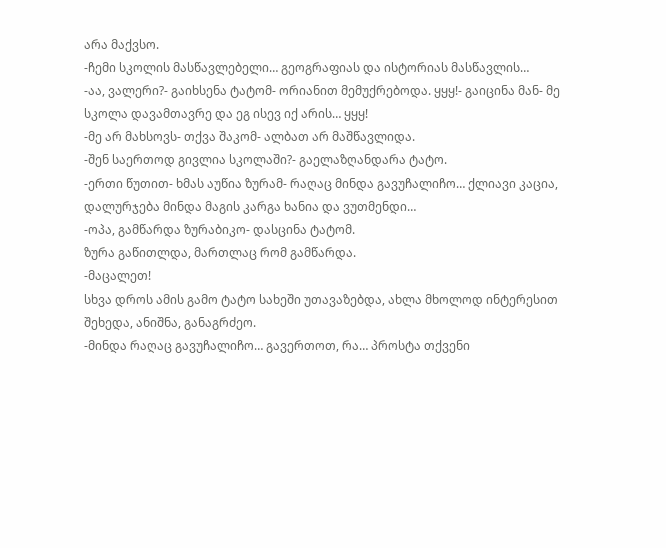არა მაქვსო.
-ჩემი სკოლის მასწავლებელი… გეოგრაფიას და ისტორიას მასწავლის…
-აა, ვალერი?- გაიხსენა ტატომ- ორიანით მემუქრებოდა. ყყყ!- გაიცინა მან- მე სკოლა დავამთავრე და ეგ ისევ იქ არის… ყყყ!
-მე არ მახსოვს- თქვა შაკომ- ალბათ არ მაშწავლიდა.
-შენ საერთოდ გივლია სკოლაში?- გაელაზღანდარა ტატო.
-ერთი წუთით- ხმას აუწია ზურამ- რაღაც მინდა გავუჩალიჩო… ქლიავი კაცია, დალურჯება მინდა მაგის კარგა ხანია და ვუთმენდი…
-ოპა, გამწარდა ზურაბიკო- დასცინა ტატომ.
ზურა გაწითლდა, მართლაც რომ გამწარდა.
-მაცალეთ!
სხვა დროს ამის გამო ტატო სახეში უთავაზებდა, ახლა მხოლოდ ინტერესით შეხედა, ანიშნა, განაგრძეო.
-მინდა რაღაც გავუჩალიჩო… გავერთოთ, რა… პროსტა თქვენი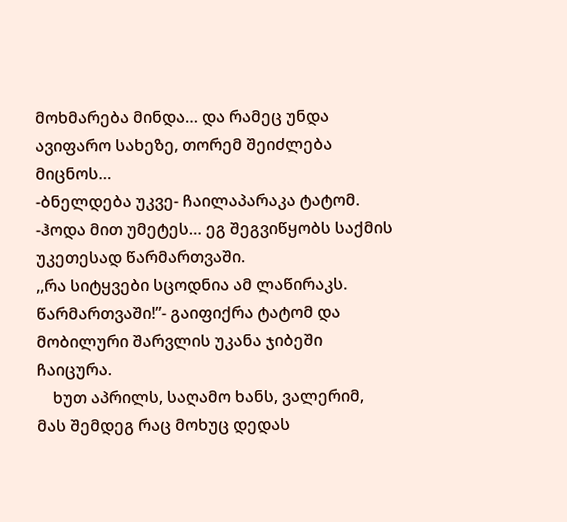მოხმარება მინდა… და რამეც უნდა ავიფარო სახეზე, თორემ შეიძლება მიცნოს…
-ბნელდება უკვე- ჩაილაპარაკა ტატომ.
-ჰოდა მით უმეტეს… ეგ შეგვიწყობს საქმის უკეთესად წარმართვაში.
,,რა სიტყვები სცოდნია ამ ლაწირაკს. წარმართვაში!”- გაიფიქრა ტატომ და მობილური შარვლის უკანა ჯიბეში ჩაიცურა.
    ხუთ აპრილს, საღამო ხანს, ვალერიმ, მას შემდეგ რაც მოხუც დედას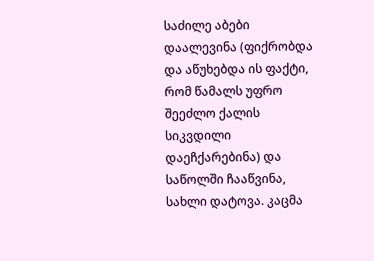საძილე აბები დაალევინა (ფიქრობდა და აწუხებდა ის ფაქტი, რომ წამალს უფრო შეეძლო ქალის სიკვდილი დაეჩქარებინა) და საწოლში ჩააწვინა, სახლი დატოვა. კაცმა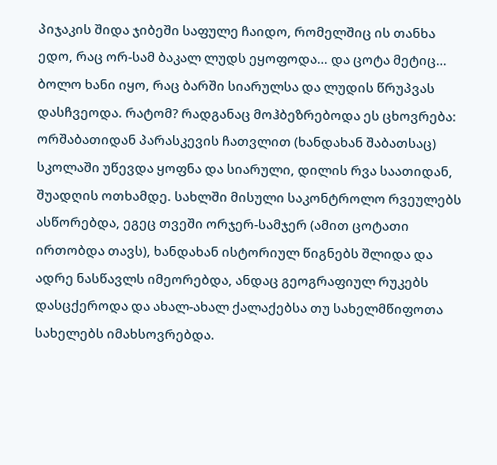პიჯაკის შიდა ჯიბეში საფულე ჩაიდო, რომელშიც ის თანხა ედო, რაც ორ-სამ ბაკალ ლუდს ეყოფოდა… და ცოტა მეტიც…
ბოლო ხანი იყო, რაც ბარში სიარულსა და ლუდის წრუპვას დასჩვეოდა. რატომ? რადგანაც მოჰბეზრებოდა ეს ცხოვრება: ორშაბათიდან პარასკევის ჩათვლით (ხანდახან შაბათსაც) სკოლაში უწევდა ყოფნა და სიარული, დილის რვა საათიდან, შუადღის ოთხამდე. სახლში მისული საკონტროლო რვეულებს ასწორებდა, ეგეც თვეში ორჯერ-სამჯერ (ამით ცოტათი ირთობდა თავს), ხანდახან ისტორიულ წიგნებს შლიდა და ადრე ნასწავლს იმეორებდა, ანდაც გეოგრაფიულ რუკებს დასცქეროდა და ახალ-ახალ ქალაქებსა თუ სახელმწიფოთა სახელებს იმახსოვრებდა.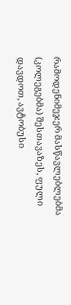რამოდენიმეჯერ მასწავლებლებმა (კოლეგებმა) შესთავაზეს, ფული დავდოთ, ავტობუსი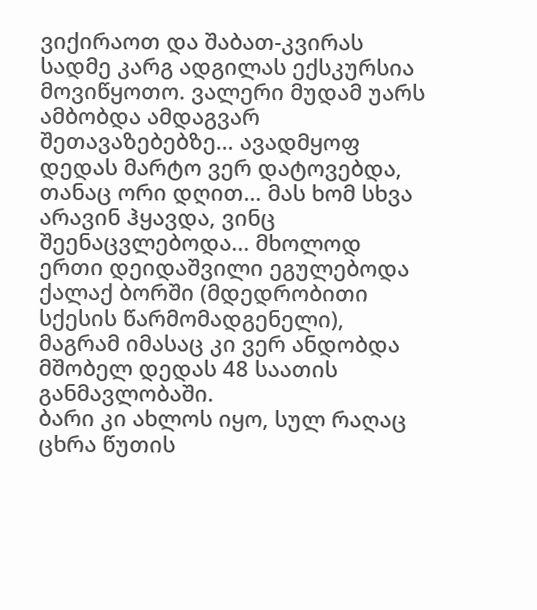ვიქირაოთ და შაბათ-კვირას სადმე კარგ ადგილას ექსკურსია მოვიწყოთო. ვალერი მუდამ უარს ამბობდა ამდაგვარ შეთავაზებებზე… ავადმყოფ დედას მარტო ვერ დატოვებდა, თანაც ორი დღით… მას ხომ სხვა არავინ ჰყავდა, ვინც შეენაცვლებოდა... მხოლოდ ერთი დეიდაშვილი ეგულებოდა ქალაქ ბორში (მდედრობითი სქესის წარმომადგენელი), მაგრამ იმასაც კი ვერ ანდობდა მშობელ დედას 48 საათის განმავლობაში.
ბარი კი ახლოს იყო, სულ რაღაც ცხრა წუთის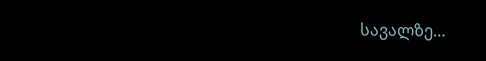სავალზე…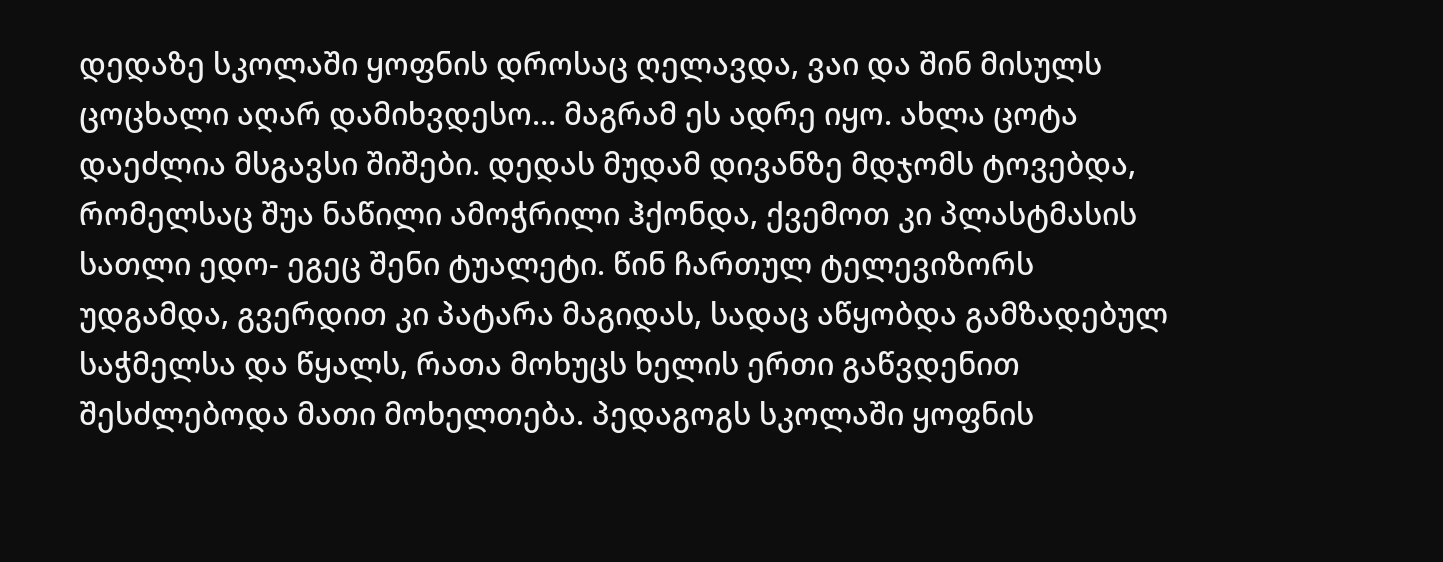დედაზე სკოლაში ყოფნის დროსაც ღელავდა, ვაი და შინ მისულს ცოცხალი აღარ დამიხვდესო… მაგრამ ეს ადრე იყო. ახლა ცოტა დაეძლია მსგავსი შიშები. დედას მუდამ დივანზე მდჯომს ტოვებდა, რომელსაც შუა ნაწილი ამოჭრილი ჰქონდა, ქვემოთ კი პლასტმასის სათლი ედო- ეგეც შენი ტუალეტი. წინ ჩართულ ტელევიზორს უდგამდა, გვერდით კი პატარა მაგიდას, სადაც აწყობდა გამზადებულ საჭმელსა და წყალს, რათა მოხუცს ხელის ერთი გაწვდენით შესძლებოდა მათი მოხელთება. პედაგოგს სკოლაში ყოფნის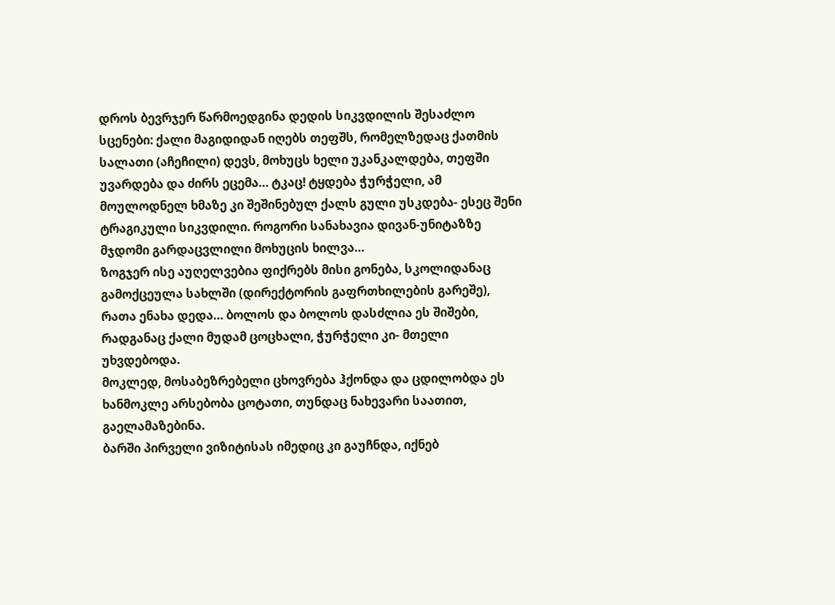დროს ბევრჯერ წარმოედგინა დედის სიკვდილის შესაძლო სცენები: ქალი მაგიდიდან იღებს თეფშს, რომელზედაც ქათმის სალათი (აჩეჩილი) დევს, მოხუცს ხელი უკანკალდება, თეფში უვარდება და ძირს ეცემა… ტკაც! ტყდება ჭურჭელი, ამ მოულოდნელ ხმაზე კი შეშინებულ ქალს გული უსკდება- ესეც შენი ტრაგიკული სიკვდილი. როგორი სანახავია დივან-უნიტაზზე მჯდომი გარდაცვლილი მოხუცის ხილვა…
ზოგჯერ ისე აუღელვებია ფიქრებს მისი გონება, სკოლიდანაც გამოქცეულა სახლში (დირექტორის გაფრთხილების გარეშე), რათა ენახა დედა… ბოლოს და ბოლოს დასძლია ეს შიშები, რადგანაც ქალი მუდამ ცოცხალი, ჭურჭელი კი- მთელი უხვდებოდა.
მოკლედ, მოსაბეზრებელი ცხოვრება ჰქონდა და ცდილობდა ეს ხანმოკლე არსებობა ცოტათი, თუნდაც ნახევარი საათით, გაელამაზებინა.
ბარში პირველი ვიზიტისას იმედიც კი გაუჩნდა, იქნებ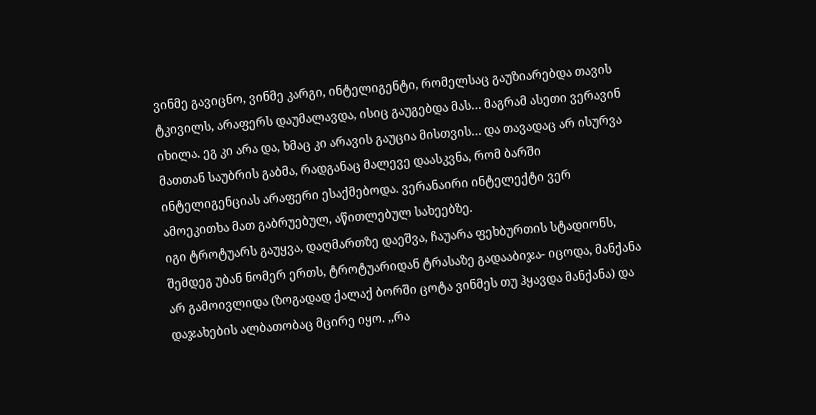ვინმე გავიცნო, ვინმე კარგი, ინტელიგენტი, რომელსაც გაუზიარებდა თავის ტკივილს, არაფერს დაუმალავდა, ისიც გაუგებდა მას… მაგრამ ასეთი ვერავინ იხილა. ეგ კი არა და, ხმაც კი არავის გაუცია მისთვის… და თავადაც არ ისურვა მათთან საუბრის გაბმა, რადგანაც მალევე დაასკვნა, რომ ბარში ინტელიგენციას არაფერი ესაქმებოდა. ვერანაირი ინტელექტი ვერ ამოეკითხა მათ გაბრუებულ, აწითლებულ სახეებზე.
იგი ტროტუარს გაუყვა, დაღმართზე დაეშვა, ჩაუარა ფეხბურთის სტადიონს, შემდეგ უბან ნომერ ერთს, ტროტუარიდან ტრასაზე გადააბიჯა- იცოდა, მანქანა არ გამოივლიდა (ზოგადად ქალაქ ბორში ცოტა ვინმეს თუ ჰყავდა მანქანა) და დაჯახების ალბათობაც მცირე იყო. ,,რა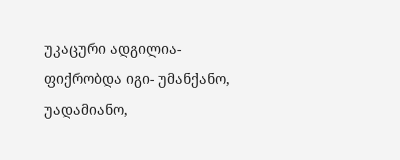უკაცური ადგილია- ფიქრობდა იგი- უმანქანო, უადამიანო,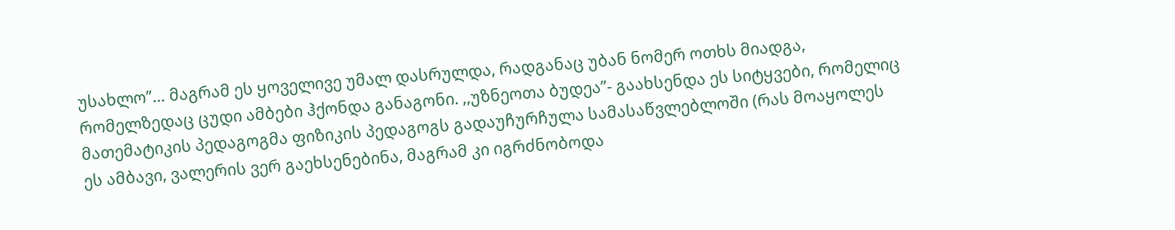უსახლო”… მაგრამ ეს ყოველივე უმალ დასრულდა, რადგანაც უბან ნომერ ოთხს მიადგა, რომელზედაც ცუდი ამბები ჰქონდა განაგონი. ,,უზნეოთა ბუდეა”- გაახსენდა ეს სიტყვები, რომელიც მათემატიკის პედაგოგმა ფიზიკის პედაგოგს გადაუჩურჩულა სამასაწვლებლოში (რას მოაყოლეს ეს ამბავი, ვალერის ვერ გაეხსენებინა, მაგრამ კი იგრძნობოდა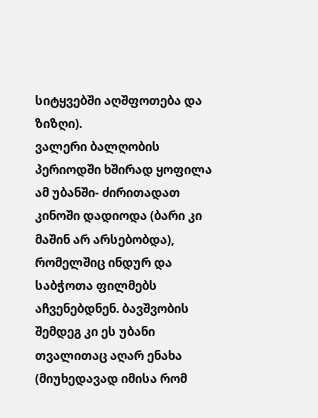სიტყვებში აღშფოთება და ზიზღი).
ვალერი ბალღობის პერიოდში ხშირად ყოფილა ამ უბანში- ძირითადათ კინოში დადიოდა (ბარი კი მაშინ არ არსებობდა), რომელშიც ინდურ და საბჭოთა ფილმებს აჩვენებდნენ. ბავშვობის შემდეგ კი ეს უბანი თვალითაც აღარ ენახა (მიუხედავად იმისა რომ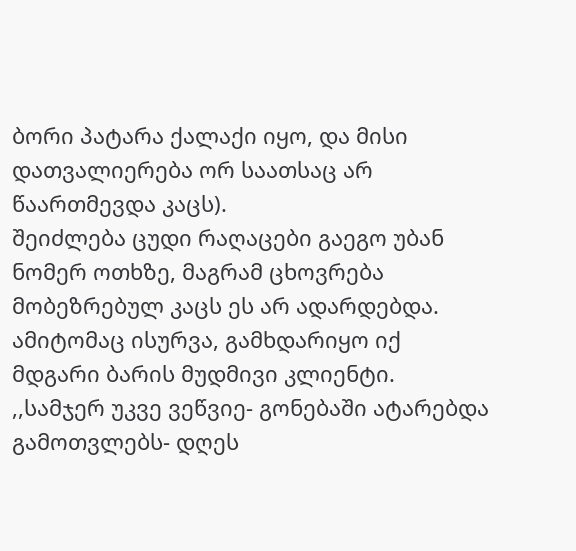ბორი პატარა ქალაქი იყო, და მისი დათვალიერება ორ საათსაც არ წაართმევდა კაცს).
შეიძლება ცუდი რაღაცები გაეგო უბან ნომერ ოთხზე, მაგრამ ცხოვრება მობეზრებულ კაცს ეს არ ადარდებდა. ამიტომაც ისურვა, გამხდარიყო იქ მდგარი ბარის მუდმივი კლიენტი.
,,სამჯერ უკვე ვეწვიე- გონებაში ატარებდა გამოთვლებს- დღეს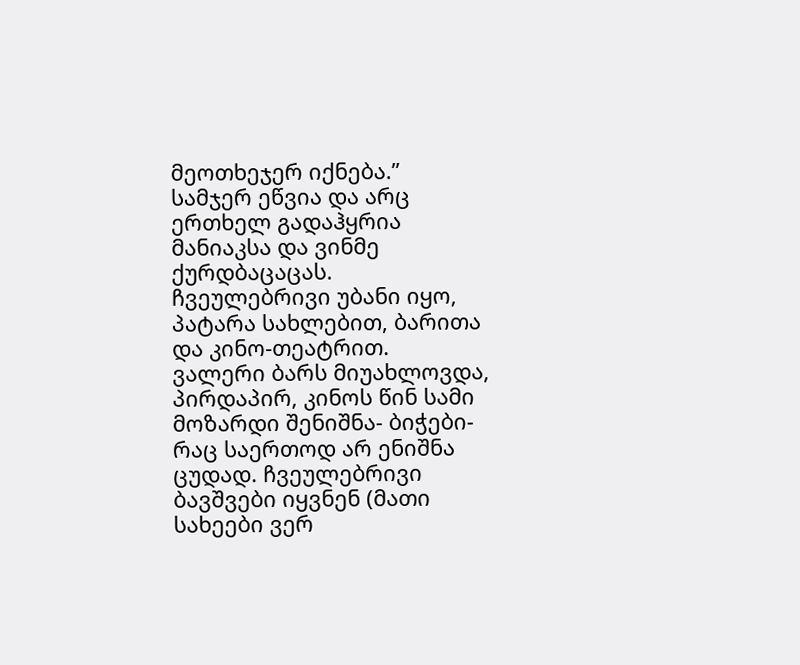მეოთხეჯერ იქნება.”
სამჯერ ეწვია და არც ერთხელ გადაჰყრია მანიაკსა და ვინმე ქურდბაცაცას. ჩვეულებრივი უბანი იყო, პატარა სახლებით, ბარითა და კინო-თეატრით.
ვალერი ბარს მიუახლოვდა, პირდაპირ, კინოს წინ სამი მოზარდი შენიშნა- ბიჭები- რაც საერთოდ არ ენიშნა ცუდად. ჩვეულებრივი ბავშვები იყვნენ (მათი სახეები ვერ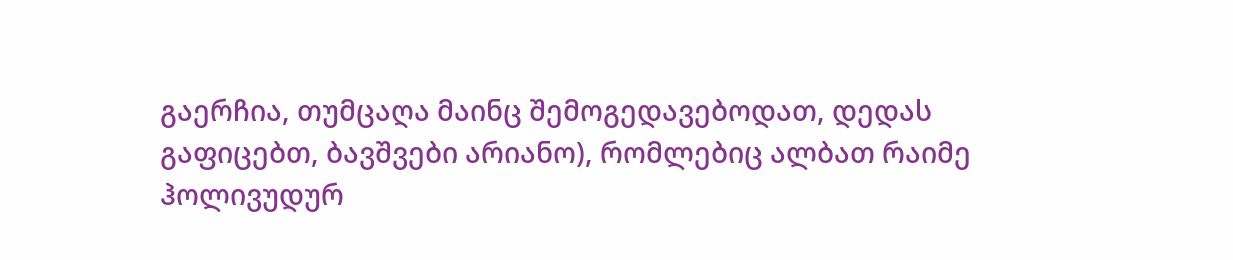გაერჩია, თუმცაღა მაინც შემოგედავებოდათ, დედას გაფიცებთ, ბავშვები არიანო), რომლებიც ალბათ რაიმე ჰოლივუდურ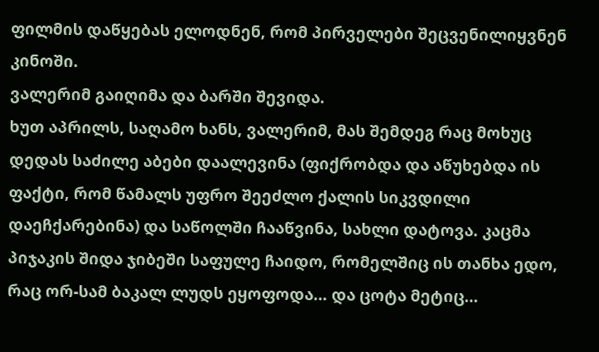ფილმის დაწყებას ელოდნენ, რომ პირველები შეცვენილიყვნენ კინოში.
ვალერიმ გაიღიმა და ბარში შევიდა.
ხუთ აპრილს, საღამო ხანს, ვალერიმ, მას შემდეგ რაც მოხუც დედას საძილე აბები დაალევინა (ფიქრობდა და აწუხებდა ის ფაქტი, რომ წამალს უფრო შეეძლო ქალის სიკვდილი დაეჩქარებინა) და საწოლში ჩააწვინა, სახლი დატოვა. კაცმა პიჯაკის შიდა ჯიბეში საფულე ჩაიდო, რომელშიც ის თანხა ედო, რაც ორ-სამ ბაკალ ლუდს ეყოფოდა… და ცოტა მეტიც…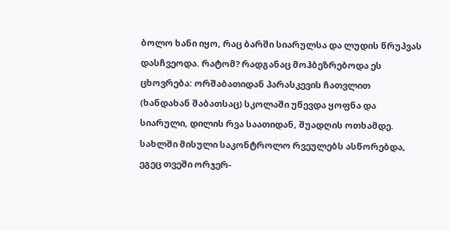ბოლო ხანი იყო, რაც ბარში სიარულსა და ლუდის წრუპვას დასჩვეოდა. რატომ? რადგანაც მოჰბეზრებოდა ეს ცხოვრება: ორშაბათიდან პარასკევის ჩათვლით (ხანდახან შაბათსაც) სკოლაში უწევდა ყოფნა და სიარული, დილის რვა საათიდან, შუადღის ოთხამდე. სახლში მისული საკონტროლო რვეულებს ასწორებდა, ეგეც თვეში ორჯერ-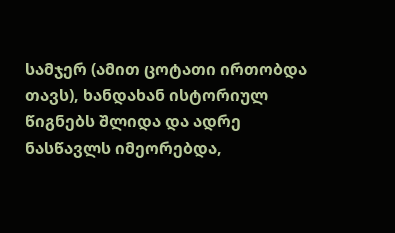სამჯერ (ამით ცოტათი ირთობდა თავს), ხანდახან ისტორიულ წიგნებს შლიდა და ადრე ნასწავლს იმეორებდა,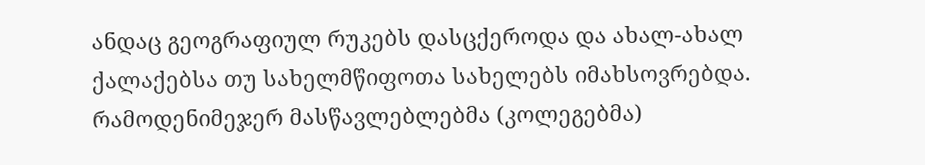ანდაც გეოგრაფიულ რუკებს დასცქეროდა და ახალ-ახალ ქალაქებსა თუ სახელმწიფოთა სახელებს იმახსოვრებდა. რამოდენიმეჯერ მასწავლებლებმა (კოლეგებმა)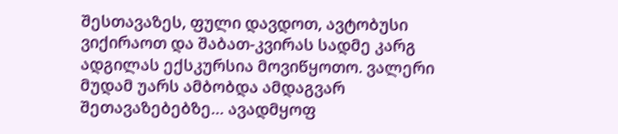შესთავაზეს, ფული დავდოთ, ავტობუსი ვიქირაოთ და შაბათ-კვირას სადმე კარგ ადგილას ექსკურსია მოვიწყოთო. ვალერი მუდამ უარს ამბობდა ამდაგვარ შეთავაზებებზე… ავადმყოფ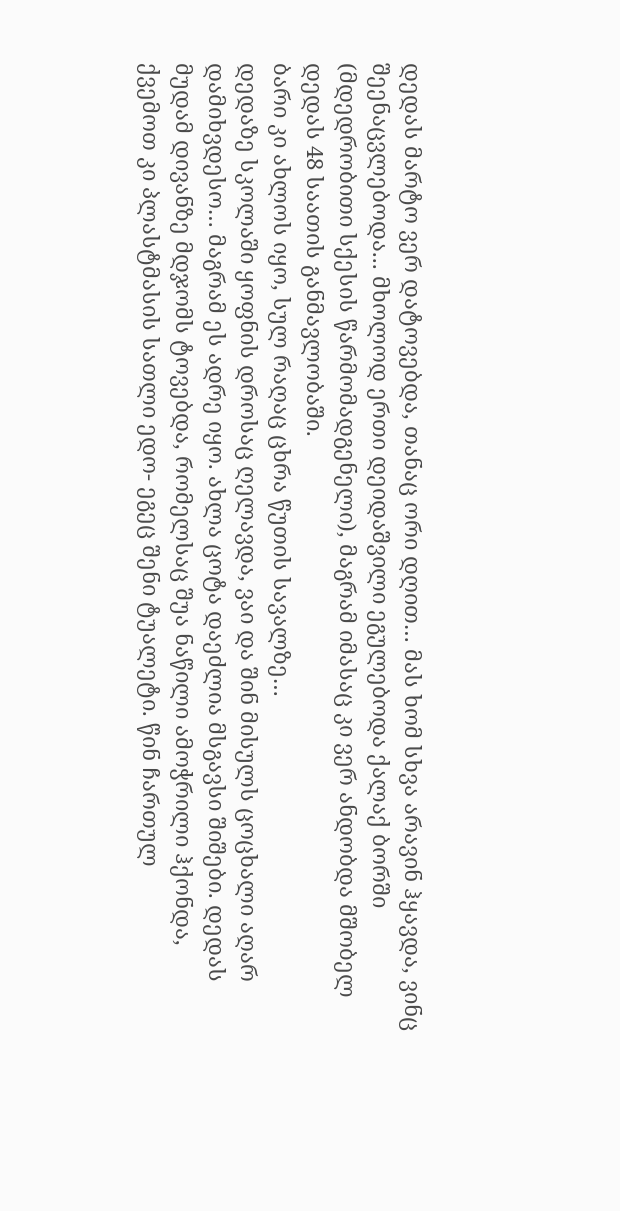დედას მარტო ვერ დატოვებდა, თანაც ორი დღით… მას ხომ სხვა არავინ ჰყავდა, ვინც შეენაცვლებოდა... მხოლოდ ერთი დეიდაშვილი ეგულებოდა ქალაქ ბორში (მდედრობითი სქესის წარმომადგენელი), მაგრამ იმასაც კი ვერ ანდობდა მშობელ დედას 48 საათის განმავლობაში.
ბარი კი ახლოს იყო, სულ რაღაც ცხრა წუთის სავალზე…
დედაზე სკოლაში ყოფნის დროსაც ღელავდა, ვაი და შინ მისულს ცოცხალი აღარ დამიხვდესო… მაგრამ ეს ადრე იყო. ახლა ცოტა დაეძლია მსგავსი შიშები. დედას მუდამ დივანზე მდჯომს ტოვებდა, რომელსაც შუა ნაწილი ამოჭრილი ჰქონდა, ქვემოთ კი პლასტმასის სათლი ედო- ეგეც შენი ტუალეტი. წინ ჩართულ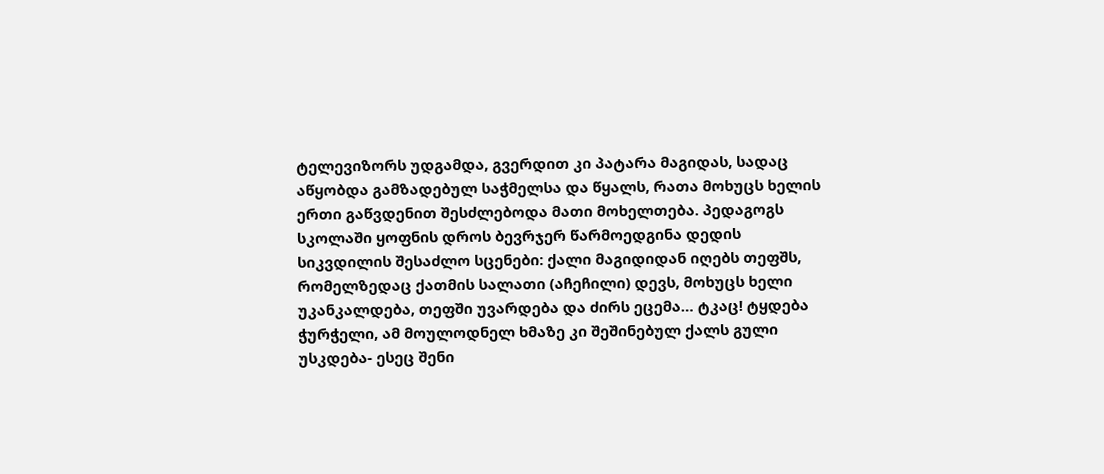ტელევიზორს უდგამდა, გვერდით კი პატარა მაგიდას, სადაც აწყობდა გამზადებულ საჭმელსა და წყალს, რათა მოხუცს ხელის ერთი გაწვდენით შესძლებოდა მათი მოხელთება. პედაგოგს სკოლაში ყოფნის დროს ბევრჯერ წარმოედგინა დედის სიკვდილის შესაძლო სცენები: ქალი მაგიდიდან იღებს თეფშს, რომელზედაც ქათმის სალათი (აჩეჩილი) დევს, მოხუცს ხელი უკანკალდება, თეფში უვარდება და ძირს ეცემა… ტკაც! ტყდება ჭურჭელი, ამ მოულოდნელ ხმაზე კი შეშინებულ ქალს გული უსკდება- ესეც შენი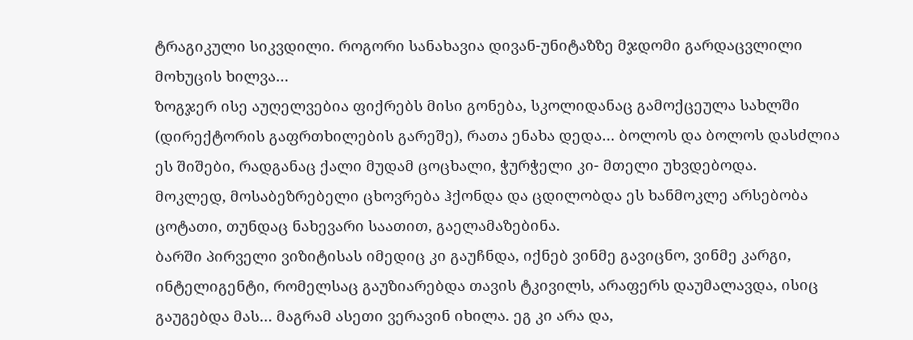ტრაგიკული სიკვდილი. როგორი სანახავია დივან-უნიტაზზე მჯდომი გარდაცვლილი მოხუცის ხილვა…
ზოგჯერ ისე აუღელვებია ფიქრებს მისი გონება, სკოლიდანაც გამოქცეულა სახლში (დირექტორის გაფრთხილების გარეშე), რათა ენახა დედა… ბოლოს და ბოლოს დასძლია ეს შიშები, რადგანაც ქალი მუდამ ცოცხალი, ჭურჭელი კი- მთელი უხვდებოდა.
მოკლედ, მოსაბეზრებელი ცხოვრება ჰქონდა და ცდილობდა ეს ხანმოკლე არსებობა ცოტათი, თუნდაც ნახევარი საათით, გაელამაზებინა.
ბარში პირველი ვიზიტისას იმედიც კი გაუჩნდა, იქნებ ვინმე გავიცნო, ვინმე კარგი, ინტელიგენტი, რომელსაც გაუზიარებდა თავის ტკივილს, არაფერს დაუმალავდა, ისიც გაუგებდა მას… მაგრამ ასეთი ვერავინ იხილა. ეგ კი არა და,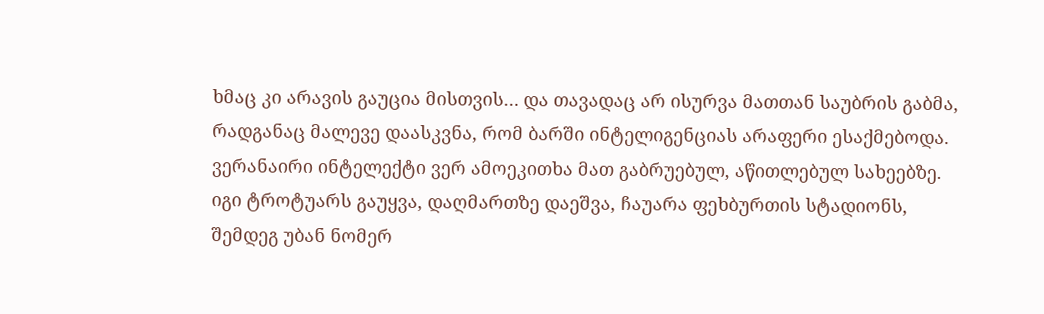ხმაც კი არავის გაუცია მისთვის… და თავადაც არ ისურვა მათთან საუბრის გაბმა, რადგანაც მალევე დაასკვნა, რომ ბარში ინტელიგენციას არაფერი ესაქმებოდა. ვერანაირი ინტელექტი ვერ ამოეკითხა მათ გაბრუებულ, აწითლებულ სახეებზე.
იგი ტროტუარს გაუყვა, დაღმართზე დაეშვა, ჩაუარა ფეხბურთის სტადიონს, შემდეგ უბან ნომერ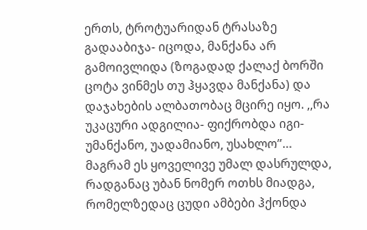ერთს, ტროტუარიდან ტრასაზე გადააბიჯა- იცოდა, მანქანა არ გამოივლიდა (ზოგადად ქალაქ ბორში ცოტა ვინმეს თუ ჰყავდა მანქანა) და დაჯახების ალბათობაც მცირე იყო. ,,რა უკაცური ადგილია- ფიქრობდა იგი- უმანქანო, უადამიანო, უსახლო”… მაგრამ ეს ყოველივე უმალ დასრულდა, რადგანაც უბან ნომერ ოთხს მიადგა, რომელზედაც ცუდი ამბები ჰქონდა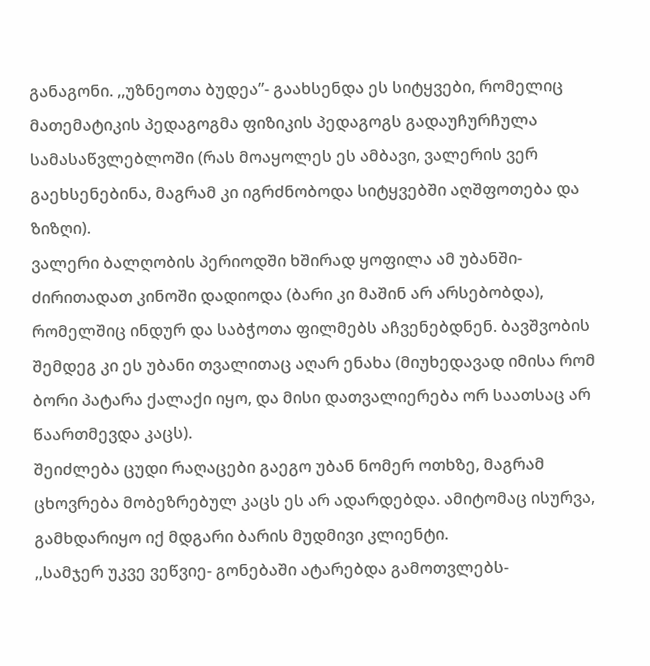განაგონი. ,,უზნეოთა ბუდეა”- გაახსენდა ეს სიტყვები, რომელიც მათემატიკის პედაგოგმა ფიზიკის პედაგოგს გადაუჩურჩულა სამასაწვლებლოში (რას მოაყოლეს ეს ამბავი, ვალერის ვერ გაეხსენებინა, მაგრამ კი იგრძნობოდა სიტყვებში აღშფოთება და ზიზღი).
ვალერი ბალღობის პერიოდში ხშირად ყოფილა ამ უბანში- ძირითადათ კინოში დადიოდა (ბარი კი მაშინ არ არსებობდა), რომელშიც ინდურ და საბჭოთა ფილმებს აჩვენებდნენ. ბავშვობის შემდეგ კი ეს უბანი თვალითაც აღარ ენახა (მიუხედავად იმისა რომ ბორი პატარა ქალაქი იყო, და მისი დათვალიერება ორ საათსაც არ წაართმევდა კაცს).
შეიძლება ცუდი რაღაცები გაეგო უბან ნომერ ოთხზე, მაგრამ ცხოვრება მობეზრებულ კაცს ეს არ ადარდებდა. ამიტომაც ისურვა, გამხდარიყო იქ მდგარი ბარის მუდმივი კლიენტი.
,,სამჯერ უკვე ვეწვიე- გონებაში ატარებდა გამოთვლებს-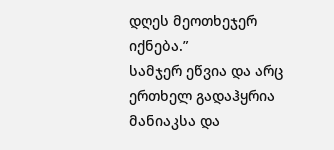დღეს მეოთხეჯერ იქნება.”
სამჯერ ეწვია და არც ერთხელ გადაჰყრია მანიაკსა და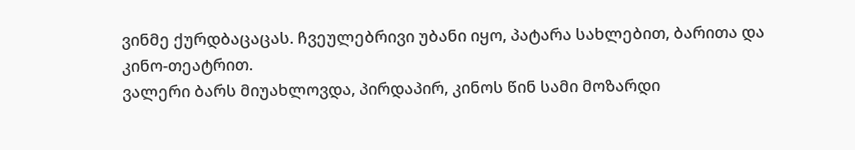ვინმე ქურდბაცაცას. ჩვეულებრივი უბანი იყო, პატარა სახლებით, ბარითა და კინო-თეატრით.
ვალერი ბარს მიუახლოვდა, პირდაპირ, კინოს წინ სამი მოზარდი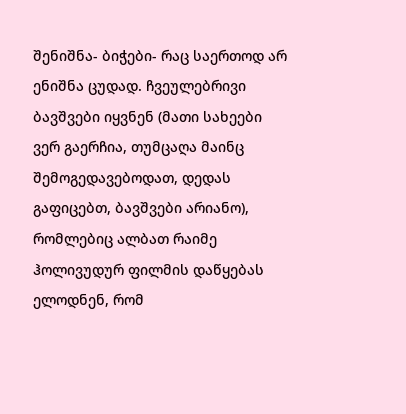შენიშნა- ბიჭები- რაც საერთოდ არ ენიშნა ცუდად. ჩვეულებრივი ბავშვები იყვნენ (მათი სახეები ვერ გაერჩია, თუმცაღა მაინც შემოგედავებოდათ, დედას გაფიცებთ, ბავშვები არიანო), რომლებიც ალბათ რაიმე ჰოლივუდურ ფილმის დაწყებას ელოდნენ, რომ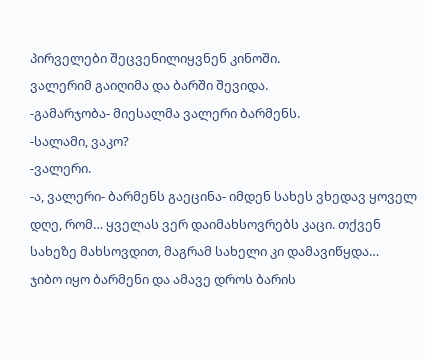პირველები შეცვენილიყვნენ კინოში.
ვალერიმ გაიღიმა და ბარში შევიდა.
-გამარჯობა- მიესალმა ვალერი ბარმენს.
-სალამი, ვაკო?
-ვალერი.
-ა, ვალერი- ბარმენს გაეცინა- იმდენ სახეს ვხედავ ყოველ დღე, რომ… ყველას ვერ დაიმახსოვრებს კაცი. თქვენ სახეზე მახსოვდით, მაგრამ სახელი კი დამავიწყდა…
ჯიბო იყო ბარმენი და ამავე დროს ბარის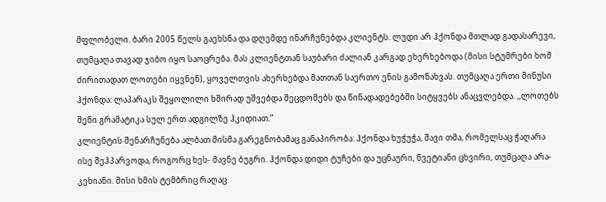მფლობელი. ბარი 2005 წელს გაეხსნა და დღემდე ინარჩუნებდა კლიენტს. ლუდი არ ჰქონდა მთლად გადასარევი, თუმცაღა თავად ჯიბო იყო საოცრება. მას კლიენტთან საუბარი ძალიან კარგად ეხერხებოდა (მისი სტუმრები ხომ ძირითადათ ლოთები იყვნენ), ყოველთვის ახერხებდა მათთან საერთო ენის გამონახვას. თუმცაღა ერთი მინუსი ჰქონდა: ლაპარაკს შეყოლილი ხშირად უშვებდა შეცდომებს და წინადადებებში სიტყვებს ანაცვლებდა. ,,ლოთებს შენი გრამატიკა სულ ერთ ადგილზე ჰკიდიათ.”
კლიენტის შენარჩუნება ალბათ მისმა გარეგნობამაც განაპირობა: ჰქონდა ხუჭუჭა, შავი თმა, რომელსაც ჭაღარა ისე შეჰპარვოდა, როგორც ხეს- მავნე ბუგრი. ჰქონდა დიდი ტუჩები და უცნაური, წვეტიანი ცხვირი, თუმცაღა არა- კეხიანი. მისი ხმის ტემბრიც რაღაც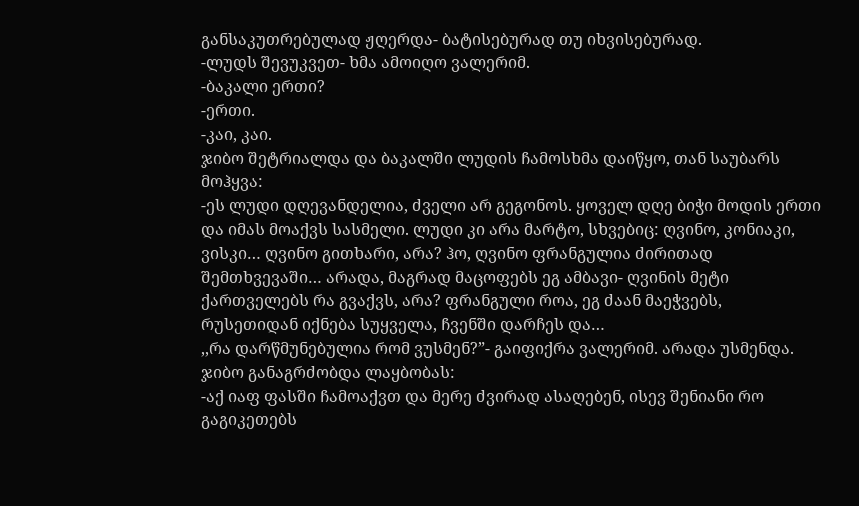განსაკუთრებულად ჟღერდა- ბატისებურად თუ იხვისებურად.
-ლუდს შევუკვეთ- ხმა ამოიღო ვალერიმ.
-ბაკალი ერთი?
-ერთი.
-კაი, კაი.
ჯიბო შეტრიალდა და ბაკალში ლუდის ჩამოსხმა დაიწყო, თან საუბარს მოჰყვა:
-ეს ლუდი დღევანდელია, ძველი არ გეგონოს. ყოველ დღე ბიჭი მოდის ერთი და იმას მოაქვს სასმელი. ლუდი კი არა მარტო, სხვებიც: ღვინო, კონიაკი, ვისკი… ღვინო გითხარი, არა? ჰო, ღვინო ფრანგულია ძირითად შემთხვევაში… არადა, მაგრად მაცოფებს ეგ ამბავი- ღვინის მეტი ქართველებს რა გვაქვს, არა? ფრანგული როა, ეგ ძაან მაეჭვებს, რუსეთიდან იქნება სუყველა, ჩვენში დარჩეს და…
,,რა დარწმუნებულია რომ ვუსმენ?”- გაიფიქრა ვალერიმ. არადა უსმენდა.
ჯიბო განაგრძობდა ლაყბობას:
-აქ იაფ ფასში ჩამოაქვთ და მერე ძვირად ასაღებენ, ისევ შენიანი რო გაგიკეთებს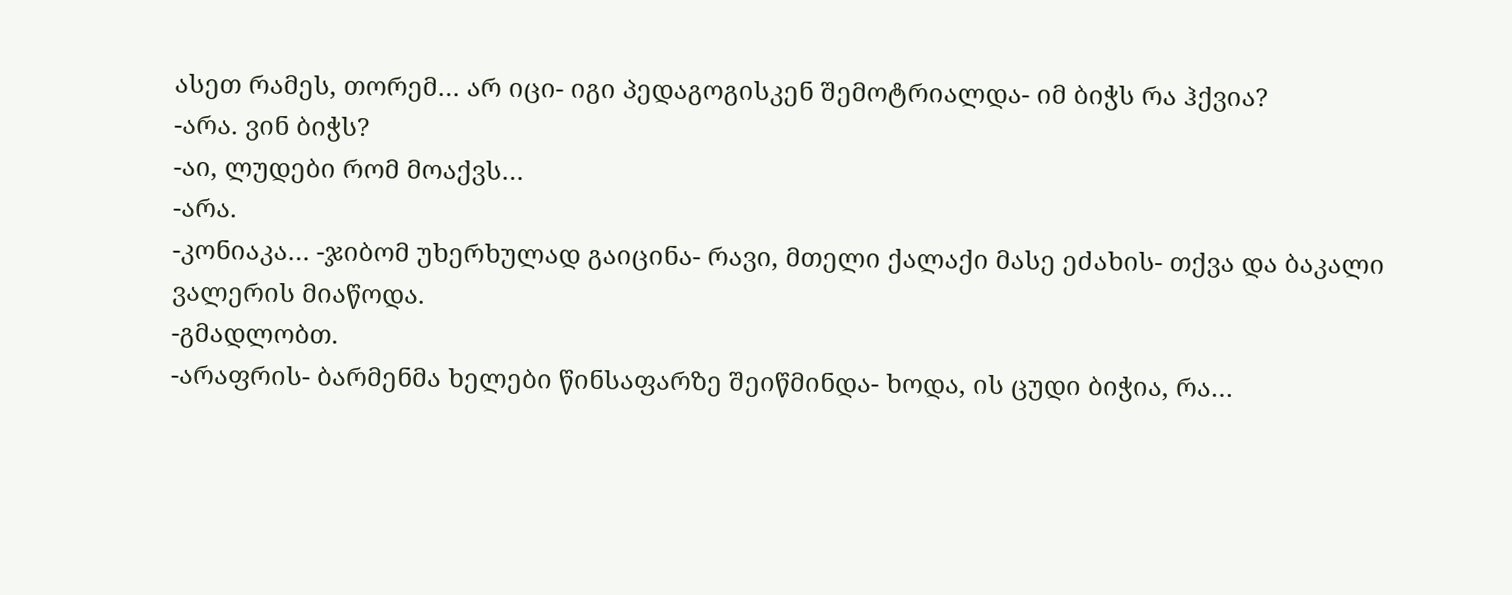ასეთ რამეს, თორემ… არ იცი- იგი პედაგოგისკენ შემოტრიალდა- იმ ბიჭს რა ჰქვია?
-არა. ვინ ბიჭს?
-აი, ლუდები რომ მოაქვს…
-არა.
-კონიაკა… -ჯიბომ უხერხულად გაიცინა- რავი, მთელი ქალაქი მასე ეძახის- თქვა და ბაკალი ვალერის მიაწოდა.
-გმადლობთ.
-არაფრის- ბარმენმა ხელები წინსაფარზე შეიწმინდა- ხოდა, ის ცუდი ბიჭია, რა…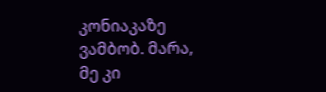კონიაკაზე ვამბობ. მარა, მე კი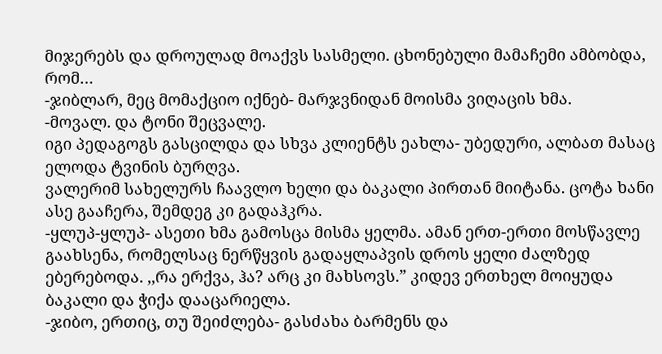მიჯერებს და დროულად მოაქვს სასმელი. ცხონებული მამაჩემი ამბობდა, რომ…
-ჯიბლარ, მეც მომაქციო იქნებ- მარჯვნიდან მოისმა ვიღაცის ხმა.
-მოვალ. და ტონი შეცვალე.
იგი პედაგოგს გასცილდა და სხვა კლიენტს ეახლა- უბედური, ალბათ მასაც ელოდა ტვინის ბურღვა.
ვალერიმ სახელურს ჩაავლო ხელი და ბაკალი პირთან მიიტანა. ცოტა ხანი ასე გააჩერა, შემდეგ კი გადაჰკრა.
-ყლუპ-ყლუპ- ასეთი ხმა გამოსცა მისმა ყელმა. ამან ერთ-ერთი მოსწავლე გაახსენა, რომელსაც ნერწყვის გადაყლაპვის დროს ყელი ძალზედ ებერებოდა. ,,რა ერქვა, ჰა? არც კი მახსოვს.” კიდევ ერთხელ მოიყუდა ბაკალი და ჭიქა დააცარიელა.
-ჯიბო, ერთიც, თუ შეიძლება- გასძახა ბარმენს და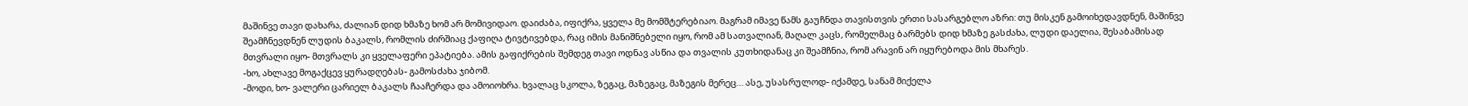მაშინვე თავი დახარა, ძალიან დიდ ხმაზე ხომ არ მომივიდაო. დაიძაბა, იფიქრა, ყველა მე მომშტერებიაო. მაგრამ იმავე წამს გაუჩნდა თავისთვის ერთი სასარგებლო აზრი: თუ მისკენ გამოიხედავდნენ, მაშინვე შეამჩნევდნენ ლუდის ბაკალს, რომლის ძირშიაც ქაფიღა ტივტივებდა, რაც იმის მანიშნებელი იყო, რომ ამ სათვალიან, მაღალ კაცს, რომელმაც ბარმებს დიდ ხმაზე გასძახა, ლუდი დაელია, შესაბამისად მთვრალი იყო- მთვრალს კი ყველაფერი ეპატიება. ამის გაფიქრების შემდეგ თავი ოდნავ ასწია და თვალის კუთხიდანაც კი შეამჩნია, რომ არავინ არ იყურებოდა მის მხარეს.
-ხო, ახლავე მოგაქცევ ყურადღებას- გამოსძახა ჯიბომ.
-მოდი, ხო- ვალერი ცარიელ ბაკალს ჩააჩერდა და ამოიოხრა. ხვალაც სკოლა, ზეგაც, მაზეგაც, მაზეგის მერეც… ასე, უსასრულოდ- იქამდე, სანამ მიქელა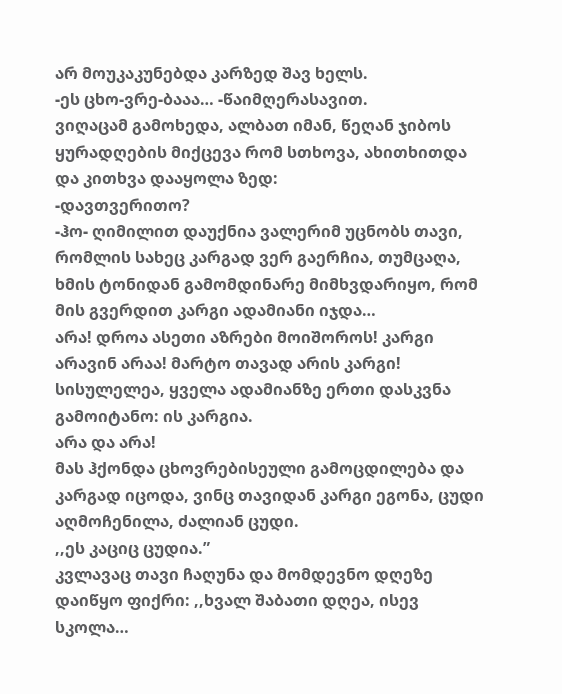არ მოუკაკუნებდა კარზედ შავ ხელს.
-ეს ცხო-ვრე-ბააა… -წაიმღერასავით.
ვიღაცამ გამოხედა, ალბათ იმან, წეღან ჯიბოს ყურადღების მიქცევა რომ სთხოვა, ახითხითდა და კითხვა დააყოლა ზედ:
-დავთვერითო?
-ჰო- ღიმილით დაუქნია ვალერიმ უცნობს თავი, რომლის სახეც კარგად ვერ გაერჩია, თუმცაღა, ხმის ტონიდან გამომდინარე მიმხვდარიყო, რომ მის გვერდით კარგი ადამიანი იჯდა…
არა! დროა ასეთი აზრები მოიშოროს! კარგი არავინ არაა! მარტო თავად არის კარგი! სისულელეა, ყველა ადამიანზე ერთი დასკვნა გამოიტანო: ის კარგია.
არა და არა!
მას ჰქონდა ცხოვრებისეული გამოცდილება და კარგად იცოდა, ვინც თავიდან კარგი ეგონა, ცუდი აღმოჩენილა, ძალიან ცუდი.
,,ეს კაციც ცუდია.”
კვლავაც თავი ჩაღუნა და მომდევნო დღეზე დაიწყო ფიქრი: ,,ხვალ შაბათი დღეა, ისევ სკოლა…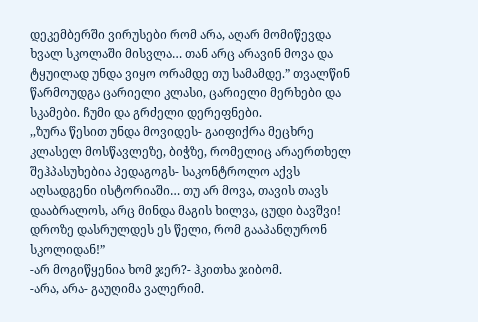დეკემბერში ვირუსები რომ არა, აღარ მომიწევდა ხვალ სკოლაში მისვლა… თან არც არავინ მოვა და ტყუილად უნდა ვიყო ორამდე თუ სამამდე.” თვალწინ წარმოუდგა ცარიელი კლასი, ცარიელი მერხები და სკამები. ჩუმი და გრძელი დერეფნები.
,,ზურა წესით უნდა მოვიდეს- გაიფიქრა მეცხრე კლასელ მოსწავლეზე, ბიჭზე, რომელიც არაერთხელ შეჰპასუხებია პედაგოგს- საკონტროლო აქვს აღსადგენი ისტორიაში… თუ არ მოვა, თავის თავს დააბრალოს, არც მინდა მაგის ხილვა, ცუდი ბავშვი! დროზე დასრულდეს ეს წელი, რომ გააპანღურონ სკოლიდან!”
-არ მოგიწყენია ხომ ჯერ?- ჰკითხა ჯიბომ.
-არა, არა- გაუღიმა ვალერიმ.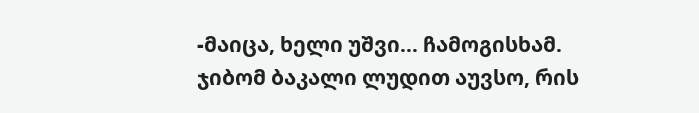-მაიცა, ხელი უშვი… ჩამოგისხამ.
ჯიბომ ბაკალი ლუდით აუვსო, რის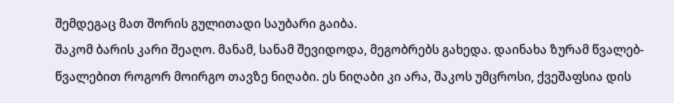შემდეგაც მათ შორის გულითადი საუბარი გაიბა.
შაკომ ბარის კარი შეაღო. მანამ, სანამ შევიდოდა, მეგობრებს გახედა. დაინახა ზურამ წვალებ-წვალებით როგორ მოირგო თავზე ნიღაბი. ეს ნიღაბი კი არა, შაკოს უმცროსი, ქვეშაფსია დის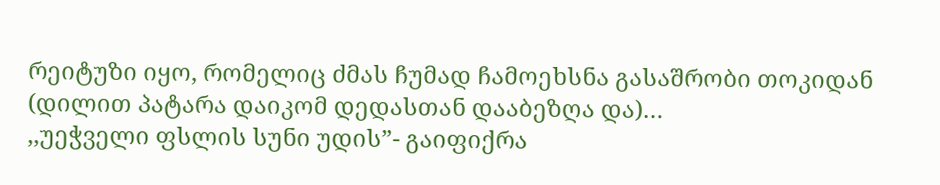რეიტუზი იყო, რომელიც ძმას ჩუმად ჩამოეხსნა გასაშრობი თოკიდან (დილით პატარა დაიკომ დედასთან დააბეზღა და)…
,,უეჭველი ფსლის სუნი უდის”- გაიფიქრა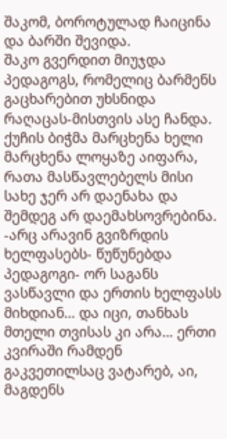შაკომ, ბოროტულად ჩაიცინა და ბარში შევიდა.
შაკო გვერდით მიუჯდა პედაგოგს, რომელიც ბარმენს გაცხარებით უხსნიდა რაღაცას-მისთვის ასე ჩანდა. ქუჩის ბიჭმა მარცხენა ხელი მარცხენა ლოყაზე აიფარა, რათა მასწავლებელს მისი სახე ჯერ არ დაენახა და შემდეგ არ დაემახსოვრებინა.
-არც არავინ გვიზრდის ხელფასებს- წუწუნებდა პედაგოგი- ორ საგანს ვასწავლი და ერთის ხელფასს მიხდიან… და იცი, თანხას მთელი თვისას კი არა… ერთი კვირაში რამდენ გაკვეთილსაც ვატარებ, აი, მაგდენს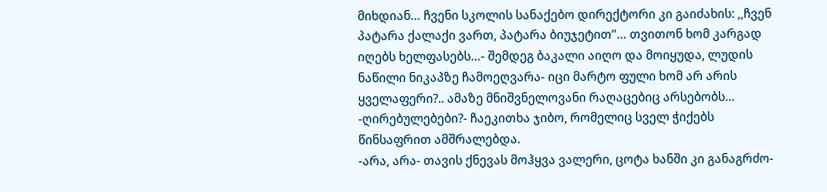მიხდიან… ჩვენი სკოლის სანაქებო დირექტორი კი გაიძახის: ,,ჩვენ პატარა ქალაქი ვართ, პატარა ბიუჯეტით”… თვითონ ხომ კარგად იღებს ხელფასებს…- შემდეგ ბაკალი აიღო და მოიყუდა, ლუდის ნაწილი ნიკაპზე ჩამოეღვარა- იცი მარტო ფული ხომ არ არის ყველაფერი?.. ამაზე მნიშვნელოვანი რაღაცებიც არსებობს…
-ღირებულებები?- ჩაეკითხა ჯიბო, რომელიც სველ ჭიქებს წინსაფრით ამშრალებდა.
-არა, არა- თავის ქნევას მოჰყვა ვალერი, ცოტა ხანში კი განაგრძო-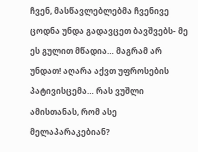ჩვენ, მასწავლებლებმა ჩვენივე ცოდნა უნდა გადავცეთ ბავშვებს- მე ეს გულით მწადია… მაგრამ არ უნდათ! აღარა აქვთ უფროსების პატივისცემა… რას ვუშლი ამისთანას, რომ ასე მელაპარაკებიან?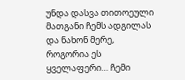უნდა დასვა თითოეული მათგანი ჩემს ადგილას და ნახონ მერე, როგორია ეს ყველაფერი… ჩემი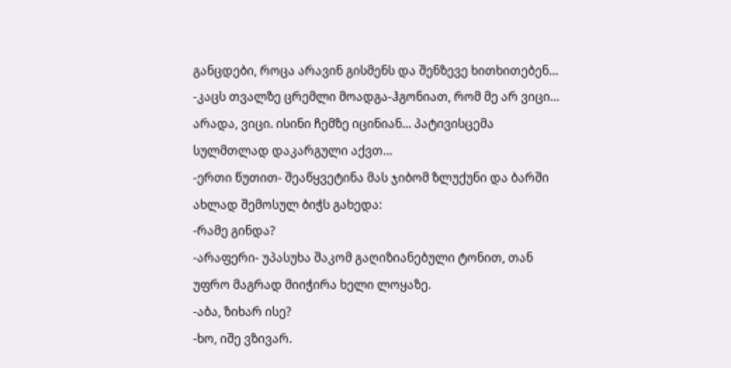განცდები, როცა არავინ გისმენს და შენზევე ხითხითებენ… -კაცს თვალზე ცრემლი მოადგა-ჰგონიათ, რომ მე არ ვიცი… არადა, ვიცი. ისინი ჩემზე იცინიან… პატივისცემა სულმთლად დაკარგული აქვთ…
-ერთი წუთით- შეაწყვეტინა მას ჯიბომ ზლუქუნი და ბარში ახლად შემოსულ ბიჭს გახედა:
-რამე გინდა?
-არაფერი- უპასუხა შაკომ გაღიზიანებული ტონით, თან უფრო მაგრად მიიჭირა ხელი ლოყაზე.
-აბა, ზიხარ ისე?
-ხო, იშე ვზივარ.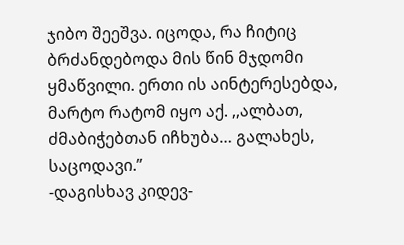ჯიბო შეეშვა. იცოდა, რა ჩიტიც ბრძანდებოდა მის წინ მჯდომი ყმაწვილი. ერთი ის აინტერესებდა, მარტო რატომ იყო აქ. ,,ალბათ, ძმაბიჭებთან იჩხუბა… გალახეს, საცოდავი.”
-დაგისხავ კიდევ-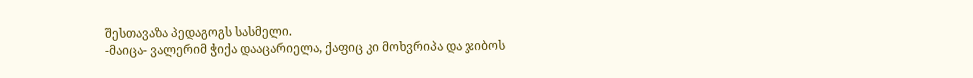შესთავაზა პედაგოგს სასმელი.
-მაიცა- ვალერიმ ჭიქა დააცარიელა, ქაფიც კი მოხვრიპა და ჯიბოს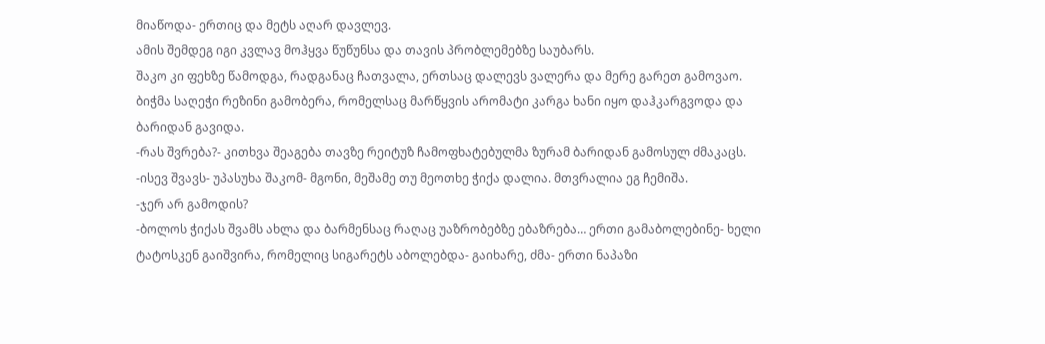მიაწოდა- ერთიც და მეტს აღარ დავლევ.
ამის შემდეგ იგი კვლავ მოჰყვა წუწუნსა და თავის პრობლემებზე საუბარს.
შაკო კი ფეხზე წამოდგა, რადგანაც ჩათვალა, ერთსაც დალევს ვალერა და მერე გარეთ გამოვაო.
ბიჭმა საღეჭი რეზინი გამობერა, რომელსაც მარწყვის არომატი კარგა ხანი იყო დაჰკარგვოდა და ბარიდან გავიდა.
-რას შვრება?- კითხვა შეაგება თავზე რეიტუზ ჩამოფხატებულმა ზურამ ბარიდან გამოსულ ძმაკაცს.
-ისევ შვავს- უპასუხა შაკომ- მგონი, მეშამე თუ მეოთხე ჭიქა დალია. მთვრალია ეგ ჩემიშა.
-ჯერ არ გამოდის?
-ბოლოს ჭიქას შვამს ახლა და ბარმენსაც რაღაც უაზრობებზე ებაზრება… ერთი გამაბოლებინე- ხელი ტატოსკენ გაიშვირა, რომელიც სიგარეტს აბოლებდა- გაიხარე, ძმა- ერთი ნაპაზი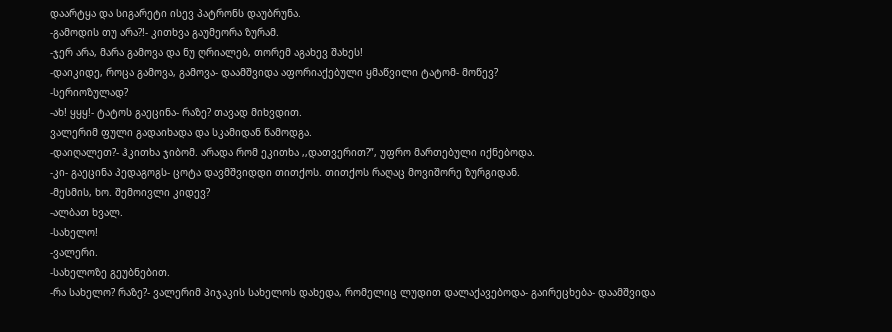დაარტყა და სიგარეტი ისევ პატრონს დაუბრუნა.
-გამოდის თუ არა?!- კითხვა გაუმეორა ზურამ.
-ჯერ არა, მარა გამოვა და ნუ ღრიალებ, თორემ აგახევ შახეს!
-დაიკიდე, როცა გამოვა, გამოვა- დაამშვიდა აფორიაქებული ყმაწვილი ტატომ- მოწევ?
-სერიოზულად?
-ახ! ყყყ!- ტატოს გაეცინა- რაზე? თავად მიხვდით.
ვალერიმ ფული გადაიხადა და სკამიდან წამოდგა.
-დაიღალეთ?- ჰკითხა ჯიბომ. არადა რომ ეკითხა ,,დათვერით?”, უფრო მართებული იქნებოდა.
-კი- გაეცინა პედაგოგს- ცოტა დავმშვიდდი თითქოს. თითქოს რაღაც მოვიშორე ზურგიდან.
-მესმის, ხო. შემოივლი კიდევ?
-ალბათ ხვალ.
-სახელო!
-ვალერი.
-სახელოზე გეუბნებით.
-რა სახელო? რაზე?- ვალერიმ პიჯაკის სახელოს დახედა, რომელიც ლუდით დალაქავებოდა- გაირეცხება- დაამშვიდა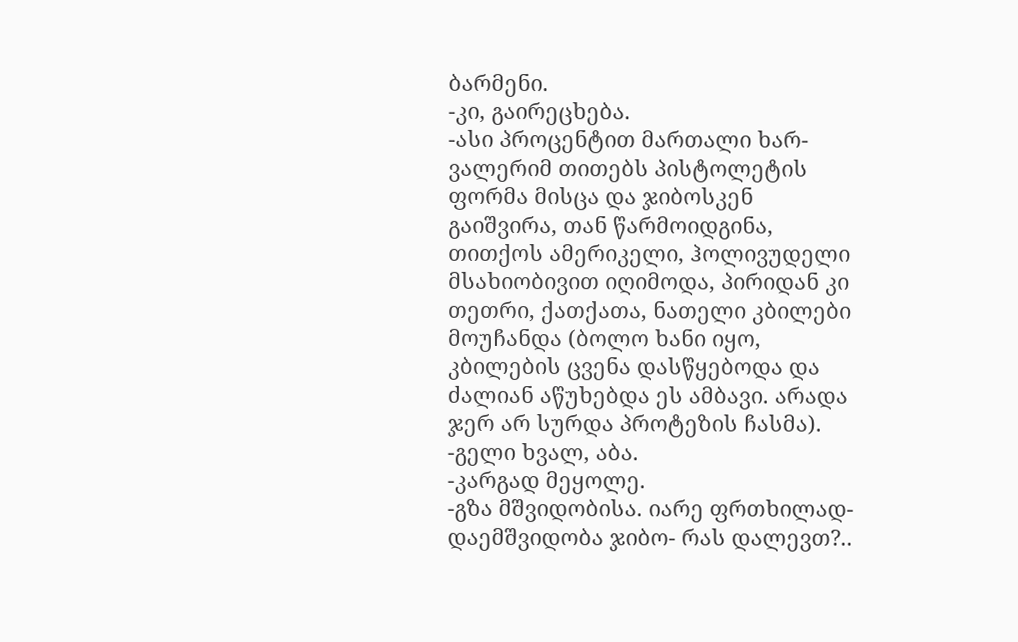ბარმენი.
-კი, გაირეცხება.
-ასი პროცენტით მართალი ხარ- ვალერიმ თითებს პისტოლეტის ფორმა მისცა და ჯიბოსკენ გაიშვირა, თან წარმოიდგინა, თითქოს ამერიკელი, ჰოლივუდელი მსახიობივით იღიმოდა, პირიდან კი თეთრი, ქათქათა, ნათელი კბილები მოუჩანდა (ბოლო ხანი იყო, კბილების ცვენა დასწყებოდა და ძალიან აწუხებდა ეს ამბავი. არადა ჯერ არ სურდა პროტეზის ჩასმა).
-გელი ხვალ, აბა.
-კარგად მეყოლე.
-გზა მშვიდობისა. იარე ფრთხილად- დაემშვიდობა ჯიბო- რას დალევთ?..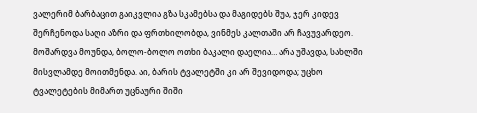ვალერიმ ბარბაცით გაიკვლია გზა სკამებსა და მაგიდებს შუა, ჯერ კიდევ შერჩენოდა საღი აზრი და ფრთხილობდა, ვინმეს კალთაში არ ჩავუვარდეო. მოშარდვა მოუნდა, ბოლო-ბოლო ოთხი ბაკალი დაელია… არა უშავდა, სახლში მისვლამდე მოითმენდა. აი, ბარის ტვალეტში კი არ შევიდოდა; უცხო ტვალეტების მიმართ უცნაური შიში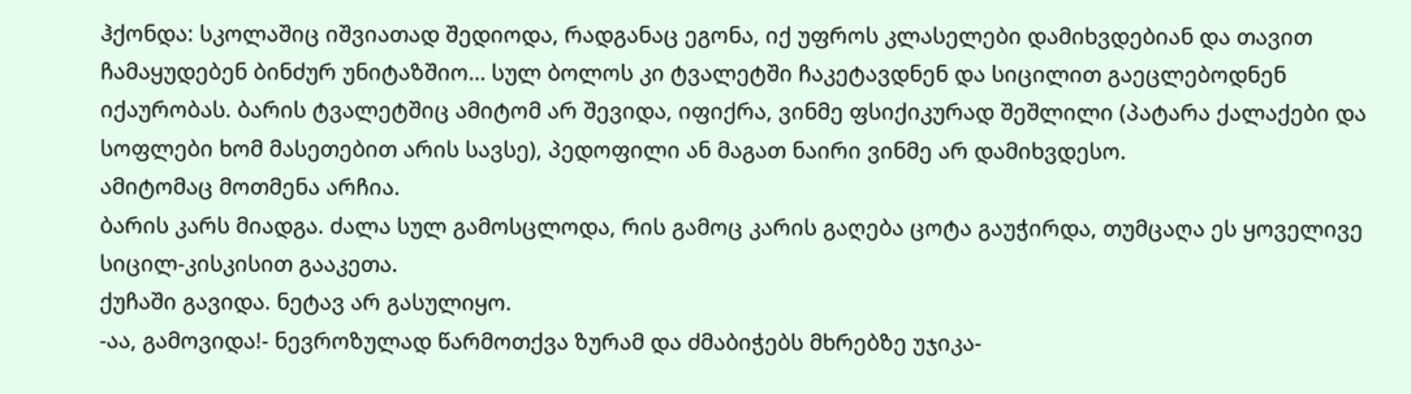ჰქონდა: სკოლაშიც იშვიათად შედიოდა, რადგანაც ეგონა, იქ უფროს კლასელები დამიხვდებიან და თავით ჩამაყუდებენ ბინძურ უნიტაზშიო… სულ ბოლოს კი ტვალეტში ჩაკეტავდნენ და სიცილით გაეცლებოდნენ იქაურობას. ბარის ტვალეტშიც ამიტომ არ შევიდა, იფიქრა, ვინმე ფსიქიკურად შეშლილი (პატარა ქალაქები და სოფლები ხომ მასეთებით არის სავსე), პედოფილი ან მაგათ ნაირი ვინმე არ დამიხვდესო.
ამიტომაც მოთმენა არჩია.
ბარის კარს მიადგა. ძალა სულ გამოსცლოდა, რის გამოც კარის გაღება ცოტა გაუჭირდა, თუმცაღა ეს ყოველივე სიცილ-კისკისით გააკეთა.
ქუჩაში გავიდა. ნეტავ არ გასულიყო.
-აა, გამოვიდა!- ნევროზულად წარმოთქვა ზურამ და ძმაბიჭებს მხრებზე უჯიკა-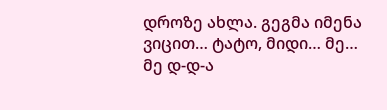დროზე ახლა. გეგმა იმენა ვიცით… ტატო, მიდი… მე… მე დ-დ-ა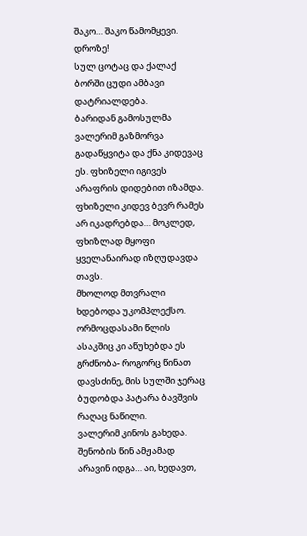შაკო… შაკო წამომყევი. დროზე!
სულ ცოტაც და ქალაქ ბორში ცუდი ამბავი დატრიალდება.
ბარიდან გამოსულმა ვალერიმ გაზმორვა გადაწყვიტა და ქნა კიდევაც ეს. ფხიზელი იგივეს არაფრის დიდებით იზამდა. ფხიზელი კიდევ ბევრ რამეს არ იკადრებდა… მოკლედ, ფხიზლად მყოფი ყველანაირად იზღუდავდა თავს.
მხოლოდ მთვრალი ხდებოდა უკომპლექსო. ორმოცდასამი წლის ასაკშიც კი აწუხებდა ეს გრძნობა- როგორც წინათ დავსძინე, მის სულში ჯერაც ბუდობდა პატარა ბავშვის რაღაც ნაწილი.
ვალერიმ კინოს გახედა. შენობის წინ ამჟამად არავინ იდგა… აი, ხედავთ,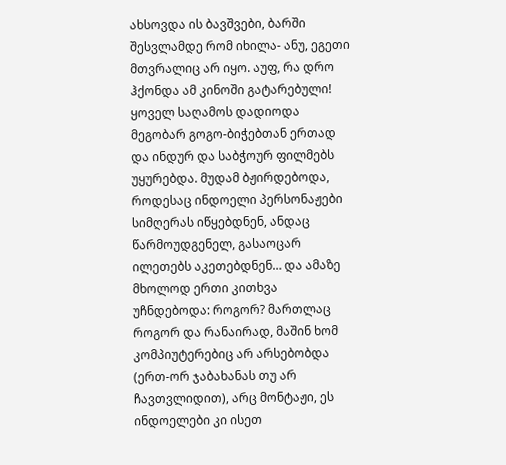ახსოვდა ის ბავშვები, ბარში შესვლამდე რომ იხილა- ანუ, ეგეთი მთვრალიც არ იყო. აუფ, რა დრო ჰქონდა ამ კინოში გატარებული! ყოველ საღამოს დადიოდა მეგობარ გოგო-ბიჭებთან ერთად და ინდურ და საბჭოურ ფილმებს უყურებდა. მუდამ ბჟირდებოდა, როდესაც ინდოელი პერსონაჟები სიმღერას იწყებდნენ, ანდაც წარმოუდგენელ, გასაოცარ ილეთებს აკეთებდნენ… და ამაზე მხოლოდ ერთი კითხვა უჩნდებოდა: როგორ? მართლაც როგორ და რანაირად, მაშინ ხომ კომპიუტერებიც არ არსებობდა (ერთ-ორ ჯაბახანას თუ არ ჩავთვლიდით), არც მონტაჟი, ეს ინდოელები კი ისეთ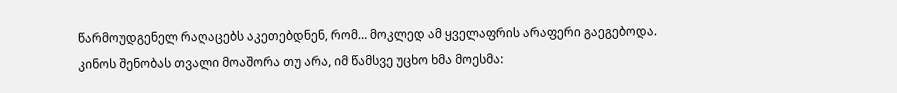წარმოუდგენელ რაღაცებს აკეთებდნენ, რომ… მოკლედ ამ ყველაფრის არაფერი გაეგებოდა.
კინოს შენობას თვალი მოაშორა თუ არა, იმ წამსვე უცხო ხმა მოესმა: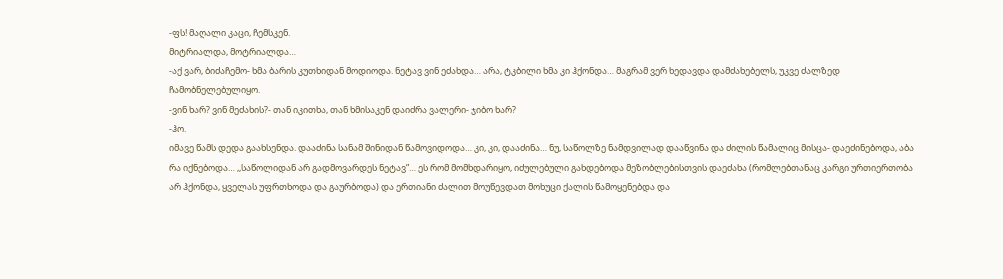-ფს! მაღალი კაცი, ჩემსკენ.
მიტრიალდა, მოტრიალდა…
-აქ ვარ, ბიძაჩემო- ხმა ბარის კუთხიდან მოდიოდა. ნეტავ ვინ ეძახდა… არა, ტკბილი ხმა კი ჰქონდა… მაგრამ ვერ ხედავდა დამძახებელს, უკვე ძალზედ ჩამობნელებულიყო.
-ვინ ხარ? ვინ მეძახის?- თან იკითხა, თან ხმისაკენ დაიძრა ვალერი- ჯიბო ხარ?
-ჰო.
იმავე წამს დედა გაახსენდა. დააძინა სანამ შინიდან წამოვიდოდა… კი, კი, დააძინა… ნუ, საწოლზე ნამდვილად დააწვინა და ძილის წამალიც მისცა- დაეძინებოდა, აბა რა იქნებოდა… ,,საწოლიდან არ გადმოვარდეს ნეტავ”… ეს რომ მომხდარიყო, იძულებული გახდებოდა მეზობლებისთვის დაეძახა (რომლებთანაც კარგი ურთიერთობა არ ჰქონდა, ყველას უფრთხოდა და გაურბოდა) და ერთიანი ძალით მოუწევდათ მოხუცი ქალის წამოყენებდა და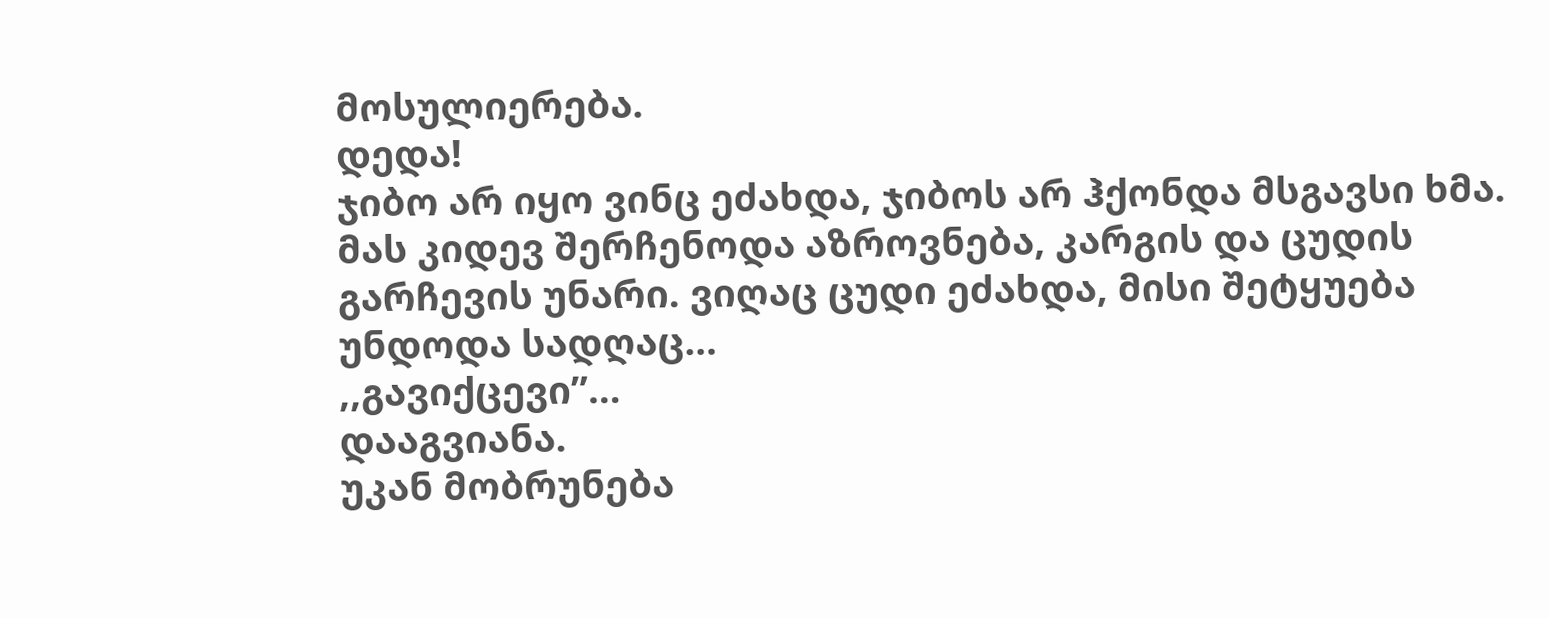მოსულიერება.
დედა!
ჯიბო არ იყო ვინც ეძახდა, ჯიბოს არ ჰქონდა მსგავსი ხმა. მას კიდევ შერჩენოდა აზროვნება, კარგის და ცუდის გარჩევის უნარი. ვიღაც ცუდი ეძახდა, მისი შეტყუება უნდოდა სადღაც…
,,გავიქცევი”…
დააგვიანა.
უკან მობრუნება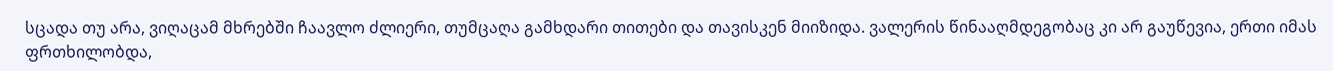სცადა თუ არა, ვიღაცამ მხრებში ჩაავლო ძლიერი, თუმცაღა გამხდარი თითები და თავისკენ მიიზიდა. ვალერის წინააღმდეგობაც კი არ გაუწევია, ერთი იმას ფრთხილობდა,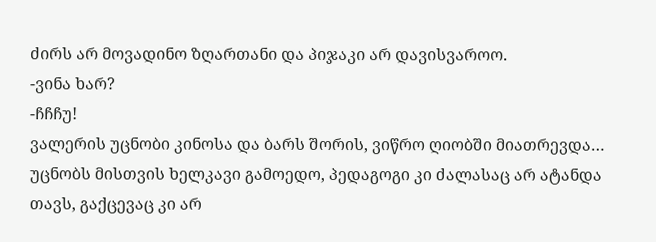ძირს არ მოვადინო ზღართანი და პიჯაკი არ დავისვაროო.
-ვინა ხარ?
-ჩჩჩუ!
ვალერის უცნობი კინოსა და ბარს შორის, ვიწრო ღიობში მიათრევდა… უცნობს მისთვის ხელკავი გამოედო, პედაგოგი კი ძალასაც არ ატანდა თავს, გაქცევაც კი არ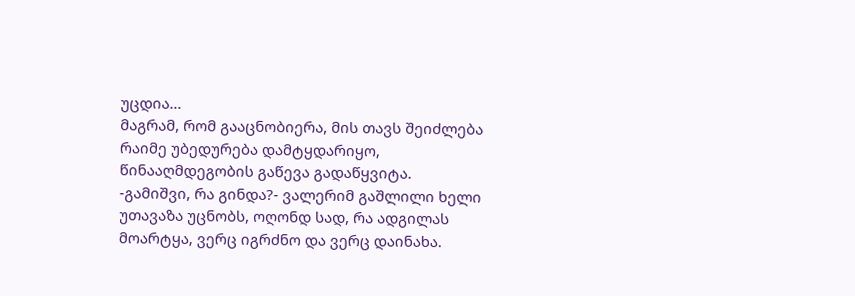უცდია…
მაგრამ, რომ გააცნობიერა, მის თავს შეიძლება რაიმე უბედურება დამტყდარიყო, წინააღმდეგობის გაწევა გადაწყვიტა.
-გამიშვი, რა გინდა?- ვალერიმ გაშლილი ხელი უთავაზა უცნობს, ოღონდ სად, რა ადგილას მოარტყა, ვერც იგრძნო და ვერც დაინახა.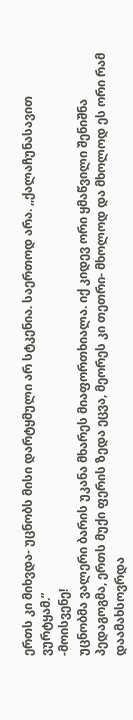ერთს კი მიხვდა- უცნობს მისი დარტყმული არ სტკენია. საერთოდ არა. ,,ქალაჩუნასავით ვურტყამ.”
-მოისვენე!
უცნობმა ვალერი ბარის უკანა მხარეს მიაფორთხიალა. იქ კიდევ ორი ყმაწვილი შენიშნა პედაგოგმა, ერთს მუქი ფერის ზედა ეცვა, მეორეს კი თეთრი- მხოლოდ და მხოლოდ ეს ორი რამ დაამახსოვრდა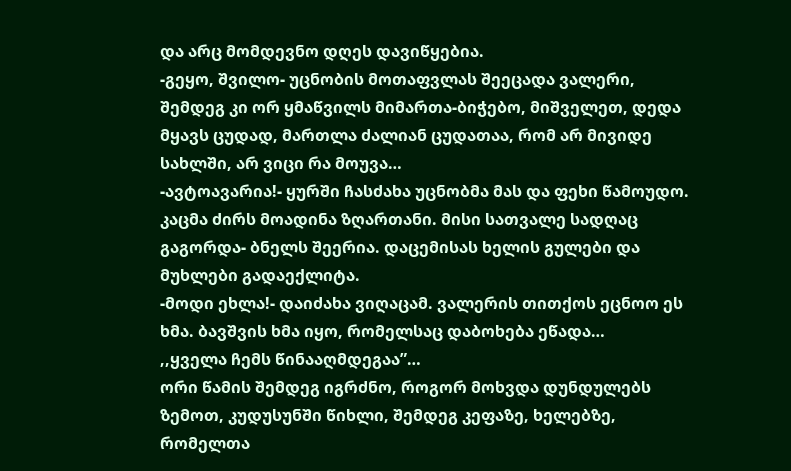და არც მომდევნო დღეს დავიწყებია.
-გეყო, შვილო- უცნობის მოთაფვლას შეეცადა ვალერი, შემდეგ კი ორ ყმაწვილს მიმართა-ბიჭებო, მიშველეთ, დედა მყავს ცუდად, მართლა ძალიან ცუდათაა, რომ არ მივიდე სახლში, არ ვიცი რა მოუვა…
-ავტოავარია!- ყურში ჩასძახა უცნობმა მას და ფეხი წამოუდო. კაცმა ძირს მოადინა ზღართანი. მისი სათვალე სადღაც გაგორდა- ბნელს შეერია. დაცემისას ხელის გულები და მუხლები გადაექლიტა.
-მოდი ეხლა!- დაიძახა ვიღაცამ. ვალერის თითქოს ეცნოო ეს ხმა. ბავშვის ხმა იყო, რომელსაც დაბოხება ეწადა…
,,ყველა ჩემს წინააღმდეგაა”…
ორი წამის შემდეგ იგრძნო, როგორ მოხვდა დუნდულებს ზემოთ, კუდუსუნში წიხლი, შემდეგ კეფაზე, ხელებზე, რომელთა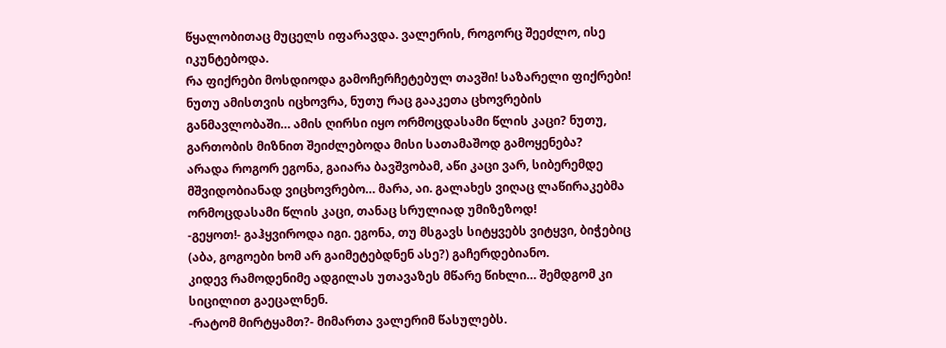წყალობითაც მუცელს იფარავდა. ვალერის, როგორც შეეძლო, ისე იკუნტებოდა.
რა ფიქრები მოსდიოდა გამოჩერჩეტებულ თავში! საზარელი ფიქრები! ნუთუ ამისთვის იცხოვრა, ნუთუ რაც გააკეთა ცხოვრების განმავლობაში… ამის ღირსი იყო ორმოცდასამი წლის კაცი? ნუთუ, გართობის მიზნით შეიძლებოდა მისი სათამაშოდ გამოყენება?
არადა როგორ ეგონა, გაიარა ბავშვობამ, აწი კაცი ვარ, სიბერემდე მშვიდობიანად ვიცხოვრებო… მარა, აი. გალახეს ვიღაც ლაწირაკებმა ორმოცდასამი წლის კაცი, თანაც სრულიად უმიზეზოდ!
-გეყოთ!- გაჰყვიროდა იგი. ეგონა, თუ მსგავს სიტყვებს ვიტყვი, ბიჭებიც (აბა, გოგოები ხომ არ გაიმეტებდნენ ასე?) გაჩერდებიანო.
კიდევ რამოდენიმე ადგილას უთავაზეს მწარე წიხლი… შემდგომ კი სიცილით გაეცალნენ.
-რატომ მირტყამთ?- მიმართა ვალერიმ წასულებს.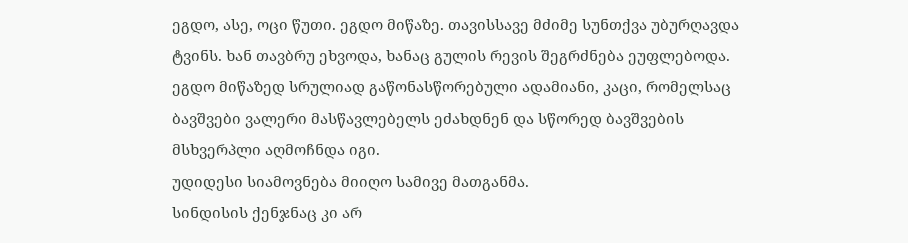ეგდო, ასე, ოცი წუთი. ეგდო მიწაზე. თავისსავე მძიმე სუნთქვა უბურღავდა ტვინს. ხან თავბრუ ეხვოდა, ხანაც გულის რევის შეგრძნება ეუფლებოდა.
ეგდო მიწაზედ სრულიად გაწონასწორებული ადამიანი, კაცი, რომელსაც ბავშვები ვალერი მასწავლებელს ეძახდნენ და სწორედ ბავშვების მსხვერპლი აღმოჩნდა იგი.
უდიდესი სიამოვნება მიიღო სამივე მათგანმა.
სინდისის ქენჯნაც კი არ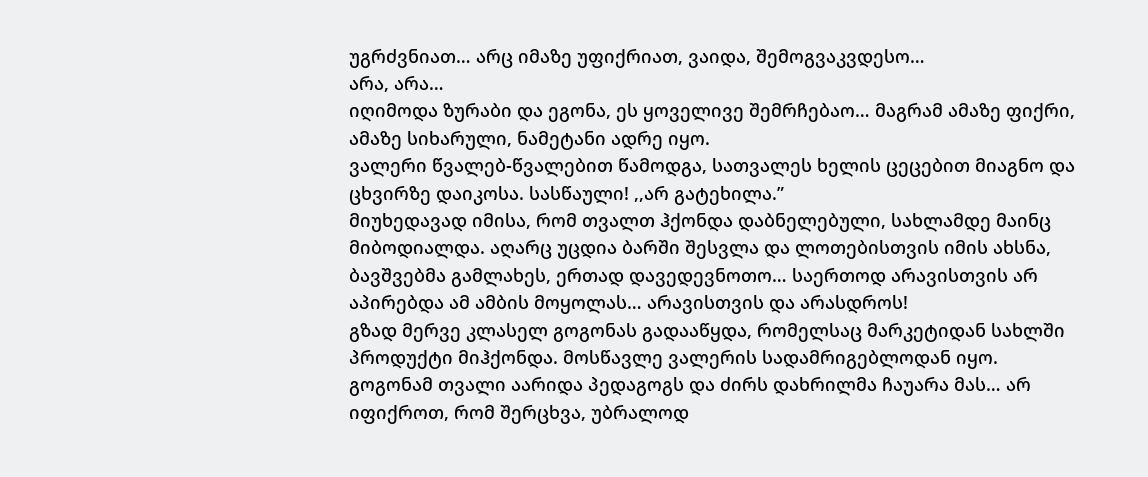უგრძვნიათ… არც იმაზე უფიქრიათ, ვაიდა, შემოგვაკვდესო…
არა, არა…
იღიმოდა ზურაბი და ეგონა, ეს ყოველივე შემრჩებაო… მაგრამ ამაზე ფიქრი, ამაზე სიხარული, ნამეტანი ადრე იყო.
ვალერი წვალებ-წვალებით წამოდგა, სათვალეს ხელის ცეცებით მიაგნო და ცხვირზე დაიკოსა. სასწაული! ,,არ გატეხილა.”
მიუხედავად იმისა, რომ თვალთ ჰქონდა დაბნელებული, სახლამდე მაინც მიბოდიალდა. აღარც უცდია ბარში შესვლა და ლოთებისთვის იმის ახსნა, ბავშვებმა გამლახეს, ერთად დავედევნოთო… საერთოდ არავისთვის არ აპირებდა ამ ამბის მოყოლას… არავისთვის და არასდროს!
გზად მერვე კლასელ გოგონას გადააწყდა, რომელსაც მარკეტიდან სახლში პროდუქტი მიჰქონდა. მოსწავლე ვალერის სადამრიგებლოდან იყო. გოგონამ თვალი აარიდა პედაგოგს და ძირს დახრილმა ჩაუარა მას… არ იფიქროთ, რომ შერცხვა, უბრალოდ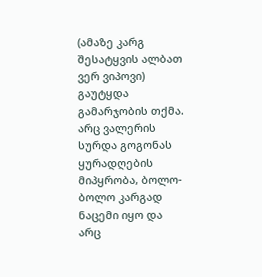(ამაზე კარგ შესატყვის ალბათ ვერ ვიპოვი) გაუტყდა გამარჯობის თქმა.
არც ვალერის სურდა გოგონას ყურადღების მიპყრობა, ბოლო-ბოლო კარგად ნაცემი იყო და არც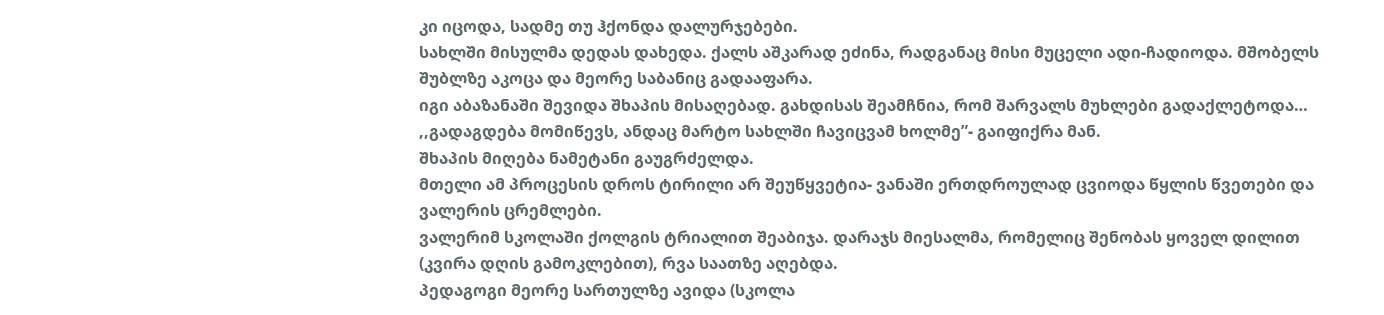კი იცოდა, სადმე თუ ჰქონდა დალურჯებები.
სახლში მისულმა დედას დახედა. ქალს აშკარად ეძინა, რადგანაც მისი მუცელი ადი-ჩადიოდა. მშობელს შუბლზე აკოცა და მეორე საბანიც გადააფარა.
იგი აბაზანაში შევიდა შხაპის მისაღებად. გახდისას შეამჩნია, რომ შარვალს მუხლები გადაქლეტოდა… ,,გადაგდება მომიწევს, ანდაც მარტო სახლში ჩავიცვამ ხოლმე”- გაიფიქრა მან.
შხაპის მიღება ნამეტანი გაუგრძელდა.
მთელი ამ პროცესის დროს ტირილი არ შეუწყვეტია- ვანაში ერთდროულად ცვიოდა წყლის წვეთები და ვალერის ცრემლები.
ვალერიმ სკოლაში ქოლგის ტრიალით შეაბიჯა. დარაჯს მიესალმა, რომელიც შენობას ყოველ დილით (კვირა დღის გამოკლებით), რვა საათზე აღებდა.
პედაგოგი მეორე სართულზე ავიდა (სკოლა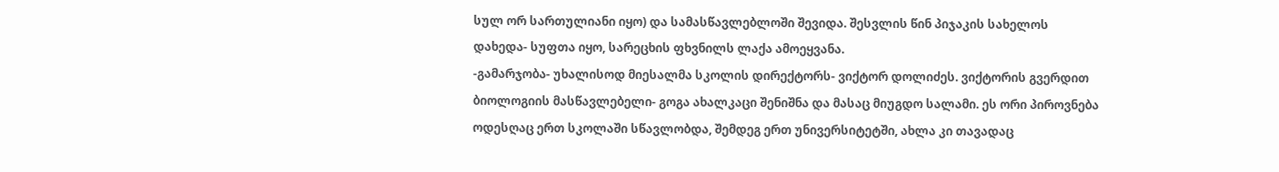სულ ორ სართულიანი იყო) და სამასწავლებლოში შევიდა. შესვლის წინ პიჯაკის სახელოს დახედა- სუფთა იყო, სარეცხის ფხვნილს ლაქა ამოეყვანა.
-გამარჯობა- უხალისოდ მიესალმა სკოლის დირექტორს- ვიქტორ დოლიძეს. ვიქტორის გვერდით ბიოლოგიის მასწავლებელი- გოგა ახალკაცი შენიშნა და მასაც მიუგდო სალამი. ეს ორი პიროვნება ოდესღაც ერთ სკოლაში სწავლობდა, შემდეგ ერთ უნივერსიტეტში, ახლა კი თავადაც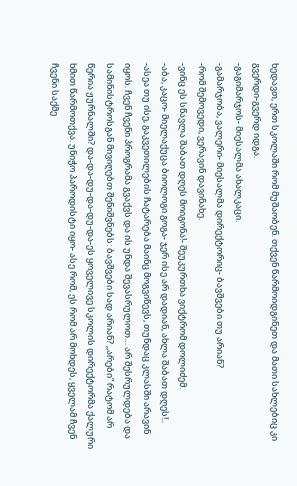ხედავთ, ერთ სკოლაში რომ მუშაობენ. თქვენ წარმოიდგინეთ და მათი სახლებიც კი გვერდი-გვერდ იდგა.
-გაგიმარჯოს- მიესალმა ახალკაცი.
-გამარჯობა, ვალერი- მიესალმა დირექტორიც- ბავშვები თუ არიან?
-რომ შემოვედი, ვერავინ დავინახე.
-ვინც ეს სწავლა შაბათ დღეს მოიგონა!- შეუკურთხა ვიქტრომ დოლიძემ.
-აბა, კაცო- მიელაქუცა ბიოლოგი გოგა- ჯერ ისე არ დადიან, ახლა შაბათ დღეს!..
-ასეა თუ ისე, გაკვეთილების ჩატარება მაინც მოგვიწევს, თუნდაც კლასში არავინ იყოს. ჩვენ ჩვენი პროგრამა გვაქვს და ის უნდა შევასრულოთ… არ შესრულდება და სამინისტროსგან მივიღებთ შენიშვნებს: ბავშვები სად არიან? ,,არები” რატომ არ წერია ჟურნალში? და-და-დუ-და-დუ-და-ეს ყოველივე სკოლის დირექტორმა ქალური ხმით წარმოთქვა. უნიჭო პაროდისტი იყო- ასე რომ, ეს რომ არ მოხდეს, ყველამ ჩვენ ჩვენი საქმე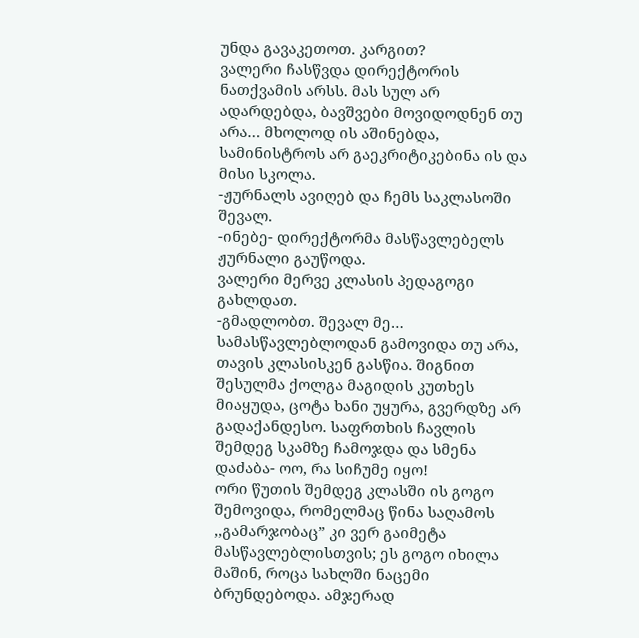უნდა გავაკეთოთ. კარგით?
ვალერი ჩასწვდა დირექტორის ნათქვამის არსს. მას სულ არ ადარდებდა, ბავშვები მოვიდოდნენ თუ არა… მხოლოდ ის აშინებდა, სამინისტროს არ გაეკრიტიკებინა ის და მისი სკოლა.
-ჟურნალს ავიღებ და ჩემს საკლასოში შევალ.
-ინებე- დირექტორმა მასწავლებელს ჟურნალი გაუწოდა.
ვალერი მერვე კლასის პედაგოგი გახლდათ.
-გმადლობთ. შევალ მე…
სამასწავლებლოდან გამოვიდა თუ არა, თავის კლასისკენ გასწია. შიგნით შესულმა ქოლგა მაგიდის კუთხეს მიაყუდა, ცოტა ხანი უყურა, გვერდზე არ გადაქანდესო. საფრთხის ჩავლის შემდეგ სკამზე ჩამოჯდა და სმენა დაძაბა- ოო, რა სიჩუმე იყო!
ორი წუთის შემდეგ კლასში ის გოგო შემოვიდა, რომელმაც წინა საღამოს ,,გამარჯობაც” კი ვერ გაიმეტა მასწავლებლისთვის; ეს გოგო იხილა მაშინ, როცა სახლში ნაცემი ბრუნდებოდა. ამჯერად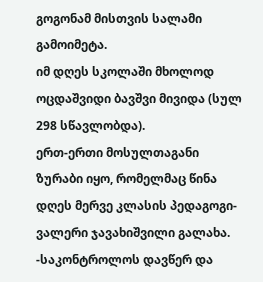გოგონამ მისთვის სალამი გამოიმეტა.
იმ დღეს სკოლაში მხოლოდ ოცდაშვიდი ბავშვი მივიდა (სულ 298 სწავლობდა).
ერთ-ერთი მოსულთაგანი ზურაბი იყო, რომელმაც წინა დღეს მერვე კლასის პედაგოგი- ვალერი ჯავახიშვილი გალახა.
-საკონტროლოს დავწერ და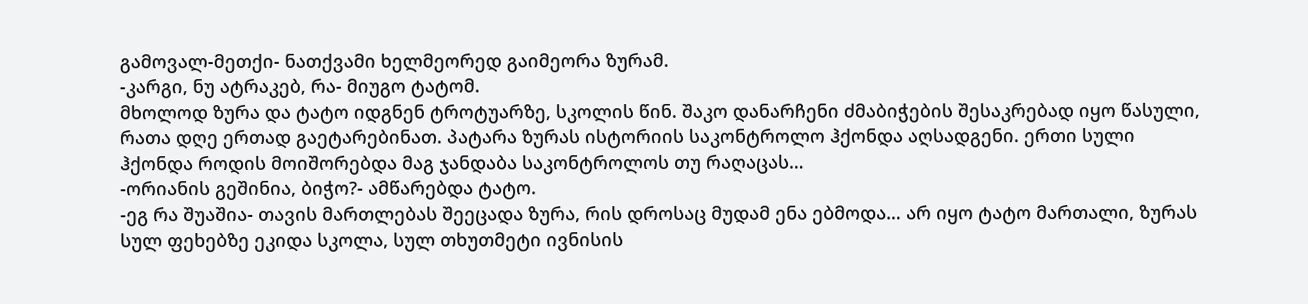გამოვალ-მეთქი- ნათქვამი ხელმეორედ გაიმეორა ზურამ.
-კარგი, ნუ ატრაკებ, რა- მიუგო ტატომ.
მხოლოდ ზურა და ტატო იდგნენ ტროტუარზე, სკოლის წინ. შაკო დანარჩენი ძმაბიჭების შესაკრებად იყო წასული, რათა დღე ერთად გაეტარებინათ. პატარა ზურას ისტორიის საკონტროლო ჰქონდა აღსადგენი. ერთი სული ჰქონდა როდის მოიშორებდა მაგ ჯანდაბა საკონტროლოს თუ რაღაცას…
-ორიანის გეშინია, ბიჭო?- ამწარებდა ტატო.
-ეგ რა შუაშია- თავის მართლებას შეეცადა ზურა, რის დროსაც მუდამ ენა ებმოდა… არ იყო ტატო მართალი, ზურას სულ ფეხებზე ეკიდა სკოლა, სულ თხუთმეტი ივნისის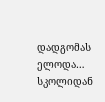დადგომას ელოდა… სკოლიდან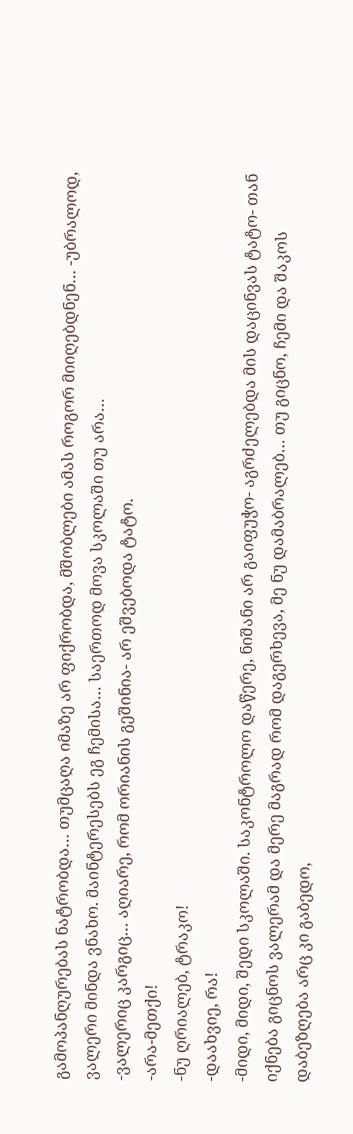გამოპანღურებას ნატრობდა… თუმცაღა იმაზე არ ფიქრობდა, მშობლები ამას როგორ მიიღებდნენ… -უბრალოდ, ვალერი მინდა ვნახო. მაინტერესებს ეგ ჩემისა… საერთოდ მოვა სკოლაში თუ არა…
-ვალერიც კარგიც… აღიარე, რომ ორიანის გეშინია- არ ეშვებოდა ტატო.
-არა-მეთქი!
-ნუ ღრიალებ, ტრაკო!
-დაახვიე, რა!
-მიდი, მიდი, შედი სკოლაში. საკონტროლო დაწერე, ნიშანი არ გაიფუჭო- აგრძელებდა მის დაცინვას ტატო- თან იქნება გიცნოს ვალერამ და მერე მაგრად რომ დაგერხევა, მე ნუ დამაბრალებ… თუ გიცნო, ჩემი და შაკოს დაბეზღება არც კი გაბედო,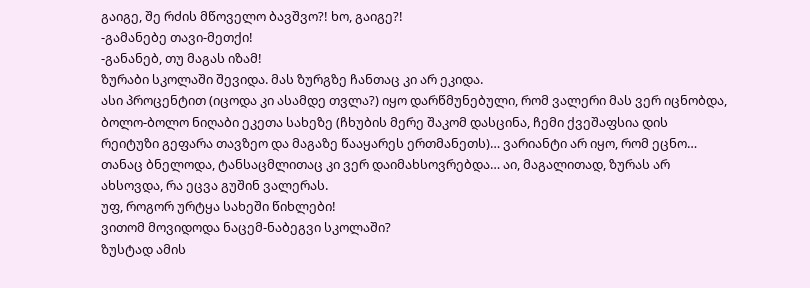გაიგე, შე რძის მწოველო ბავშვო?! ხო, გაიგე?!
-გამანებე თავი-მეთქი!
-განანებ, თუ მაგას იზამ!
ზურაბი სკოლაში შევიდა. მას ზურგზე ჩანთაც კი არ ეკიდა.
ასი პროცენტით (იცოდა კი ასამდე თვლა?) იყო დარწმუნებული, რომ ვალერი მას ვერ იცნობდა, ბოლო-ბოლო ნიღაბი ეკეთა სახეზე (ჩხუბის მერე შაკომ დასცინა, ჩემი ქვეშაფსია დის რეიტუზი გეფარა თავზეო და მაგაზე წააყარეს ერთმანეთს)… ვარიანტი არ იყო, რომ ეცნო… თანაც ბნელოდა, ტანსაცმლითაც კი ვერ დაიმახსოვრებდა… აი, მაგალითად, ზურას არ ახსოვდა, რა ეცვა გუშინ ვალერას.
უფ, როგორ ურტყა სახეში წიხლები!
ვითომ მოვიდოდა ნაცემ-ნაბეგვი სკოლაში?
ზუსტად ამის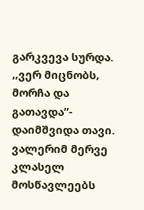გარკვევა სურდა.
,,ვერ მიცნობს, მორჩა და გათავდა”- დაიმშვიდა თავი.
ვალერიმ მერვე კლასელ მოსწავლეებს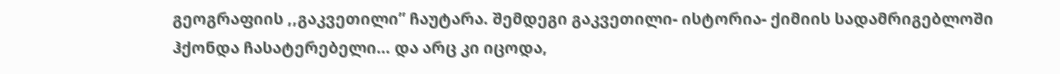გეოგრაფიის ,,გაკვეთილი” ჩაუტარა. შემდეგი გაკვეთილი- ისტორია- ქიმიის სადამრიგებლოში ჰქონდა ჩასატერებელი… და არც კი იცოდა,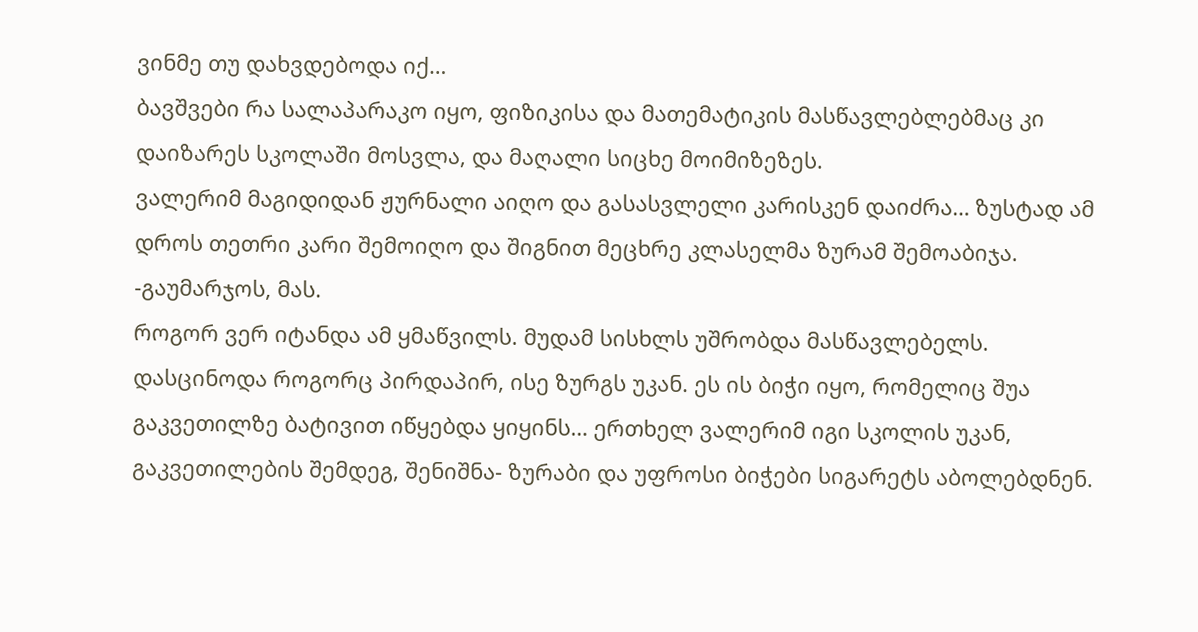ვინმე თუ დახვდებოდა იქ…
ბავშვები რა სალაპარაკო იყო, ფიზიკისა და მათემატიკის მასწავლებლებმაც კი დაიზარეს სკოლაში მოსვლა, და მაღალი სიცხე მოიმიზეზეს.
ვალერიმ მაგიდიდან ჟურნალი აიღო და გასასვლელი კარისკენ დაიძრა… ზუსტად ამ დროს თეთრი კარი შემოიღო და შიგნით მეცხრე კლასელმა ზურამ შემოაბიჯა.
-გაუმარჯოს, მას.
როგორ ვერ იტანდა ამ ყმაწვილს. მუდამ სისხლს უშრობდა მასწავლებელს. დასცინოდა როგორც პირდაპირ, ისე ზურგს უკან. ეს ის ბიჭი იყო, რომელიც შუა გაკვეთილზე ბატივით იწყებდა ყიყინს… ერთხელ ვალერიმ იგი სკოლის უკან, გაკვეთილების შემდეგ, შენიშნა- ზურაბი და უფროსი ბიჭები სიგარეტს აბოლებდნენ.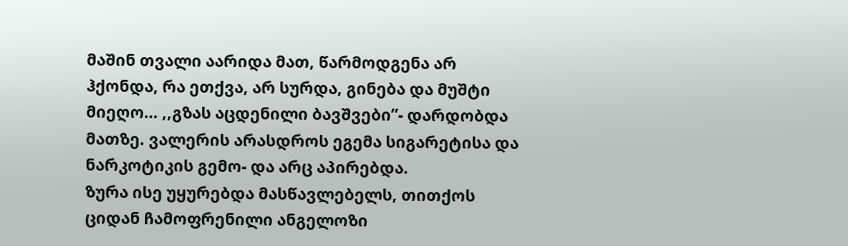მაშინ თვალი აარიდა მათ, წარმოდგენა არ ჰქონდა, რა ეთქვა, არ სურდა, გინება და მუშტი მიეღო… ,,გზას აცდენილი ბავშვები”- დარდობდა მათზე. ვალერის არასდროს ეგემა სიგარეტისა და ნარკოტიკის გემო- და არც აპირებდა.
ზურა ისე უყურებდა მასწავლებელს, თითქოს ციდან ჩამოფრენილი ანგელოზი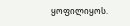ყოფილიყოს.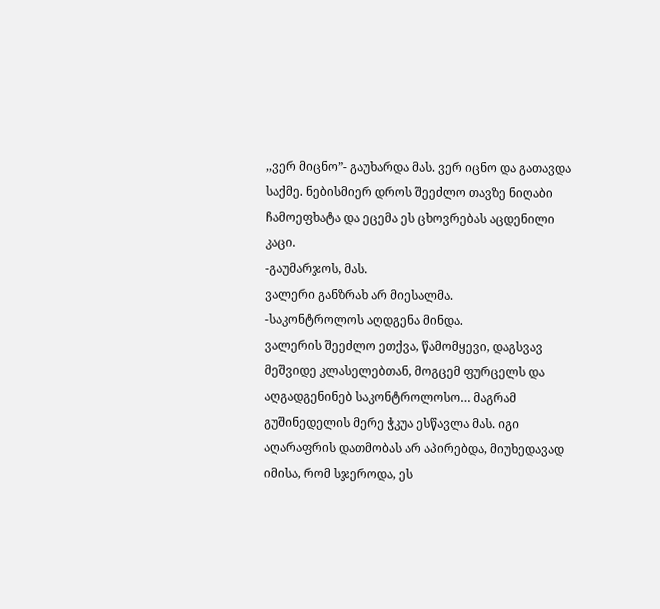,,ვერ მიცნო”- გაუხარდა მას. ვერ იცნო და გათავდა საქმე. ნებისმიერ დროს შეეძლო თავზე ნიღაბი ჩამოეფხატა და ეცემა ეს ცხოვრებას აცდენილი კაცი.
-გაუმარჯოს, მას.
ვალერი განზრახ არ მიესალმა.
-საკონტროლოს აღდგენა მინდა.
ვალერის შეეძლო ეთქვა, წამომყევი, დაგსვავ მეშვიდე კლასელებთან, მოგცემ ფურცელს და აღგადგენინებ საკონტროლოსო… მაგრამ გუშინედელის მერე ჭკუა ესწავლა მას. იგი აღარაფრის დათმობას არ აპირებდა, მიუხედავად იმისა, რომ სჯეროდა, ეს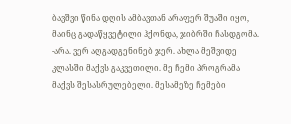ბავშვი წინა დღის ამბავთან არაფერ შუაში იყო, მაინც გადაწყვეტილი ჰქონდა, ჯიბრში ჩასდგომა.
-არა. ვერ აღგადგენინებ ჯერ. ახლა მეშვიდე კლასში მაქვს გაკვეთილი. მე ჩემი პროგრამა მაქვს შესასრულებელი. მესამეზე ჩემები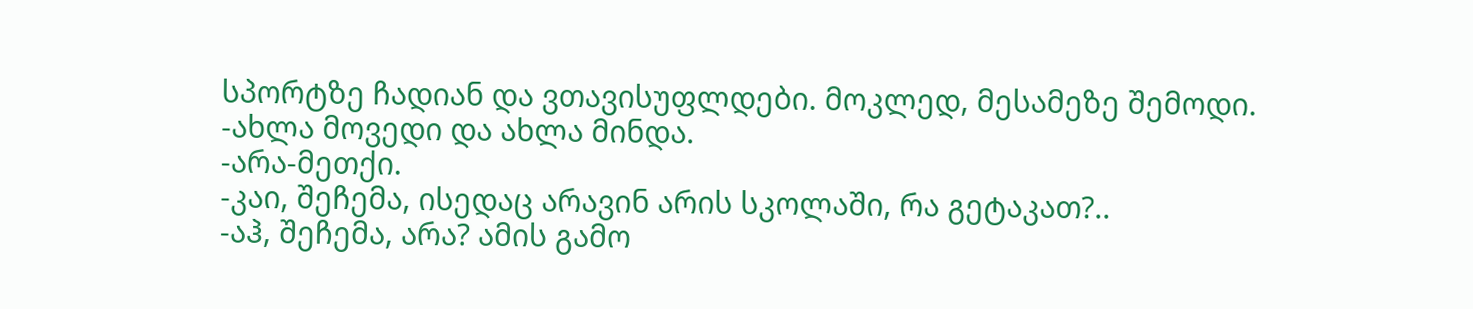სპორტზე ჩადიან და ვთავისუფლდები. მოკლედ, მესამეზე შემოდი.
-ახლა მოვედი და ახლა მინდა.
-არა-მეთქი.
-კაი, შეჩემა, ისედაც არავინ არის სკოლაში, რა გეტაკათ?..
-აჰ, შეჩემა, არა? ამის გამო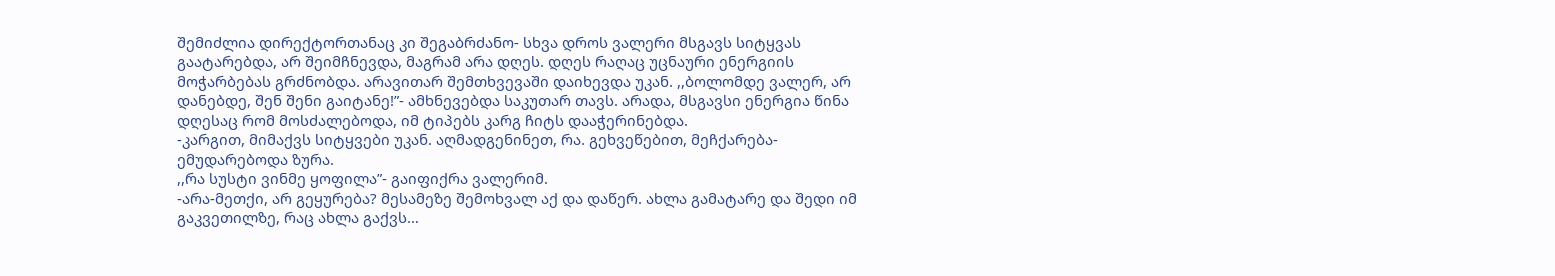შემიძლია დირექტორთანაც კი შეგაბრძანო- სხვა დროს ვალერი მსგავს სიტყვას გაატარებდა, არ შეიმჩნევდა, მაგრამ არა დღეს. დღეს რაღაც უცნაური ენერგიის მოჭარბებას გრძნობდა. არავითარ შემთხვევაში დაიხევდა უკან. ,,ბოლომდე ვალერ, არ დანებდე, შენ შენი გაიტანე!”- ამხნევებდა საკუთარ თავს. არადა, მსგავსი ენერგია წინა დღესაც რომ მოსძალებოდა, იმ ტიპებს კარგ ჩიტს დააჭერინებდა.
-კარგით, მიმაქვს სიტყვები უკან. აღმადგენინეთ, რა. გეხვეწებით, მეჩქარება- ემუდარებოდა ზურა.
,,რა სუსტი ვინმე ყოფილა”- გაიფიქრა ვალერიმ.
-არა-მეთქი, არ გეყურება? მესამეზე შემოხვალ აქ და დაწერ. ახლა გამატარე და შედი იმ გაკვეთილზე, რაც ახლა გაქვს…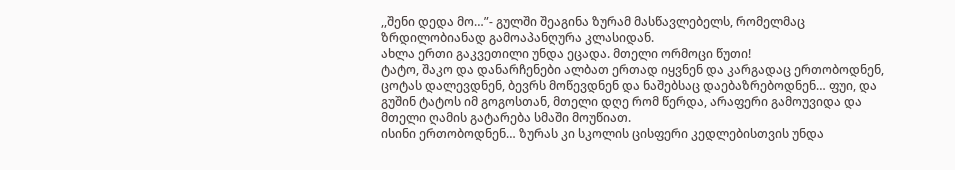,,შენი დედა მო…”- გულში შეაგინა ზურამ მასწავლებელს, რომელმაც ზრდილობიანად გამოაპანღურა კლასიდან.
ახლა ერთი გაკვეთილი უნდა ეცადა. მთელი ორმოცი წუთი!
ტატო, შაკო და დანარჩენები ალბათ ერთად იყვნენ და კარგადაც ერთობოდნენ, ცოტას დალევდნენ, ბევრს მოწევდნენ და ნაშებსაც დაებაზრებოდნენ… ფუი, და გუშინ ტატოს იმ გოგოსთან, მთელი დღე რომ წერდა, არაფერი გამოუვიდა და მთელი ღამის გატარება სმაში მოუწიათ.
ისინი ერთობოდნენ… ზურას კი სკოლის ცისფერი კედლებისთვის უნდა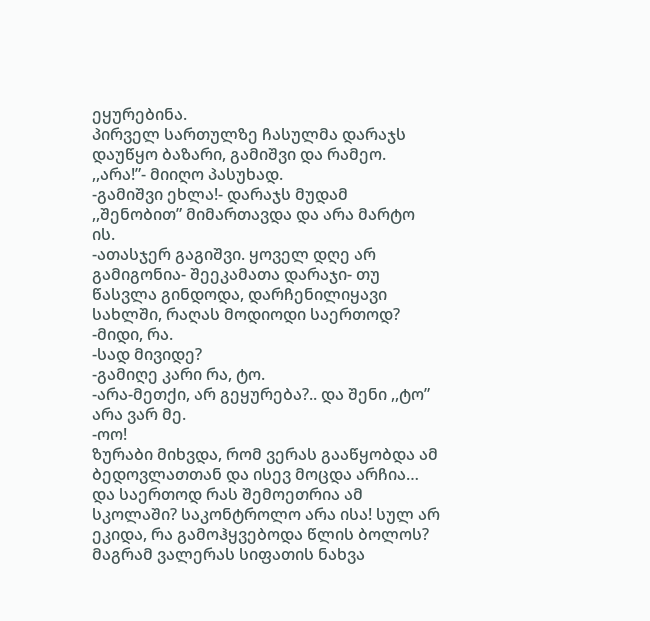ეყურებინა.
პირველ სართულზე ჩასულმა დარაჯს დაუწყო ბაზარი, გამიშვი და რამეო.
,,არა!”- მიიღო პასუხად.
-გამიშვი ეხლა!- დარაჯს მუდამ ,,შენობით” მიმართავდა და არა მარტო ის.
-ათასჯერ გაგიშვი. ყოველ დღე არ გამიგონია- შეეკამათა დარაჯი- თუ წასვლა გინდოდა, დარჩენილიყავი სახლში, რაღას მოდიოდი საერთოდ?
-მიდი, რა.
-სად მივიდე?
-გამიღე კარი რა, ტო.
-არა-მეთქი, არ გეყურება?.. და შენი ,,ტო” არა ვარ მე.
-ოო!
ზურაბი მიხვდა, რომ ვერას გააწყობდა ამ ბედოვლათთან და ისევ მოცდა არჩია… და საერთოდ რას შემოეთრია ამ სკოლაში? საკონტროლო არა ისა! სულ არ ეკიდა, რა გამოჰყვებოდა წლის ბოლოს?
მაგრამ ვალერას სიფათის ნახვა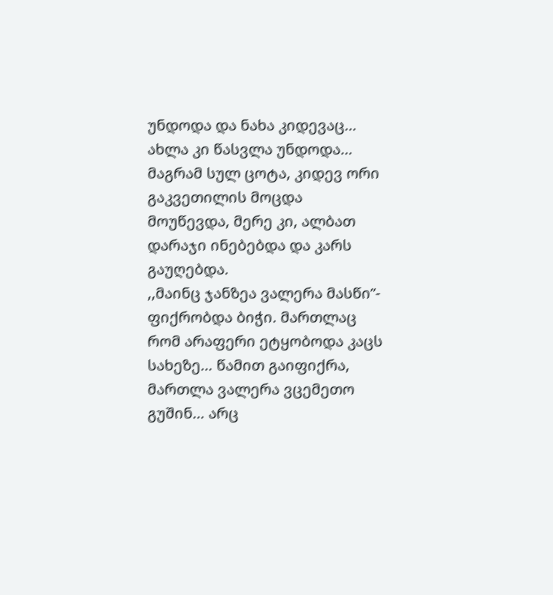უნდოდა და ნახა კიდევაც… ახლა კი წასვლა უნდოდა… მაგრამ სულ ცოტა, კიდევ ორი გაკვეთილის მოცდა მოუწევდა, მერე კი, ალბათ დარაჯი ინებებდა და კარს გაუღებდა.
,,მაინც ჯანზეა ვალერა მასწი”- ფიქრობდა ბიჭი. მართლაც რომ არაფერი ეტყობოდა კაცს სახეზე… წამით გაიფიქრა, მართლა ვალერა ვცემეთო გუშინ… არც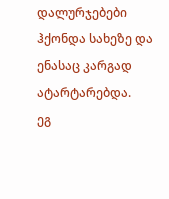დალურჯებები ჰქონდა სახეზე და ენასაც კარგად ატარტარებდა.
ეგ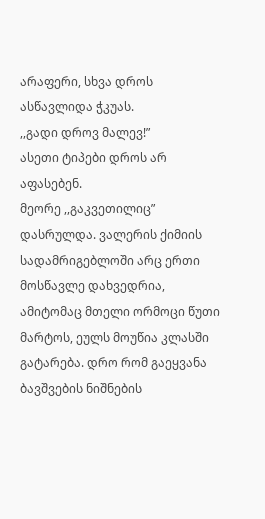არაფერი, სხვა დროს ასწავლიდა ჭკუას.
,,გადი დროვ მალევ!”
ასეთი ტიპები დროს არ აფასებენ.
მეორე ,,გაკვეთილიც” დასრულდა. ვალერის ქიმიის სადამრიგებლოში არც ერთი მოსწავლე დახვედრია, ამიტომაც მთელი ორმოცი წუთი მარტოს, ეულს მოუწია კლასში გატარება. დრო რომ გაეყვანა ბავშვების ნიშნების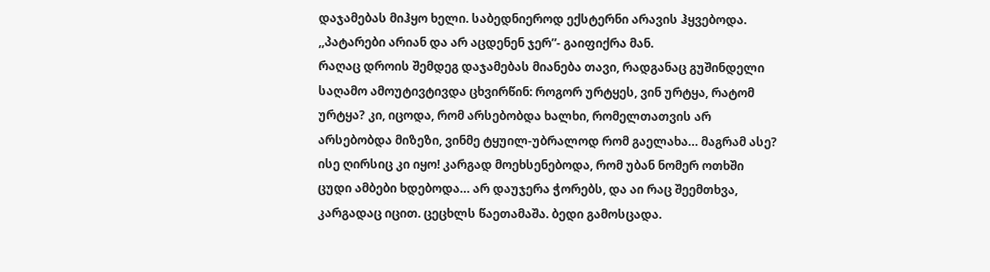დაჯამებას მიჰყო ხელი. საბედნიეროდ ექსტერნი არავის ჰყვებოდა. ,,პატარები არიან და არ აცდენენ ჯერ”- გაიფიქრა მან.
რაღაც დროის შემდეგ დაჯამებას მიანება თავი, რადგანაც გუშინდელი საღამო ამოუტივტივდა ცხვირწინ: როგორ ურტყეს, ვინ ურტყა, რატომ ურტყა? კი, იცოდა, რომ არსებობდა ხალხი, რომელთათვის არ არსებობდა მიზეზი, ვინმე ტყუილ-უბრალოდ რომ გაელახა… მაგრამ ასე?
ისე ღირსიც კი იყო! კარგად მოეხსენებოდა, რომ უბან ნომერ ოთხში ცუდი ამბები ხდებოდა… არ დაუჯერა ჭორებს, და აი რაც შეემთხვა, კარგადაც იცით. ცეცხლს წაეთამაშა. ბედი გამოსცადა.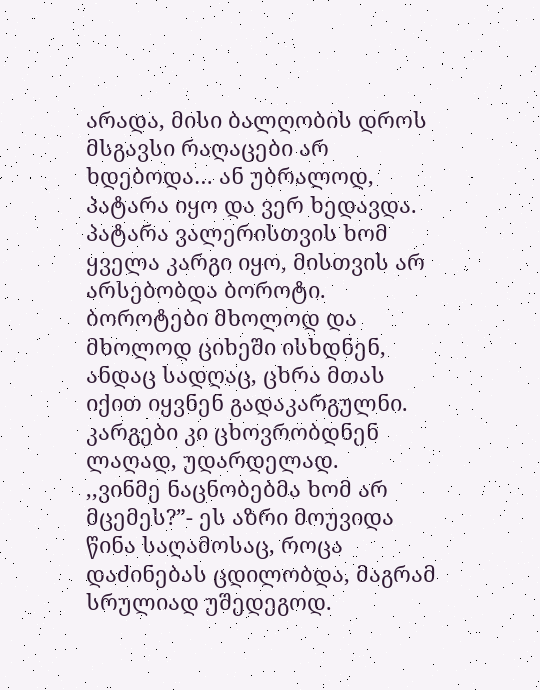არადა, მისი ბალღობის დროს მსგავსი რაღაცები არ ხდებოდა… ან უბრალოდ, პატარა იყო და ვერ ხედავდა. პატარა ვალერისთვის ხომ ყველა კარგი იყო, მისთვის არ არსებობდა ბოროტი. ბოროტები მხოლოდ და მხოლოდ ციხეში ისხდნენ, ანდაც სადღაც, ცხრა მთას იქით იყვნენ გადაკარგულნი. კარგები კი ცხოვრობდნენ ლაღად, უდარდელად.
,,ვინმე ნაცნობებმა ხომ არ მცემეს?”- ეს აზრი მოუვიდა წინა საღამოსაც, როცა დაძინებას ცდილობდა, მაგრამ სრულიად უშედეგოდ.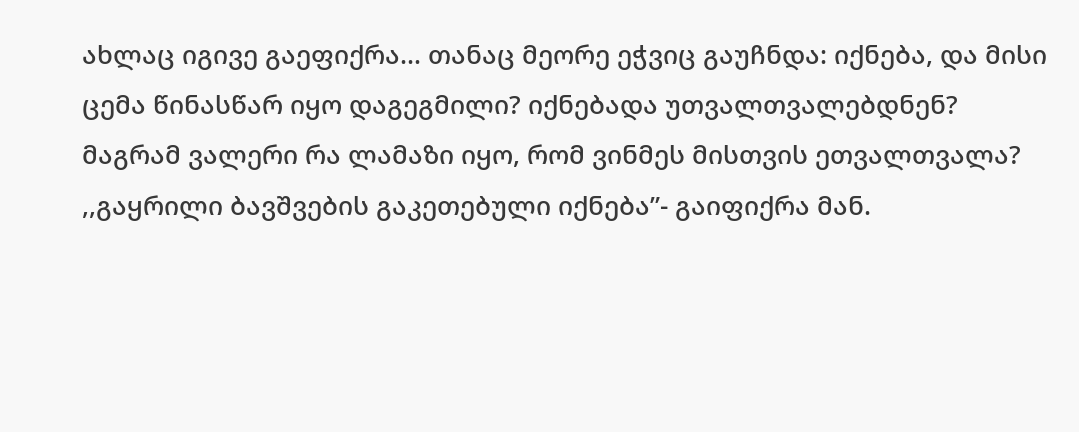ახლაც იგივე გაეფიქრა… თანაც მეორე ეჭვიც გაუჩნდა: იქნება, და მისი ცემა წინასწარ იყო დაგეგმილი? იქნებადა უთვალთვალებდნენ? მაგრამ ვალერი რა ლამაზი იყო, რომ ვინმეს მისთვის ეთვალთვალა?
,,გაყრილი ბავშვების გაკეთებული იქნება”- გაიფიქრა მან.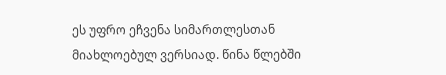ეს უფრო ეჩვენა სიმართლესთან მიახლოებულ ვერსიად. წინა წლებში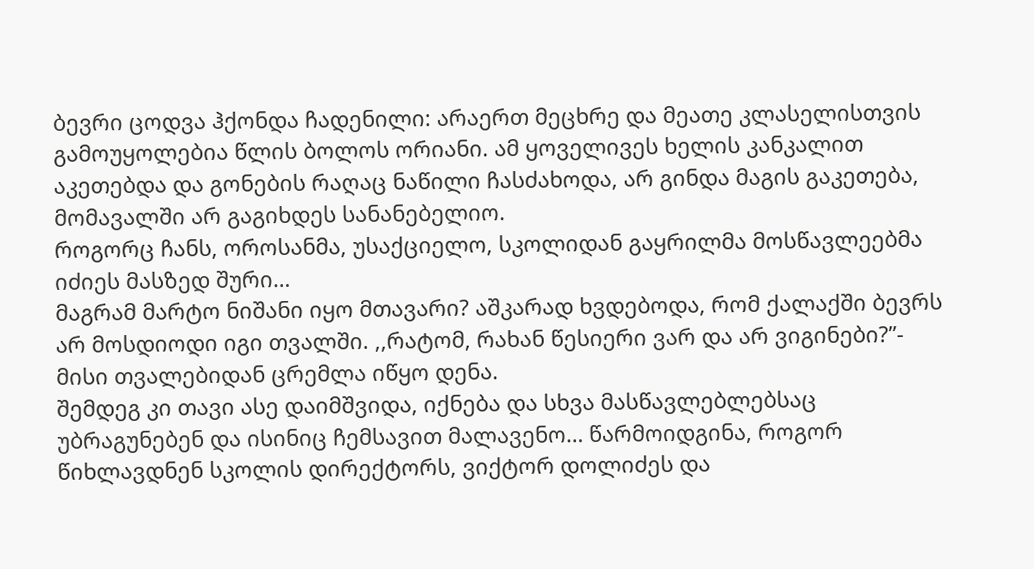ბევრი ცოდვა ჰქონდა ჩადენილი: არაერთ მეცხრე და მეათე კლასელისთვის გამოუყოლებია წლის ბოლოს ორიანი. ამ ყოველივეს ხელის კანკალით აკეთებდა და გონების რაღაც ნაწილი ჩასძახოდა, არ გინდა მაგის გაკეთება, მომავალში არ გაგიხდეს სანანებელიო.
როგორც ჩანს, ოროსანმა, უსაქციელო, სკოლიდან გაყრილმა მოსწავლეებმა იძიეს მასზედ შური…
მაგრამ მარტო ნიშანი იყო მთავარი? აშკარად ხვდებოდა, რომ ქალაქში ბევრს არ მოსდიოდი იგი თვალში. ,,რატომ, რახან წესიერი ვარ და არ ვიგინები?”- მისი თვალებიდან ცრემლა იწყო დენა.
შემდეგ კი თავი ასე დაიმშვიდა, იქნება და სხვა მასწავლებლებსაც უბრაგუნებენ და ისინიც ჩემსავით მალავენო… წარმოიდგინა, როგორ წიხლავდნენ სკოლის დირექტორს, ვიქტორ დოლიძეს და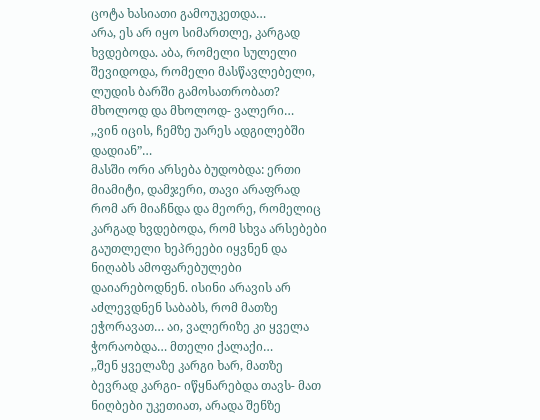ცოტა ხასიათი გამოუკეთდა…
არა, ეს არ იყო სიმართლე, კარგად ხვდებოდა. აბა, რომელი სულელი შევიდოდა, რომელი მასწავლებელი, ლუდის ბარში გამოსათრობათ? მხოლოდ და მხოლოდ- ვალერი…
,,ვინ იცის, ჩემზე უარეს ადგილებში დადიან”…
მასში ორი არსება ბუდობდა: ერთი მიამიტი, დამჯერი, თავი არაფრად რომ არ მიაჩნდა და მეორე, რომელიც კარგად ხვდებოდა, რომ სხვა არსებები გაუთლელი ხეპრეები იყვნენ და ნიღაბს ამოფარებულები დაიარებოდნენ. ისინი არავის არ აძლევდნენ საბაბს, რომ მათზე ეჭორავათ… აი, ვალერიზე კი ყველა ჭორაობდა… მთელი ქალაქი…
,,შენ ყველაზე კარგი ხარ, მათზე ბევრად კარგი- იწყნარებდა თავს- მათ ნიღბები უკეთიათ, არადა შენზე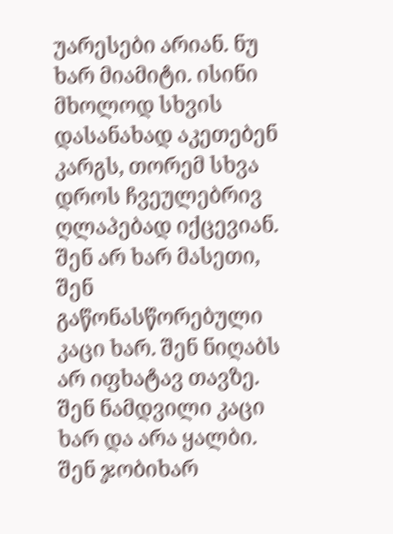უარესები არიან. ნუ ხარ მიამიტი. ისინი მხოლოდ სხვის დასანახად აკეთებენ კარგს, თორემ სხვა დროს ჩვეულებრივ ღლაპებად იქცევიან. შენ არ ხარ მასეთი, შენ გაწონასწორებული კაცი ხარ. შენ ნიღაბს არ იფხატავ თავზე. შენ ნამდვილი კაცი ხარ და არა ყალბი. შენ ჯობიხარ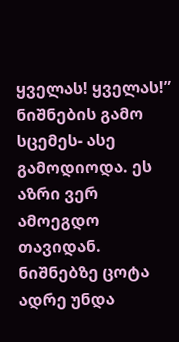ყველას! ყველას!”
ნიშნების გამო სცემეს- ასე გამოდიოდა. ეს აზრი ვერ ამოეგდო თავიდან. ნიშნებზე ცოტა ადრე უნდა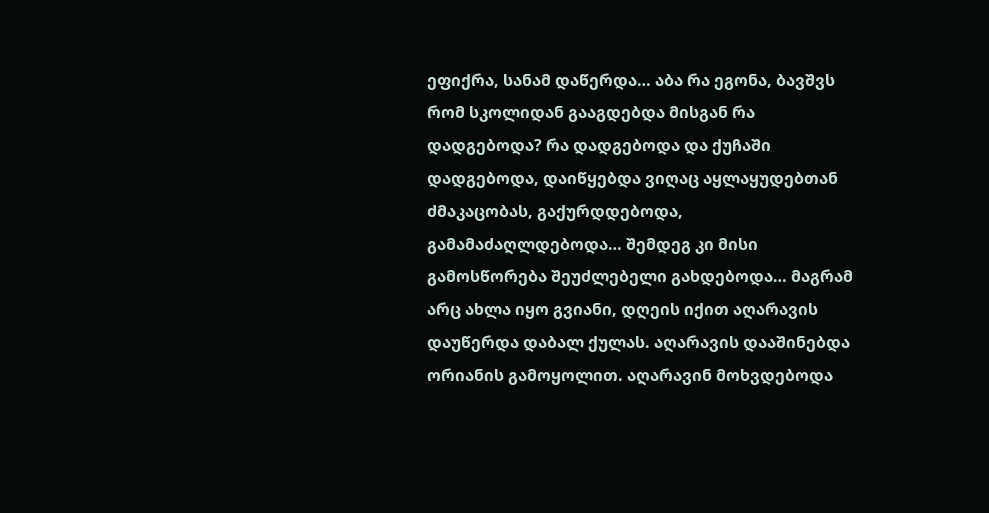ეფიქრა, სანამ დაწერდა… აბა რა ეგონა, ბავშვს რომ სკოლიდან გააგდებდა მისგან რა დადგებოდა? რა დადგებოდა და ქუჩაში დადგებოდა, დაიწყებდა ვიღაც აყლაყუდებთან ძმაკაცობას, გაქურდდებოდა, გამამაძაღლდებოდა… შემდეგ კი მისი გამოსწორება შეუძლებელი გახდებოდა… მაგრამ არც ახლა იყო გვიანი, დღეის იქით აღარავის დაუწერდა დაბალ ქულას. აღარავის დააშინებდა ორიანის გამოყოლით. აღარავინ მოხვდებოდა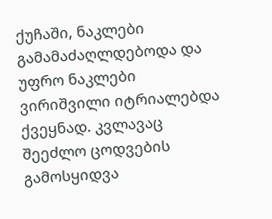ქუჩაში, ნაკლები გამამაძაღლდებოდა და უფრო ნაკლები ვირიშვილი იტრიალებდა ქვეყნად. კვლავაც შეეძლო ცოდვების გამოსყიდვა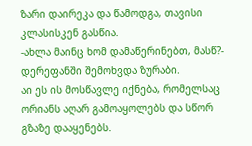ზარი დაირეკა და წამოდგა, თავისი კლასისკენ გასწია.
-ახლა მაინც ხომ დამაწერინებთ, მასწ?- დერეფანში შემოხვდა ზურაბი.
აი ეს ის მოსწავლე იქნება, რომელსაც ორიანს აღარ გამოაყოლებს და სწორ გზაზე დააყენებს.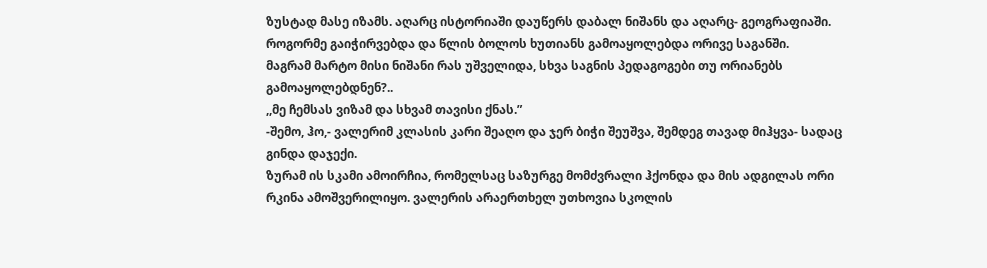ზუსტად მასე იზამს. აღარც ისტორიაში დაუწერს დაბალ ნიშანს და აღარც- გეოგრაფიაში. როგორმე გაიჭირვებდა და წლის ბოლოს ხუთიანს გამოაყოლებდა ორივე საგანში.
მაგრამ მარტო მისი ნიშანი რას უშველიდა, სხვა საგნის პედაგოგები თუ ორიანებს გამოაყოლებდნენ?..
,,მე ჩემსას ვიზამ და სხვამ თავისი ქნას.”
-შემო, ჰო,- ვალერიმ კლასის კარი შეაღო და ჯერ ბიჭი შეუშვა, შემდეგ თავად მიჰყვა- სადაც გინდა დაჯექი.
ზურამ ის სკამი ამოირჩია, რომელსაც საზურგე მომძვრალი ჰქონდა და მის ადგილას ორი რკინა ამოშვერილიყო. ვალერის არაერთხელ უთხოვია სკოლის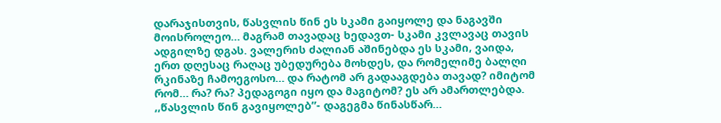დარაჯისთვის, წასვლის წინ ეს სკამი გაიყოლე და ნაგავში მოისროლეო… მაგრამ თავადაც ხედავთ- სკამი კვლავაც თავის ადგილზე დგას. ვალერის ძალიან აშინებდა ეს სკამი, ვაიდა, ერთ დღესაც რაღაც უბედურება მოხდეს, და რომელიმე ბალღი რკინაზე ჩამოეგოსო… და რატომ არ გადააგდება თავად? იმიტომ რომ… რა? რა? პედაგოგი იყო და მაგიტომ? ეს არ ამართლებდა.
,,წასვლის წინ გავიყოლებ”- დაგეგმა წინასწარ…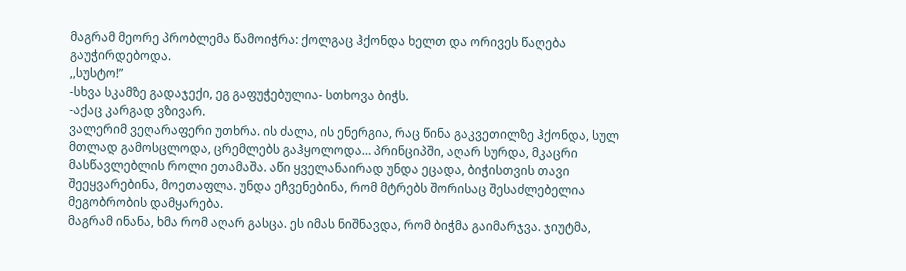მაგრამ მეორე პრობლემა წამოიჭრა: ქოლგაც ჰქონდა ხელთ და ორივეს წაღება გაუჭირდებოდა.
,,სუსტო!”
-სხვა სკამზე გადაჯექი, ეგ გაფუჭებულია- სთხოვა ბიჭს.
-აქაც კარგად ვზივარ.
ვალერიმ ვეღარაფერი უთხრა. ის ძალა, ის ენერგია, რაც წინა გაკვეთილზე ჰქონდა, სულ მთლად გამოსცლოდა, ცრემლებს გაჰყოლოდა… პრინციპში, აღარ სურდა, მკაცრი მასწავლებლის როლი ეთამაშა. აწი ყველანაირად უნდა ეცადა, ბიჭისთვის თავი შეეყვარებინა, მოეთაფლა. უნდა ეჩვენებინა, რომ მტრებს შორისაც შესაძლებელია მეგობრობის დამყარება.
მაგრამ ინანა, ხმა რომ აღარ გასცა. ეს იმას ნიშნავდა, რომ ბიჭმა გაიმარჯვა. ჯიუტმა,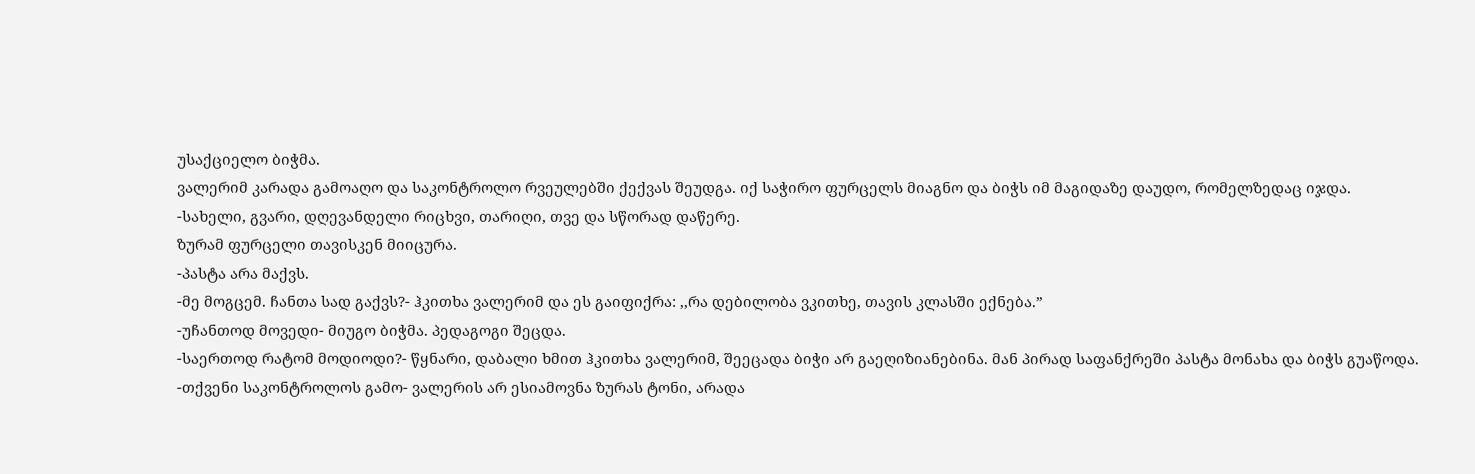უსაქციელო ბიჭმა.
ვალერიმ კარადა გამოაღო და საკონტროლო რვეულებში ქექვას შეუდგა. იქ საჭირო ფურცელს მიაგნო და ბიჭს იმ მაგიდაზე დაუდო, რომელზედაც იჯდა.
-სახელი, გვარი, დღევანდელი რიცხვი, თარიღი, თვე და სწორად დაწერე.
ზურამ ფურცელი თავისკენ მიიცურა.
-პასტა არა მაქვს.
-მე მოგცემ. ჩანთა სად გაქვს?- ჰკითხა ვალერიმ და ეს გაიფიქრა: ,,რა დებილობა ვკითხე, თავის კლასში ექნება.”
-უჩანთოდ მოვედი- მიუგო ბიჭმა. პედაგოგი შეცდა.
-საერთოდ რატომ მოდიოდი?- წყნარი, დაბალი ხმით ჰკითხა ვალერიმ, შეეცადა ბიჭი არ გაეღიზიანებინა. მან პირად საფანქრეში პასტა მონახა და ბიჭს გუაწოდა.
-თქვენი საკონტროლოს გამო- ვალერის არ ესიამოვნა ზურას ტონი, არადა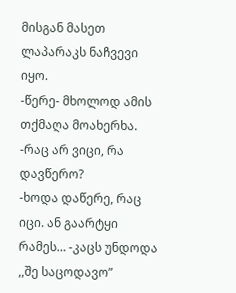მისგან მასეთ ლაპარაკს ნაჩვევი იყო.
-წერე- მხოლოდ ამის თქმაღა მოახერხა.
-რაც არ ვიცი, რა დავწერო?
-ხოდა დაწერე, რაც იცი. ან გაარტყი რამეს… -კაცს უნდოდა ,,შე საცოდავო”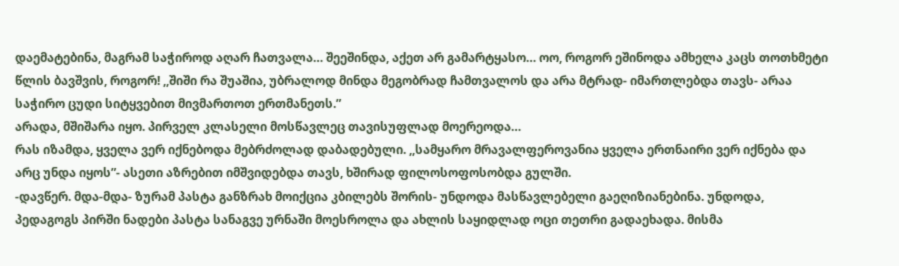დაემატებინა, მაგრამ საჭიროდ აღარ ჩათვალა… შეეშინდა, აქეთ არ გამარტყასო… ოო, როგორ ეშინოდა ამხელა კაცს თოთხმეტი წლის ბავშვის, როგორ! ,,შიში რა შუაშია, უბრალოდ მინდა მეგობრად ჩამთვალოს და არა მტრად- იმართლებდა თავს- არაა საჭირო ცუდი სიტყვებით მივმართოთ ერთმანეთს.”
არადა, მშიშარა იყო. პირველ კლასელი მოსწავლეც თავისუფლად მოერეოდა…
რას იზამდა, ყველა ვერ იქნებოდა მებრძოლად დაბადებული. ,,სამყარო მრავალფეროვანია ყველა ერთნაირი ვერ იქნება და არც უნდა იყოს”- ასეთი აზრებით იმშვიდებდა თავს, ხშირად ფილოსოფოსობდა გულში.
-დავწერ. მდა-მდა- ზურამ პასტა განზრახ მოიქცია კბილებს შორის- უნდოდა მასწავლებელი გაეღიზიანებინა. უნდოდა, პედაგოგს პირში ნადები პასტა სანაგვე ურნაში მოესროლა და ახლის საყიდლად ოცი თეთრი გადაეხადა. მისმა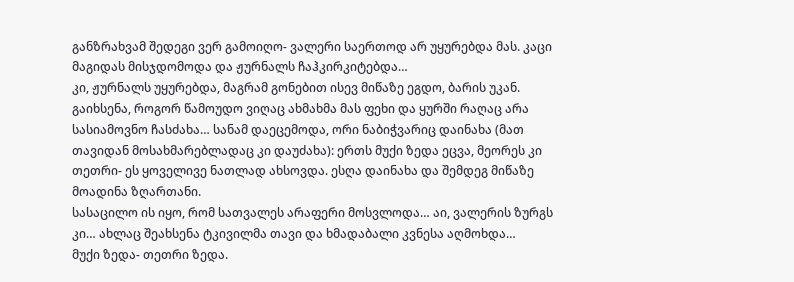განზრახვამ შედეგი ვერ გამოიღო- ვალერი საერთოდ არ უყურებდა მას. კაცი მაგიდას მისჯდომოდა და ჟურნალს ჩაჰკირკიტებდა…
კი, ჟურნალს უყურებდა, მაგრამ გონებით ისევ მიწაზე ეგდო, ბარის უკან. გაიხსენა, როგორ წამოუდო ვიღაც ახმახმა მას ფეხი და ყურში რაღაც არა სასიამოვნო ჩასძახა… სანამ დაეცემოდა, ორი ნაბიჭვარიც დაინახა (მათ თავიდან მოსახმარებლადაც კი დაუძახა): ერთს მუქი ზედა ეცვა, მეორეს კი თეთრი- ეს ყოველივე ნათლად ახსოვდა. ესღა დაინახა და შემდეგ მიწაზე მოადინა ზღართანი.
სასაცილო ის იყო, რომ სათვალეს არაფერი მოსვლოდა… აი, ვალერის ზურგს კი… ახლაც შეახსენა ტკივილმა თავი და ხმადაბალი კვნესა აღმოხდა…
მუქი ზედა- თეთრი ზედა.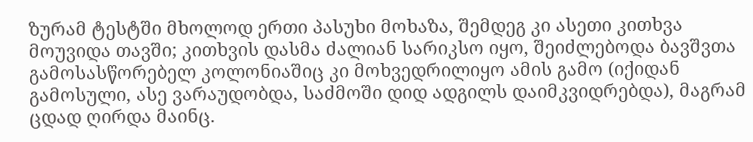ზურამ ტესტში მხოლოდ ერთი პასუხი მოხაზა, შემდეგ კი ასეთი კითხვა მოუვიდა თავში; კითხვის დასმა ძალიან სარიკსო იყო, შეიძლებოდა ბავშვთა გამოსასწორებელ კოლონიაშიც კი მოხვედრილიყო ამის გამო (იქიდან გამოსული, ასე ვარაუდობდა, საძმოში დიდ ადგილს დაიმკვიდრებდა), მაგრამ ცდად ღირდა მაინც.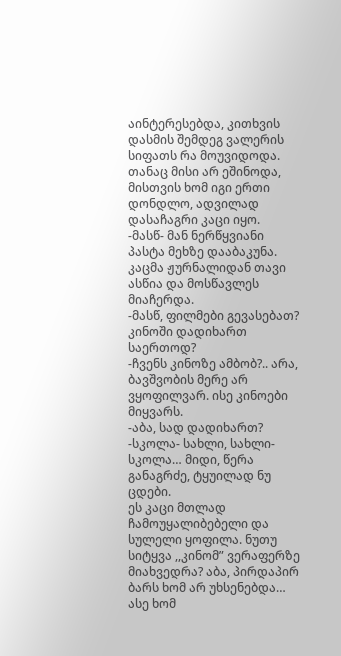აინტერესებდა, კითხვის დასმის შემდეგ ვალერის სიფათს რა მოუვიდოდა. თანაც მისი არ ეშინოდა, მისთვის ხომ იგი ერთი დონდლო, ადვილად დასაჩაგრი კაცი იყო.
-მასწ- მან ნერწყვიანი პასტა მეხზე დააბაკუნა.
კაცმა ჟურნალიდან თავი ასწია და მოსწავლეს მიაჩერდა.
-მასწ, ფილმები გევასებათ? კინოში დადიხართ საერთოდ?
-ჩვენს კინოზე ამბობ?.. არა, ბავშვობის მერე არ ვყოფილვარ. ისე კინოები მიყვარს.
-აბა, სად დადიხართ?
-სკოლა- სახლი, სახლი- სკოლა… მიდი, წერა განაგრძე, ტყუილად ნუ ცდები.
ეს კაცი მთლად ჩამოუყალიბებელი და სულელი ყოფილა. ნუთუ სიტყვა ,,კინომ” ვერაფერზე მიახვედრა? აბა, პირდაპირ ბარს ხომ არ უხსენებდა… ასე ხომ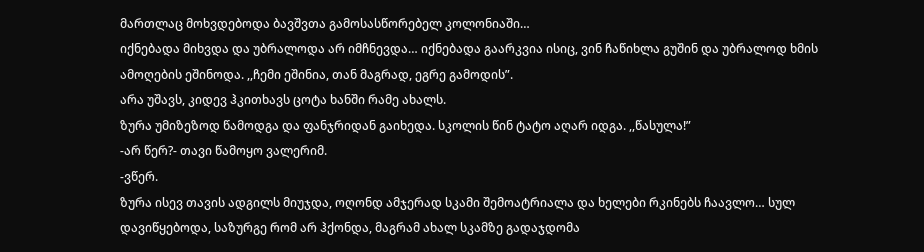მართლაც მოხვდებოდა ბავშვთა გამოსასწორებელ კოლონიაში…
იქნებადა მიხვდა და უბრალოდა არ იმჩნევდა… იქნებადა გაარკვია ისიც, ვინ ჩაწიხლა გუშინ და უბრალოდ ხმის ამოღების ეშინოდა. ,,ჩემი ეშინია, თან მაგრად, ეგრე გამოდის”.
არა უშავს, კიდევ ჰკითხავს ცოტა ხანში რამე ახალს.
ზურა უმიზეზოდ წამოდგა და ფანჯრიდან გაიხედა. სკოლის წინ ტატო აღარ იდგა. ,,წასულა!”
-არ წერ?- თავი წამოყო ვალერიმ.
-ვწერ.
ზურა ისევ თავის ადგილს მიუჯდა, ოღონდ ამჯერად სკამი შემოატრიალა და ხელები რკინებს ჩაავლო… სულ დავიწყებოდა, საზურგე რომ არ ჰქონდა, მაგრამ ახალ სკამზე გადაჯდომა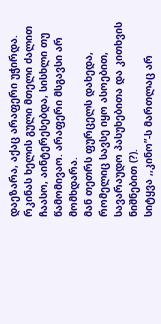დაეზარა, აქაც არაფერი უჭირდა. რკინას ხელის გული მთელი ძალით ჩაასო, აინტერესებდა, სისხლი თუ წამომივაო. არაფერი მსგავსი არ მომხდარა.
მან თეთრს ფურცელს დახედა, რომელიც სავსე იყო ასოებით, სავარაუდო პასუხებითა და კითხვის ნიშნებით (?).
სიტყვა ,,კინო”-ს მართლაც არ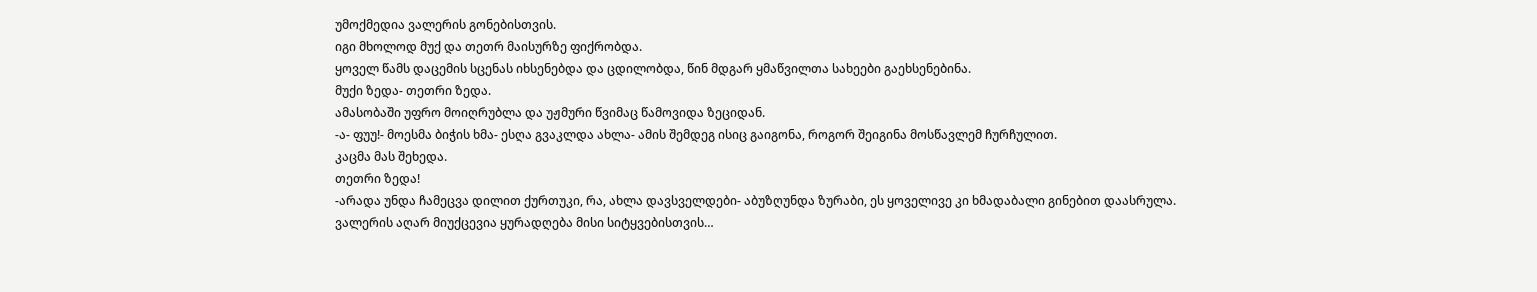უმოქმედია ვალერის გონებისთვის.
იგი მხოლოდ მუქ და თეთრ მაისურზე ფიქრობდა.
ყოველ წამს დაცემის სცენას იხსენებდა და ცდილობდა, წინ მდგარ ყმაწვილთა სახეები გაეხსენებინა.
მუქი ზედა- თეთრი ზედა.
ამასობაში უფრო მოიღრუბლა და უჟმური წვიმაც წამოვიდა ზეციდან.
-ა- ფუუ!- მოესმა ბიჭის ხმა- ესღა გვაკლდა ახლა- ამის შემდეგ ისიც გაიგონა, როგორ შეიგინა მოსწავლემ ჩურჩულით.
კაცმა მას შეხედა.
თეთრი ზედა!
-არადა უნდა ჩამეცვა დილით ქურთუკი, რა, ახლა დავსველდები- აბუზღუნდა ზურაბი, ეს ყოველივე კი ხმადაბალი გინებით დაასრულა.
ვალერის აღარ მიუქცევია ყურადღება მისი სიტყვებისთვის…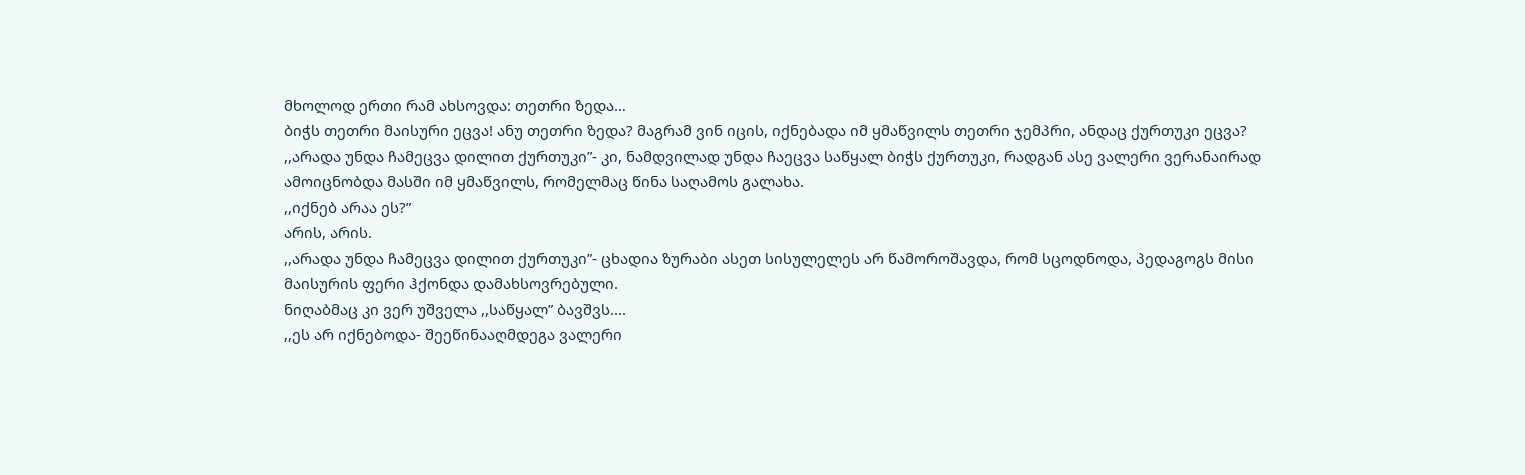მხოლოდ ერთი რამ ახსოვდა: თეთრი ზედა…
ბიჭს თეთრი მაისური ეცვა! ანუ თეთრი ზედა? მაგრამ ვინ იცის, იქნებადა იმ ყმაწვილს თეთრი ჯემპრი, ანდაც ქურთუკი ეცვა?
,,არადა უნდა ჩამეცვა დილით ქურთუკი”- კი, ნამდვილად უნდა ჩაეცვა საწყალ ბიჭს ქურთუკი, რადგან ასე ვალერი ვერანაირად ამოიცნობდა მასში იმ ყმაწვილს, რომელმაც წინა საღამოს გალახა.
,,იქნებ არაა ეს?”
არის, არის.
,,არადა უნდა ჩამეცვა დილით ქურთუკი”- ცხადია ზურაბი ასეთ სისულელეს არ წამოროშავდა, რომ სცოდნოდა, პედაგოგს მისი მაისურის ფერი ჰქონდა დამახსოვრებული.
ნიღაბმაც კი ვერ უშველა ,,საწყალ” ბავშვს....
,,ეს არ იქნებოდა- შეეწინააღმდეგა ვალერი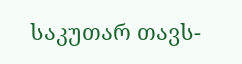საკუთარ თავს-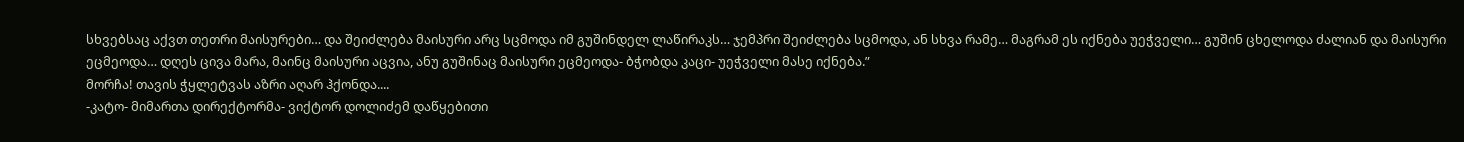სხვებსაც აქვთ თეთრი მაისურები… და შეიძლება მაისური არც სცმოდა იმ გუშინდელ ლაწირაკს… ჯემპრი შეიძლება სცმოდა, ან სხვა რამე… მაგრამ ეს იქნება უეჭველი… გუშინ ცხელოდა ძალიან და მაისური ეცმეოდა… დღეს ცივა მარა, მაინც მაისური აცვია, ანუ გუშინაც მაისური ეცმეოდა- ბჭობდა კაცი- უეჭველი მასე იქნება.”
მორჩა! თავის ჭყლეტვას აზრი აღარ ჰქონდა....
-კატო- მიმართა დირექტორმა- ვიქტორ დოლიძემ დაწყებითი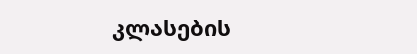კლასების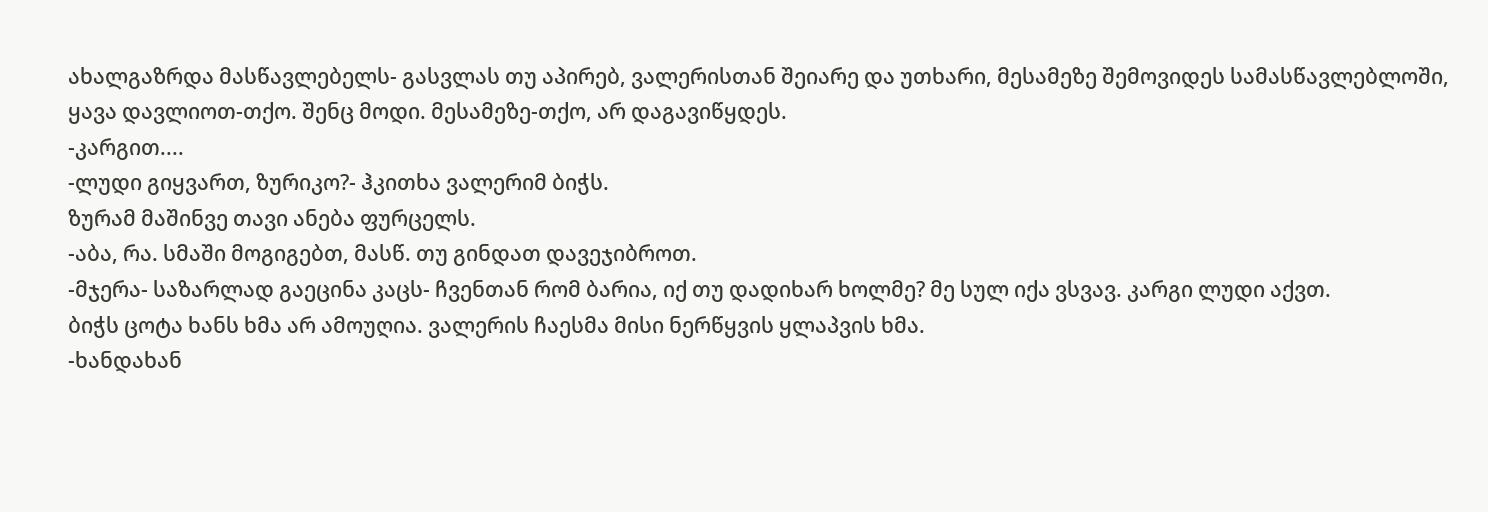ახალგაზრდა მასწავლებელს- გასვლას თუ აპირებ, ვალერისთან შეიარე და უთხარი, მესამეზე შემოვიდეს სამასწავლებლოში, ყავა დავლიოთ-თქო. შენც მოდი. მესამეზე-თქო, არ დაგავიწყდეს.
-კარგით....
-ლუდი გიყვართ, ზურიკო?- ჰკითხა ვალერიმ ბიჭს.
ზურამ მაშინვე თავი ანება ფურცელს.
-აბა, რა. სმაში მოგიგებთ, მასწ. თუ გინდათ დავეჯიბროთ.
-მჯერა- საზარლად გაეცინა კაცს- ჩვენთან რომ ბარია, იქ თუ დადიხარ ხოლმე? მე სულ იქა ვსვავ. კარგი ლუდი აქვთ.
ბიჭს ცოტა ხანს ხმა არ ამოუღია. ვალერის ჩაესმა მისი ნერწყვის ყლაპვის ხმა.
-ხანდახან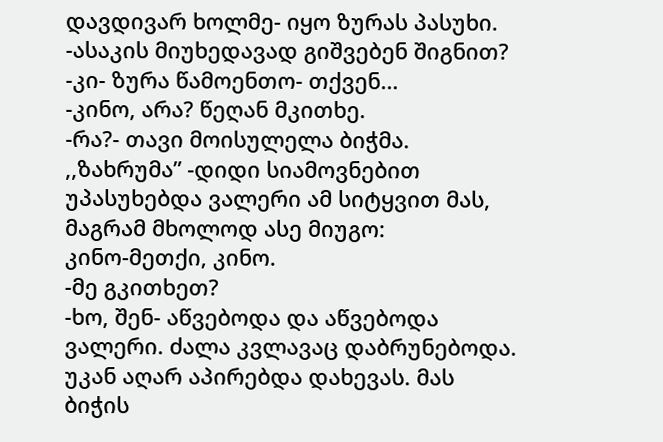დავდივარ ხოლმე- იყო ზურას პასუხი.
-ასაკის მიუხედავად გიშვებენ შიგნით?
-კი- ზურა წამოენთო- თქვენ…
-კინო, არა? წეღან მკითხე.
-რა?- თავი მოისულელა ბიჭმა.
,,ზახრუმა” -დიდი სიამოვნებით უპასუხებდა ვალერი ამ სიტყვით მას, მაგრამ მხოლოდ ასე მიუგო:
კინო-მეთქი, კინო.
-მე გკითხეთ?
-ხო, შენ- აწვებოდა და აწვებოდა ვალერი. ძალა კვლავაც დაბრუნებოდა. უკან აღარ აპირებდა დახევას. მას ბიჭის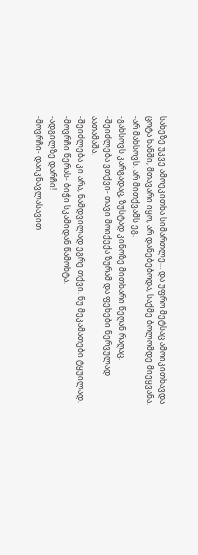სახეზე უკვე ამოეკითხა სიმართლე… და უფრო მეტსაც ამოიკითხავდა ცოტა ხანში, მთავარი იყო, არ დანებებოდა, საქმე ბოლომდე მიეყვანა.
-არ მახსოვს. არ მითქვამს ეგ.
-გახსოვს კარგადაც, ზუსტად კინოზე მითხარი წეღან რაღაც.
-შეიძლება ვთქვი- თავი მოიქექა ზურამ და ფეხები ნერვულად აათამაშა.
-შეიძლება კი არა, ნამდვილად ეგრე თქვი. ნუ მეკამათები ტყუილად.
-მოვრჩი წერას- ბიჭი სკამიდან წამოხტა.
-ადგილზე დარჩი!
-მოვრჩი- დაიკნავლასავით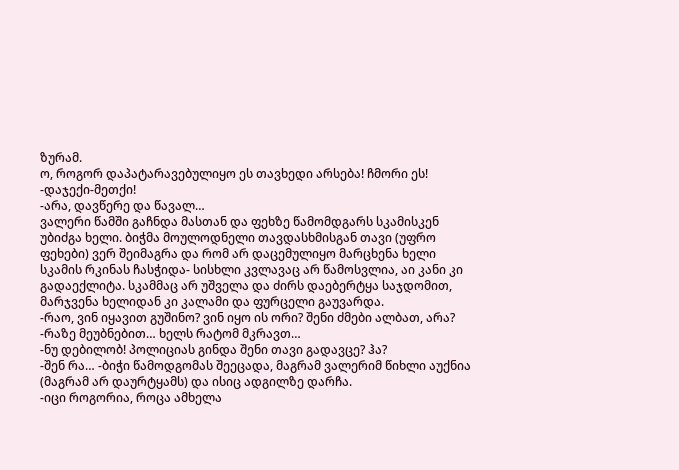ზურამ.
ო, როგორ დაპატარავებულიყო ეს თავხედი არსება! ჩმორი ეს!
-დაჯექი-მეთქი!
-არა, დავწერე და წავალ…
ვალერი წამში გაჩნდა მასთან და ფეხზე წამომდგარს სკამისკენ უბიძგა ხელი. ბიჭმა მოულოდნელი თავდასხმისგან თავი (უფრო ფეხები) ვერ შეიმაგრა და რომ არ დაცემულიყო მარცხენა ხელი სკამის რკინას ჩასჭიდა- სისხლი კვლავაც არ წამოსვლია, აი კანი კი გადაექლიტა. სკამმაც არ უშველა და ძირს დაებერტყა საჯდომით, მარჯვენა ხელიდან კი კალამი და ფურცელი გაუვარდა.
-რაო, ვინ იყავით გუშინო? ვინ იყო ის ორი? შენი ძმები ალბათ, არა?
-რაზე მეუბნებით… ხელს რატომ მკრავთ…
-ნუ დებილობ! პოლიციას გინდა შენი თავი გადავცე? ჰა?
-შენ რა… -ბიჭი წამოდგომას შეეცადა, მაგრამ ვალერიმ წიხლი აუქნია (მაგრამ არ დაურტყამს) და ისიც ადგილზე დარჩა.
-იცი როგორია, როცა ამხელა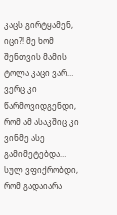კაცს გირტყამენ, იცი?! მე ხომ შენთვის მამის ტოლა კაცი ვარ… ვერც კი წარმოვიდგენდი, რომ ამ ასაკშიც კი ვინმე ასე გამიმეტებდა… სულ ვფიქრობდი, რომ გადაიარა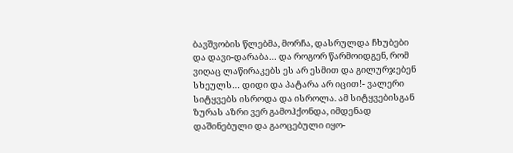ბავშვობის წლებმა, მორჩა, დასრულდა ჩხუბები და დავი-დარაბა… და როგორ წარმოიდგენ, რომ ვიღაც ლაწირაკებს ეს არ ესმით და გილურჯებენ სხეულს… დიდი და პატარა არ იცით!- ვალერი სიტყვებს ისროდა და ისროლა. ამ სიტყვებისგან ზურას აზრი ვერ გამოჰქონდა, იმდენად დაშინებული და გაოცებული იყო-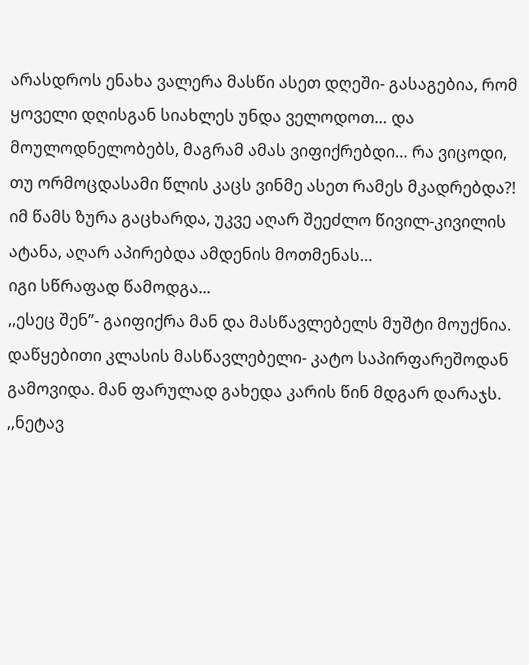არასდროს ენახა ვალერა მასწი ასეთ დღეში- გასაგებია, რომ ყოველი დღისგან სიახლეს უნდა ველოდოთ… და მოულოდნელობებს, მაგრამ ამას ვიფიქრებდი… რა ვიცოდი, თუ ორმოცდასამი წლის კაცს ვინმე ასეთ რამეს მკადრებდა?!
იმ წამს ზურა გაცხარდა, უკვე აღარ შეეძლო წივილ-კივილის ატანა, აღარ აპირებდა ამდენის მოთმენას…
იგი სწრაფად წამოდგა...
,,ესეც შენ”- გაიფიქრა მან და მასწავლებელს მუშტი მოუქნია.
დაწყებითი კლასის მასწავლებელი- კატო საპირფარეშოდან გამოვიდა. მან ფარულად გახედა კარის წინ მდგარ დარაჯს. ,,ნეტავ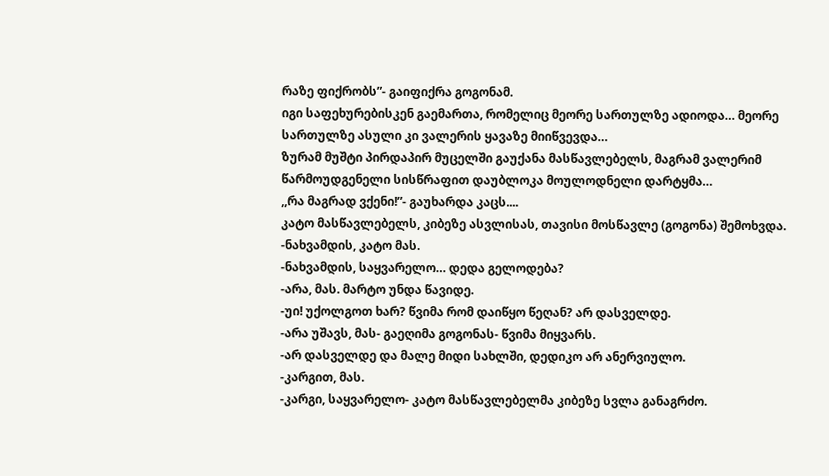რაზე ფიქრობს”- გაიფიქრა გოგონამ.
იგი საფეხურებისკენ გაემართა, რომელიც მეორე სართულზე ადიოდა… მეორე სართულზე ასული კი ვალერის ყავაზე მიიწვევდა…
ზურამ მუშტი პირდაპირ მუცელში გაუქანა მასწავლებელს, მაგრამ ვალერიმ წარმოუდგენელი სისწრაფით დაუბლოკა მოულოდნელი დარტყმა…
,,რა მაგრად ვქენი!”- გაუხარდა კაცს....
კატო მასწავლებელს, კიბეზე ასვლისას, თავისი მოსწავლე (გოგონა) შემოხვდა.
-ნახვამდის, კატო მას.
-ნახვამდის, საყვარელო… დედა გელოდება?
-არა, მას. მარტო უნდა წავიდე.
-უი! უქოლგოთ ხარ? წვიმა რომ დაიწყო წეღან? არ დასველდე.
-არა უშავს, მას- გაეღიმა გოგონას- წვიმა მიყვარს.
-არ დასველდე და მალე მიდი სახლში, დედიკო არ ანერვიულო.
-კარგით, მას.
-კარგი, საყვარელო- კატო მასწავლებელმა კიბეზე სვლა განაგრძო.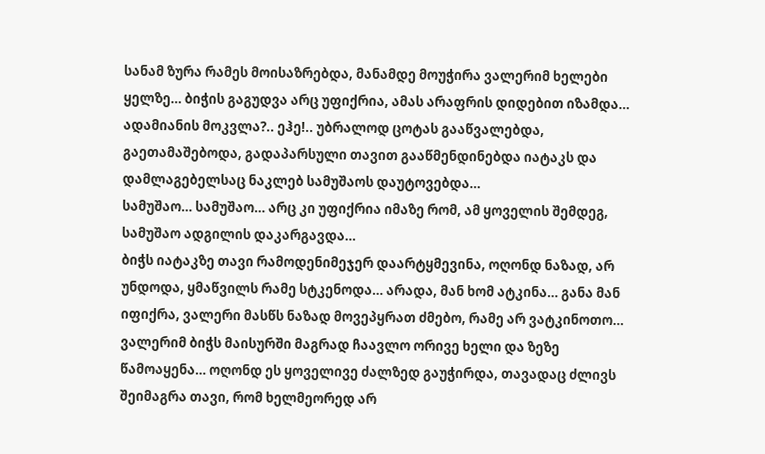სანამ ზურა რამეს მოისაზრებდა, მანამდე მოუჭირა ვალერიმ ხელები ყელზე… ბიჭის გაგუდვა არც უფიქრია, ამას არაფრის დიდებით იზამდა… ადამიანის მოკვლა?.. ეჰე!.. უბრალოდ ცოტას გააწვალებდა, გაეთამაშებოდა, გადაპარსული თავით გააწმენდინებდა იატაკს და დამლაგებელსაც ნაკლებ სამუშაოს დაუტოვებდა…
სამუშაო… სამუშაო… არც კი უფიქრია იმაზე რომ, ამ ყოველის შემდეგ, სამუშაო ადგილის დაკარგავდა…
ბიჭს იატაკზე თავი რამოდენიმეჯერ დაარტყმევინა, ოღონდ ნაზად, არ უნდოდა, ყმაწვილს რამე სტკენოდა… არადა, მან ხომ ატკინა… განა მან იფიქრა, ვალერი მასწს ნაზად მოვეპყრათ ძმებო, რამე არ ვატკინოთო…
ვალერიმ ბიჭს მაისურში მაგრად ჩაავლო ორივე ხელი და ზეზე წამოაყენა… ოღონდ ეს ყოველივე ძალზედ გაუჭირდა, თავადაც ძლივს შეიმაგრა თავი, რომ ხელმეორედ არ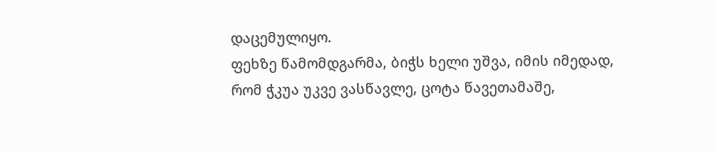დაცემულიყო.
ფეხზე წამომდგარმა, ბიჭს ხელი უშვა, იმის იმედად, რომ ჭკუა უკვე ვასწავლე, ცოტა წავეთამაშე,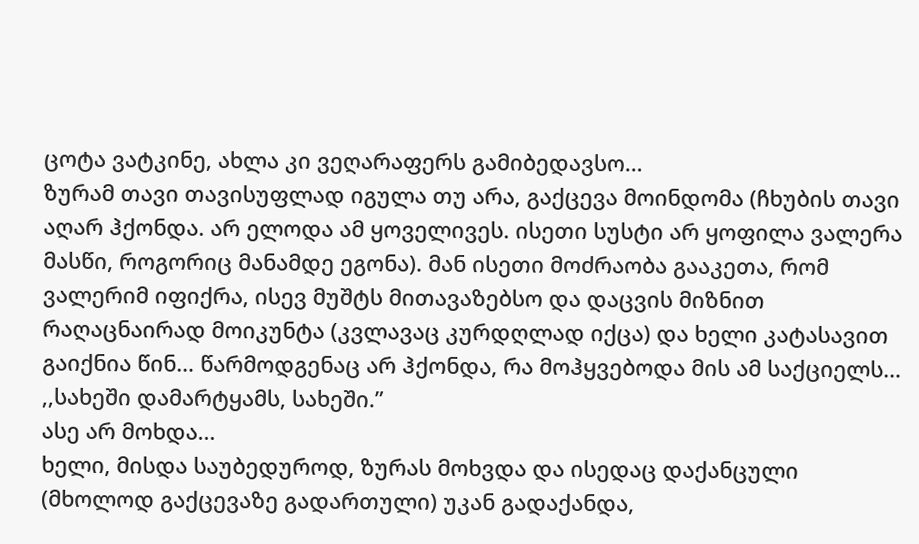ცოტა ვატკინე, ახლა კი ვეღარაფერს გამიბედავსო…
ზურამ თავი თავისუფლად იგულა თუ არა, გაქცევა მოინდომა (ჩხუბის თავი აღარ ჰქონდა. არ ელოდა ამ ყოველივეს. ისეთი სუსტი არ ყოფილა ვალერა მასწი, როგორიც მანამდე ეგონა). მან ისეთი მოძრაობა გააკეთა, რომ ვალერიმ იფიქრა, ისევ მუშტს მითავაზებსო და დაცვის მიზნით რაღაცნაირად მოიკუნტა (კვლავაც კურდღლად იქცა) და ხელი კატასავით გაიქნია წინ… წარმოდგენაც არ ჰქონდა, რა მოჰყვებოდა მის ამ საქციელს…
,,სახეში დამარტყამს, სახეში.”
ასე არ მოხდა…
ხელი, მისდა საუბედუროდ, ზურას მოხვდა და ისედაც დაქანცული (მხოლოდ გაქცევაზე გადართული) უკან გადაქანდა,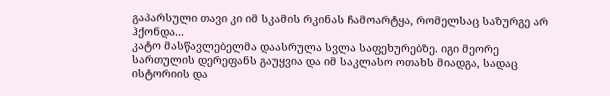გაპარსული თავი კი იმ სკამის რკინას ჩამოარტყა, რომელსაც საზურგე არ ჰქონდა...
კატო მასწავლებელმა დაასრულა სვლა საფეხურებზე. იგი მეორე სართულის დერეფანს გაუყვია და იმ საკლასო ოთახს მიადგა, სადაც ისტორიის და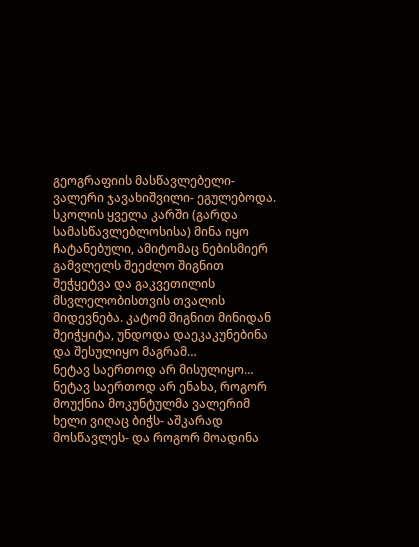გეოგრაფიის მასწავლებელი- ვალერი ჯავახიშვილი- ეგულებოდა.
სკოლის ყველა კარში (გარდა სამასწავლებლოსისა) მინა იყო ჩატანებული, ამიტომაც ნებისმიერ გამვლელს შეეძლო შიგნით შეჭყეტვა და გაკვეთილის მსვლელობისთვის თვალის მიდევნება. კატომ შიგნით მინიდან შეიჭყიტა, უნდოდა დაეკაკუნებინა და შესულიყო მაგრამ…
ნეტავ საერთოდ არ მისულიყო… ნეტავ საერთოდ არ ენახა, როგორ მოუქნია მოკუნტულმა ვალერიმ ხელი ვიღაც ბიჭს- აშკარად მოსწავლეს- და როგორ მოადინა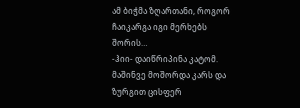ამ ბიჭმა ზღართანი, როგორ ჩაიკარგა იგი მერხებს შორის…
-ჰიი- დაიწრიპინა კატომ.
მაშინვე მოშორდა კარს და ზურგით ცისფერ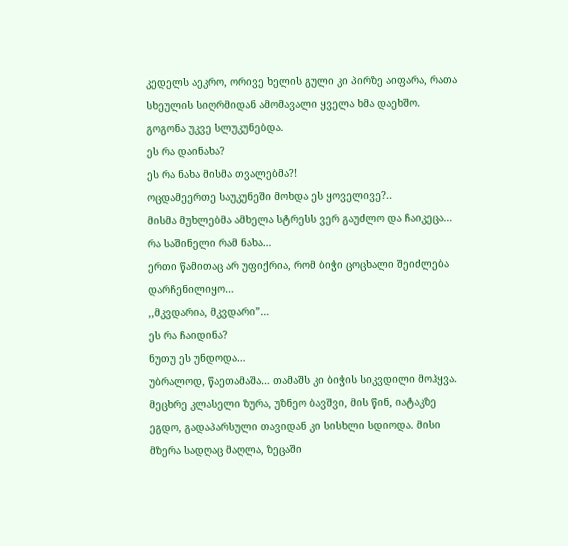კედელს აეკრო, ორივე ხელის გული კი პირზე აიფარა, რათა სხეულის სიღრმიდან ამომავალი ყველა ხმა დაეხშო.
გოგონა უკვე სლუკუნებდა.
ეს რა დაინახა?
ეს რა ნახა მისმა თვალებმა?!
ოცდამეერთე საუკუნეში მოხდა ეს ყოველივე?..
მისმა მუხლებმა ამხელა სტრესს ვერ გაუძლო და ჩაიკეცა…
რა საშინელი რამ ნახა…
ერთი წამითაც არ უფიქრია, რომ ბიჭი ცოცხალი შეიძლება დარჩენილიყო…
,,მკვდარია, მკვდარი”…
ეს რა ჩაიდინა?
ნუთუ ეს უნდოდა…
უბრალოდ, წაეთამაშა… თამაშს კი ბიჭის სიკვდილი მოჰყვა.
მეცხრე კლასელი ზურა, უზნეო ბავშვი, მის წინ, იატაკზე ეგდო, გადაპარსული თავიდან კი სისხლი სდიოდა. მისი მზერა სადღაც მაღლა, ზეცაში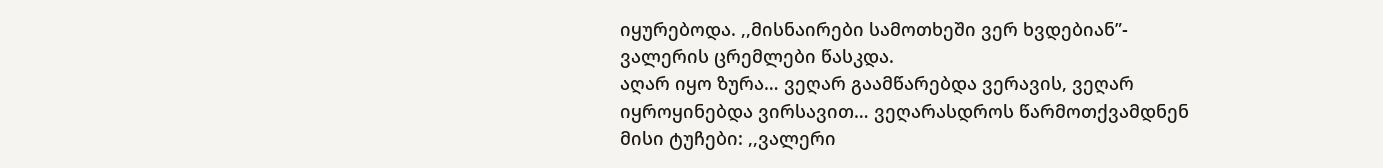იყურებოდა. ,,მისნაირები სამოთხეში ვერ ხვდებიან”- ვალერის ცრემლები წასკდა.
აღარ იყო ზურა… ვეღარ გაამწარებდა ვერავის, ვეღარ იყროყინებდა ვირსავით… ვეღარასდროს წარმოთქვამდნენ მისი ტუჩები: ,,ვალერი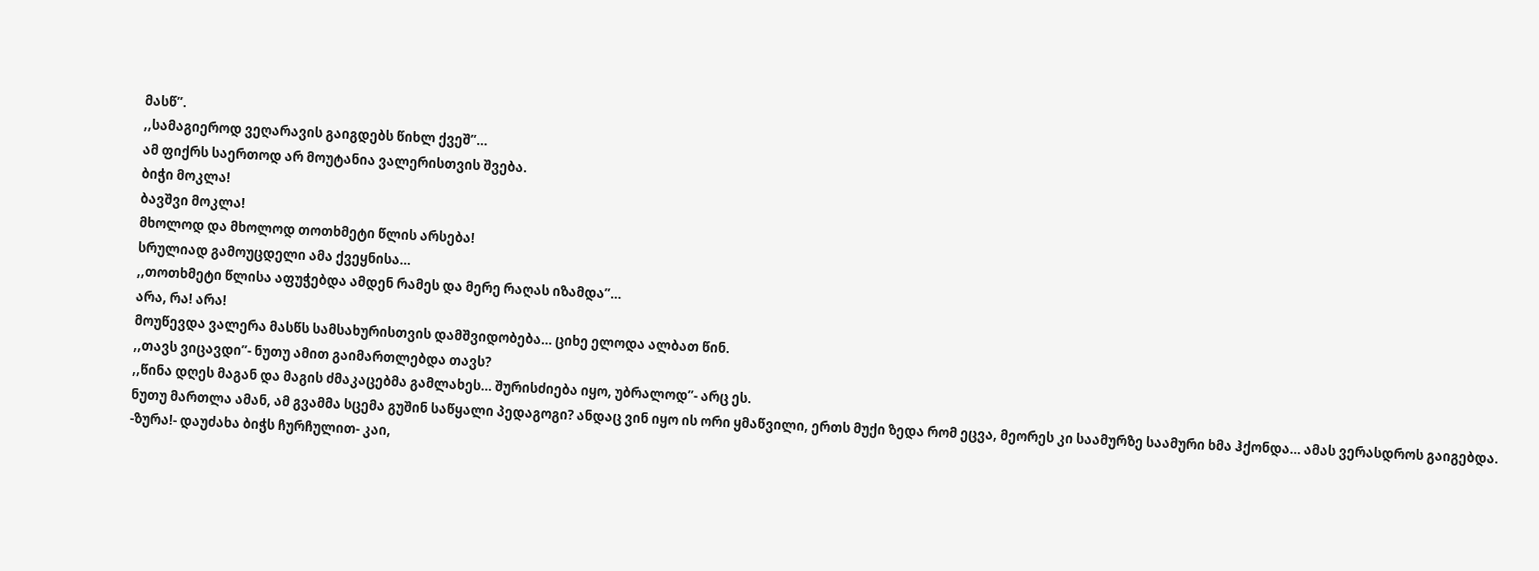მასწ”.
,,სამაგიეროდ ვეღარავის გაიგდებს წიხლ ქვეშ”…
ამ ფიქრს საერთოდ არ მოუტანია ვალერისთვის შვება.
ბიჭი მოკლა!
ბავშვი მოკლა!
მხოლოდ და მხოლოდ თოთხმეტი წლის არსება!
სრულიად გამოუცდელი ამა ქვეყნისა…
,,თოთხმეტი წლისა აფუჭებდა ამდენ რამეს და მერე რაღას იზამდა”…
არა, რა! არა!
მოუწევდა ვალერა მასწს სამსახურისთვის დამშვიდობება… ციხე ელოდა ალბათ წინ.
,,თავს ვიცავდი”- ნუთუ ამით გაიმართლებდა თავს?
,,წინა დღეს მაგან და მაგის ძმაკაცებმა გამლახეს… შურისძიება იყო, უბრალოდ”- არც ეს.
ნუთუ მართლა ამან, ამ გვამმა სცემა გუშინ საწყალი პედაგოგი? ანდაც ვინ იყო ის ორი ყმაწვილი, ერთს მუქი ზედა რომ ეცვა, მეორეს კი საამურზე საამური ხმა ჰქონდა… ამას ვერასდროს გაიგებდა.
-ზურა!- დაუძახა ბიჭს ჩურჩულით- კაი,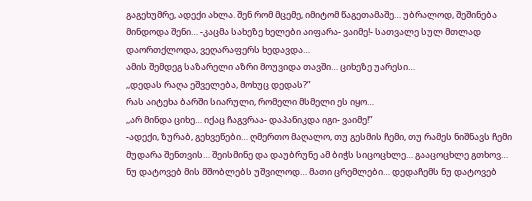გაგეხუმრე, ადექი ახლა. შენ რომ მცემე, იმიტომ წაგეთამაშე… უბრალოდ, შეშინება მინდოდა შენი… -კაცმა სახეზე ხელები აიფარა- ვაიმე!- სათვალე სულ მთლად დაორთქლოდა, ვეღარაფერს ხედავდა…
ამის შემდეგ საზარელი აზრი მოუვიდა თავში… ციხეზე უარესი…
,,დედას რაღა ეშველება, მოხუც დედას?”
რას აიტეხა ბარში სიარული, რომელი მსმელი ეს იყო…
,,არ მინდა ციხე… იქაც ჩაგვრაა- დაპანიკდა იგი- ვაიმე!”
-ადექი, ზურაბ, გეხვეწები… ღმერთო მაღალო, თუ გესმის ჩემი, თუ რამეს ნიშნავს ჩემი მუდარა შენთვის… შეისმინე და დაუბრუნე ამ ბიჭს სიცოცხლე… გააცოცხლე გთხოვ… ნუ დატოვებ მის მშობლებს უშვილოდ… მათი ცრემლები… დედაჩემს ნუ დატოვებ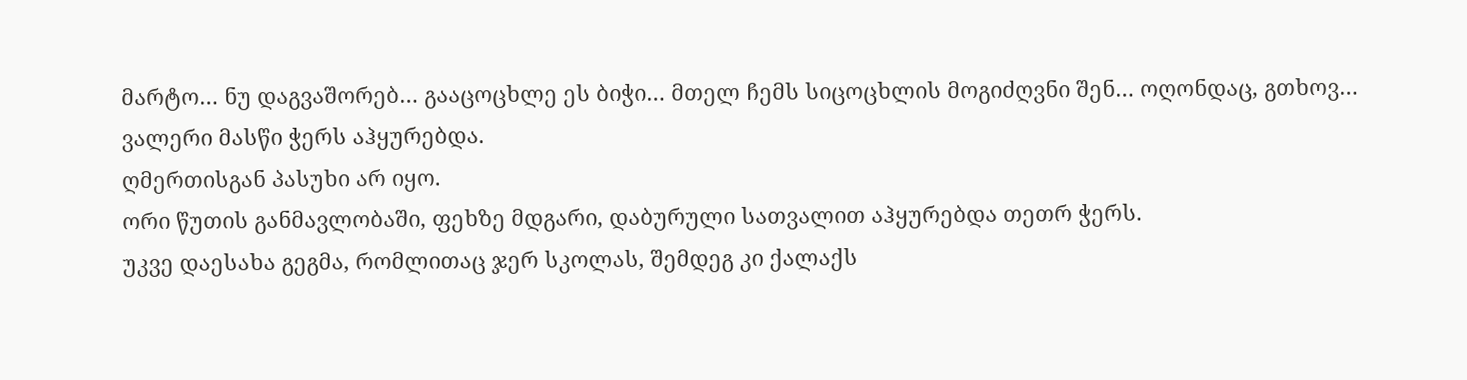მარტო… ნუ დაგვაშორებ… გააცოცხლე ეს ბიჭი… მთელ ჩემს სიცოცხლის მოგიძღვნი შენ… ოღონდაც, გთხოვ…
ვალერი მასწი ჭერს აჰყურებდა.
ღმერთისგან პასუხი არ იყო.
ორი წუთის განმავლობაში, ფეხზე მდგარი, დაბურული სათვალით აჰყურებდა თეთრ ჭერს.
უკვე დაესახა გეგმა, რომლითაც ჯერ სკოლას, შემდეგ კი ქალაქს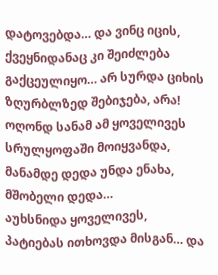დატოვებდა… და ვინც იცის, ქვეყნიდანაც კი შეიძლება გაქცეულიყო… არ სურდა ციხის ზღურბლზედ შებიჯება, არა!
ოღონდ სანამ ამ ყოველივეს სრულყოფაში მოიყვანდა, მანამდე დედა უნდა ენახა, მშობელი დედა…
აუხსნიდა ყოველივეს, პატიებას ითხოვდა მისგან… და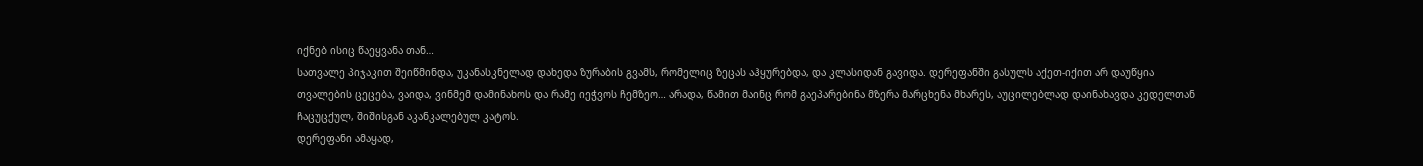იქნებ ისიც წაეყვანა თან…
სათვალე პიჯაკით შეიწმინდა, უკანასკნელად დახედა ზურაბის გვამს, რომელიც ზეცას აჰყურებდა, და კლასიდან გავიდა. დერეფანში გასულს აქეთ-იქით არ დაუწყია თვალების ცეცება, ვაიდა, ვინმემ დამინახოს და რამე იეჭვოს ჩემზეო… არადა, წამით მაინც რომ გაეპარებინა მზერა მარცხენა მხარეს, აუცილებლად დაინახავდა კედელთან ჩაცუცქულ, შიშისგან აკანკალებულ კატოს.
დერეფანი ამაყად,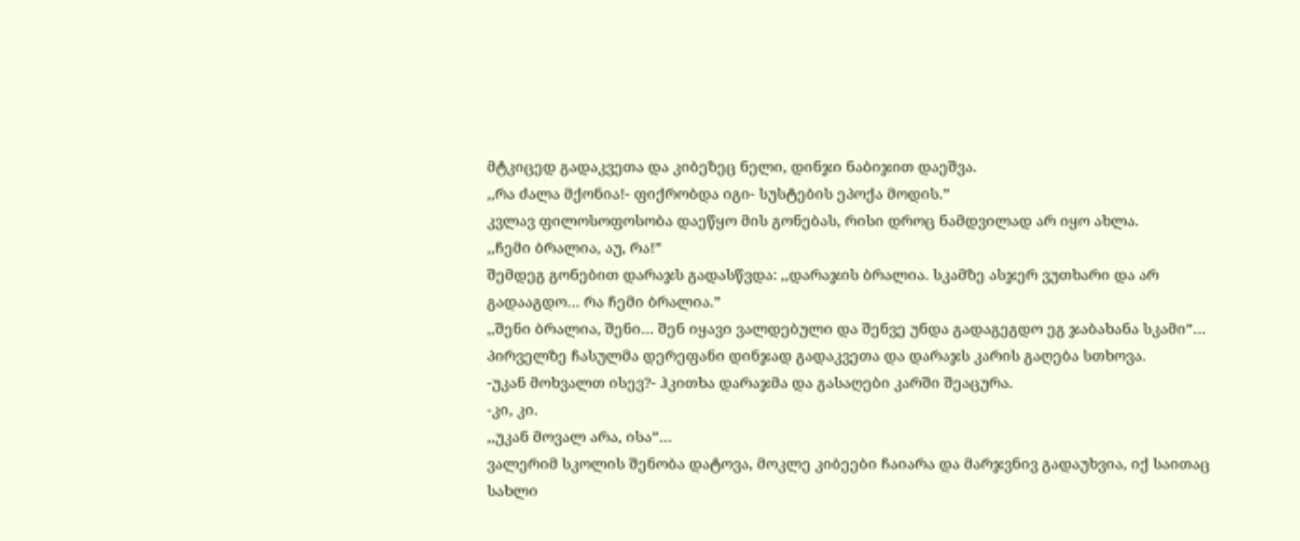მტკიცედ გადაკვეთა და კიბეზეც ნელი, დინჯი ნაბიჯით დაეშვა.
,,რა ძალა მქონია!- ფიქრობდა იგი- სუსტების ეპოქა მოდის.”
კვლავ ფილოსოფოსობა დაეწყო მის გონებას, რისი დროც ნამდვილად არ იყო ახლა.
,,ჩემი ბრალია, აუ, რა!”
შემდეგ გონებით დარაჯს გადასწვდა: ,,დარაჯის ბრალია. სკამზე ასჯერ ვუთხარი და არ გადააგდო… რა ჩემი ბრალია.”
,,შენი ბრალია, შენი… შენ იყავი ვალდებული და შენვე უნდა გადაგეგდო ეგ ჯაბახანა სკამი”…
პირველზე ჩასულმა დერეფანი დინჯად გადაკვეთა და დარაჯს კარის გაღება სთხოვა.
-უკან მოხვალთ ისევ?- ჰკითხა დარაჯმა და გასაღები კარში შეაცურა.
-კი, კი.
,,უკან მოვალ არა, ისა”…
ვალერიმ სკოლის შენობა დატოვა, მოკლე კიბეები ჩაიარა და მარჯვნივ გადაუხვია, იქ საითაც სახლი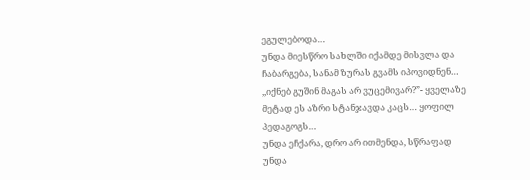ეგულებოდა…
უნდა მიესწრო სახლში იქამდე მისვლა და ჩაბარგება, სანამ ზურას გვამს იპოვიდნენ…
,,იქნებ გუშინ მაგას არ ვუცემივარ?”- ყველაზე მეტად ეს აზრი სტანჯავდა კაცს… ყოფილ პედაგოგს…
უნდა ეჩქარა, დრო არ ითმენდა, სწრაფად უნდა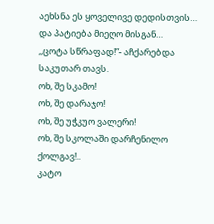აეხსნა ეს ყოველივე დედისთვის… და პატიება მიეღო მისგან…
,,ცოტა სწრაფად!”- აჩქარებდა საკუთარ თავს.
ოხ, შე სკამო!
ოხ, შე დარაჯო!
ოხ, შე უჭკუო ვალერი!
ოხ, შე სკოლაში დარჩენილო ქოლგავ!..
კატო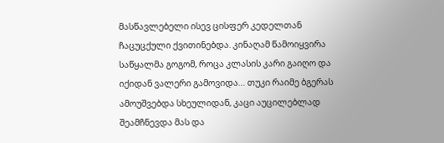მასწავლებელი ისევ ცისფერ კედელთან ჩაცუცქული ქვითინებდა. კინაღამ წამოიყვირა საწყალმა გოგომ, როცა კლასის კარი გაიღო და იქიდან ვალერი გამოვიდა… თუკი რაიმე ბგერას ამოუშვებდა სხეულიდან, კაცი აუცილებლად შეამჩნევდა მას და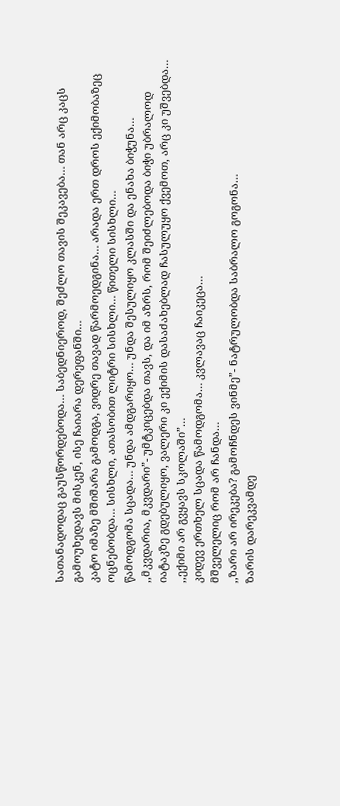სათანადოდაც გაუსწორდებოდა… საბედნიეროდ, შეძლო თავის შეკავება… თან არც კაცს გამოუხედავს მისკენ, ისე ჩაიარა დერეფანში…
კატო იმაზე მშიშარა გამოდგა, ვიდრე თავად წარმოედგინა… არადა ერთ დროს ექიმობაზეც ოცნებობდა… სისხლი, ათასობით ლიტრი სისხლი… წითელი სისხლი…
წამოდგომა სცადა… უნდა ამდგარიყო… უნდა შესულიყო კლასში და ენახა ბიჭუნა…
,,მკვდარია, მკვდარი”- უმტკიცებდა თავს, და იმ აზრს, რომ შეიძლებოდა ბიჭი უბრალოდ იატაკზე გდებულიყო, ვალერი კი ექიმის დასაძახებლად ჩასულუყო ქვემოთ, არც კი უშვებდა…
,,ექიმი არ გვყავს სკოლაში”…
კიდევ ერთხელ სცადა წამოდგომა… კვლავაც ჩაიკეცა…
მშველელიც რომ არ ჩანდა…
,,ზარი არ ირეკება? გამოჩნდეს ვინმე”- ნატრულობდა საბრალო გოგონა…
ზარის დარეკვამდე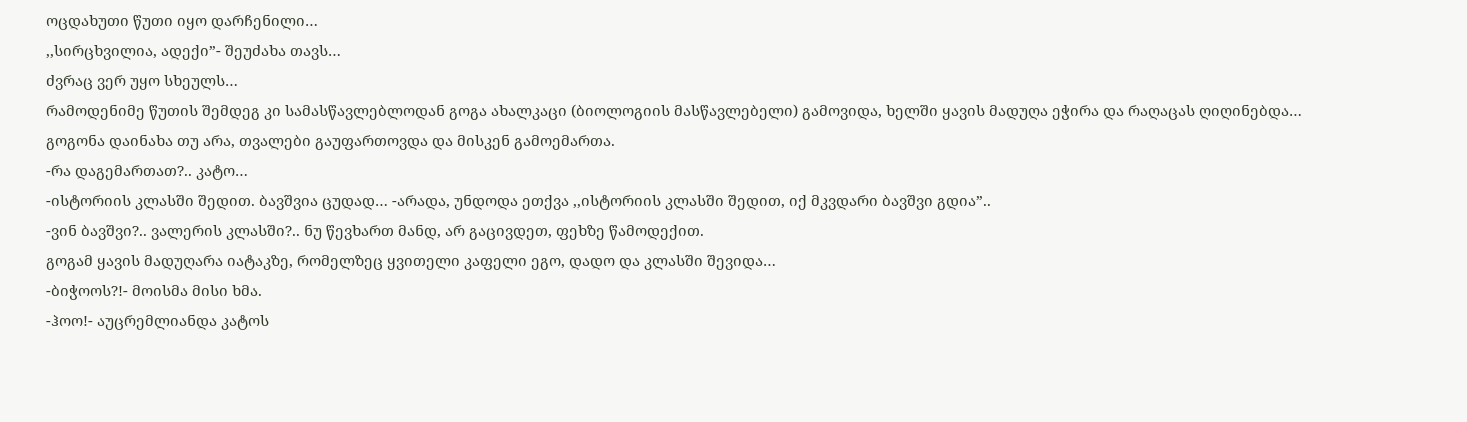ოცდახუთი წუთი იყო დარჩენილი…
,,სირცხვილია, ადექი”- შეუძახა თავს…
ძვრაც ვერ უყო სხეულს…
რამოდენიმე წუთის შემდეგ კი სამასწავლებლოდან გოგა ახალკაცი (ბიოლოგიის მასწავლებელი) გამოვიდა, ხელში ყავის მადუღა ეჭირა და რაღაცას ღიღინებდა…
გოგონა დაინახა თუ არა, თვალები გაუფართოვდა და მისკენ გამოემართა.
-რა დაგემართათ?.. კატო…
-ისტორიის კლასში შედით. ბავშვია ცუდად… -არადა, უნდოდა ეთქვა ,,ისტორიის კლასში შედით, იქ მკვდარი ბავშვი გდია”..
-ვინ ბავშვი?.. ვალერის კლასში?.. ნუ წევხართ მანდ, არ გაცივდეთ, ფეხზე წამოდექით.
გოგამ ყავის მადუღარა იატაკზე, რომელზეც ყვითელი კაფელი ეგო, დადო და კლასში შევიდა…
-ბიჭოოს?!- მოისმა მისი ხმა.
-ჰოო!- აუცრემლიანდა კატოს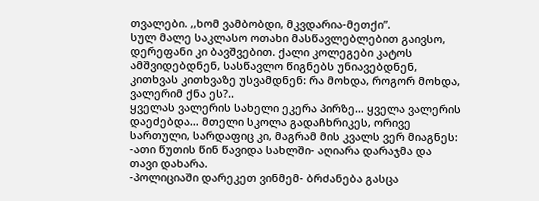თვალები. ,,ხომ ვამბობდი, მკვდარია-მეთქი”.
სულ მალე საკლასო ოთახი მასწავლებლებით გაივსო, დერეფანი კი ბავშვებით. ქალი კოლეგები კატოს ამშვიდებდნენ, სასწავლო წიგნებს უნიავებდნენ, კითხვას კითხვაზე უსვამდნენ: რა მოხდა, როგორ მოხდა, ვალერიმ ქნა ეს?..
ყველას ვალერის სახელი ეკერა პირზე… ყველა ვალერის დაეძებდა… მთელი სკოლა გადაჩხრიკეს, ორივე სართული, სარდაფიც კი, მაგრამ მის კვალს ვერ მიაგნეს:
-ათი წუთის წინ წავიდა სახლში- აღიარა დარაჯმა და თავი დახარა.
-პოლიციაში დარეკეთ ვინმემ- ბრძანება გასცა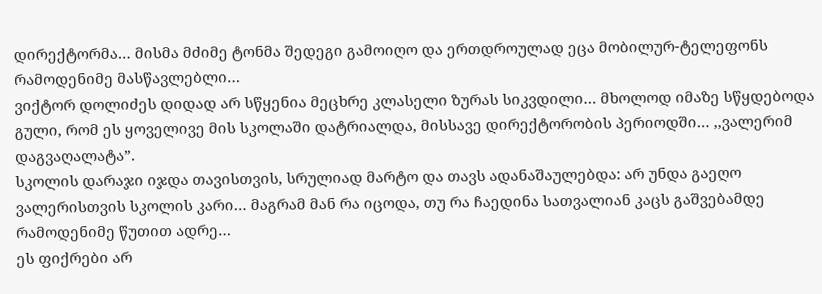დირექტორმა… მისმა მძიმე ტონმა შედეგი გამოიღო და ერთდროულად ეცა მობილურ-ტელეფონს რამოდენიმე მასწავლებლი…
ვიქტორ დოლიძეს დიდად არ სწყენია მეცხრე კლასელი ზურას სიკვდილი… მხოლოდ იმაზე სწყდებოდა გული, რომ ეს ყოველივე მის სკოლაში დატრიალდა, მისსავე დირექტორობის პერიოდში… ,,ვალერიმ დაგვაღალატა”.
სკოლის დარაჯი იჯდა თავისთვის, სრულიად მარტო და თავს ადანაშაულებდა: არ უნდა გაეღო ვალერისთვის სკოლის კარი… მაგრამ მან რა იცოდა, თუ რა ჩაედინა სათვალიან კაცს გაშვებამდე რამოდენიმე წუთით ადრე…
ეს ფიქრები არ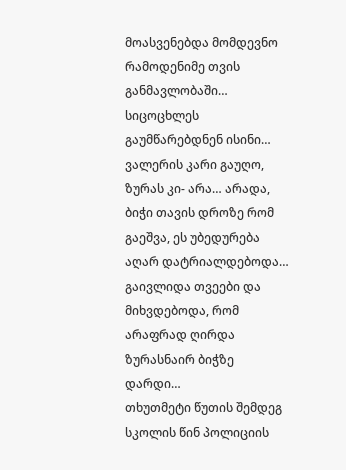მოასვენებდა მომდევნო რამოდენიმე თვის განმავლობაში… სიცოცხლეს გაუმწარებდნენ ისინი…
ვალერის კარი გაუღო, ზურას კი- არა… არადა, ბიჭი თავის დროზე რომ გაეშვა, ეს უბედურება აღარ დატრიალდებოდა…
გაივლიდა თვეები და მიხვდებოდა, რომ არაფრად ღირდა ზურასნაირ ბიჭზე დარდი…
თხუთმეტი წუთის შემდეგ სკოლის წინ პოლიციის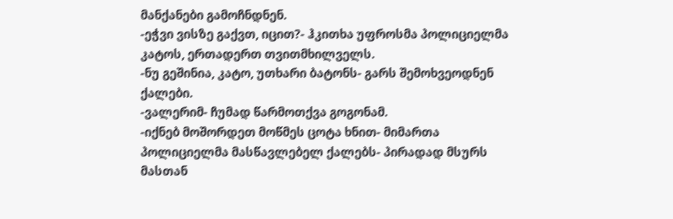მანქანები გამოჩნდნენ.
-ეჭვი ვისზე გაქვთ, იცით?- ჰკითხა უფროსმა პოლიციელმა კატოს, ერთადერთ თვითმხილველს.
-ნუ გეშინია, კატო, უთხარი ბატონს- გარს შემოხვეოდნენ ქალები.
-ვალერიმ- ჩუმად წარმოთქვა გოგონამ.
-იქნებ მოშორდეთ მოწმეს ცოტა ხნით- მიმართა პოლიციელმა მასწავლებელ ქალებს- პირადად მსურს მასთან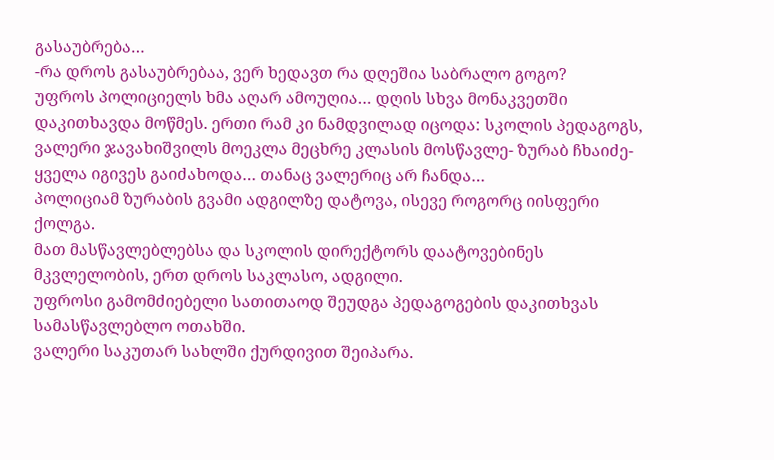გასაუბრება…
-რა დროს გასაუბრებაა, ვერ ხედავთ რა დღეშია საბრალო გოგო?
უფროს პოლიციელს ხმა აღარ ამოუღია… დღის სხვა მონაკვეთში დაკითხავდა მოწმეს. ერთი რამ კი ნამდვილად იცოდა: სკოლის პედაგოგს, ვალერი ჯავახიშვილს მოეკლა მეცხრე კლასის მოსწავლე- ზურაბ ჩხაიძე- ყველა იგივეს გაიძახოდა… თანაც ვალერიც არ ჩანდა…
პოლიციამ ზურაბის გვამი ადგილზე დატოვა, ისევე როგორც იისფერი ქოლგა.
მათ მასწავლებლებსა და სკოლის დირექტორს დაატოვებინეს მკვლელობის, ერთ დროს საკლასო, ადგილი.
უფროსი გამომძიებელი სათითაოდ შეუდგა პედაგოგების დაკითხვას სამასწავლებლო ოთახში.
ვალერი საკუთარ სახლში ქურდივით შეიპარა.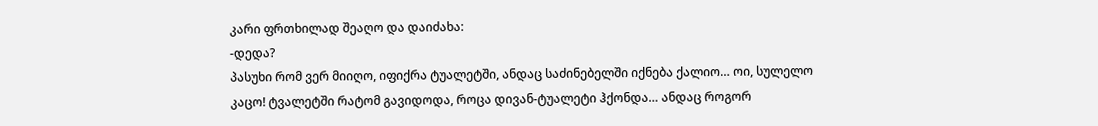კარი ფრთხილად შეაღო და დაიძახა:
-დედა?
პასუხი რომ ვერ მიიღო, იფიქრა ტუალეტში, ანდაც საძინებელში იქნება ქალიო… ოი, სულელო კაცო! ტვალეტში რატომ გავიდოდა, როცა დივან-ტუალეტი ჰქონდა… ანდაც როგორ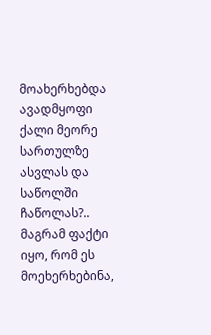მოახერხებდა ავადმყოფი ქალი მეორე სართულზე ასვლას და საწოლში ჩაწოლას?.. მაგრამ ფაქტი იყო, რომ ეს მოეხერხებინა,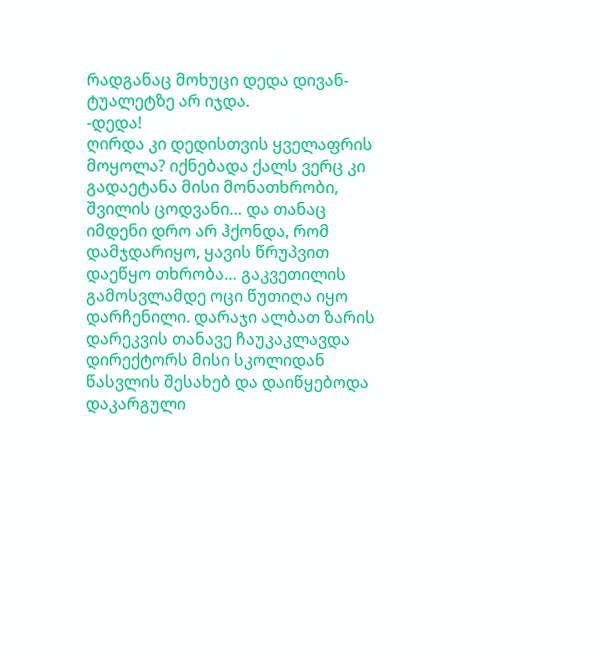რადგანაც მოხუცი დედა დივან-ტუალეტზე არ იჯდა.
-დედა!
ღირდა კი დედისთვის ყველაფრის მოყოლა? იქნებადა ქალს ვერც კი გადაეტანა მისი მონათხრობი, შვილის ცოდვანი… და თანაც იმდენი დრო არ ჰქონდა, რომ დამჯდარიყო, ყავის წრუპვით დაეწყო თხრობა… გაკვეთილის გამოსვლამდე ოცი წუთიღა იყო დარჩენილი. დარაჯი ალბათ ზარის დარეკვის თანავე ჩაუკაკლავდა დირექტორს მისი სკოლიდან წასვლის შესახებ და დაიწყებოდა დაკარგული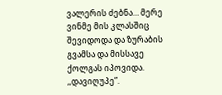ვალერის ძებნა… მერე ვინმე მის კლასშიც შევიდოდა და ზურაბის გვამსა და მისსავე ქოლგას იპოვიდა.
,,დავიღუპე”.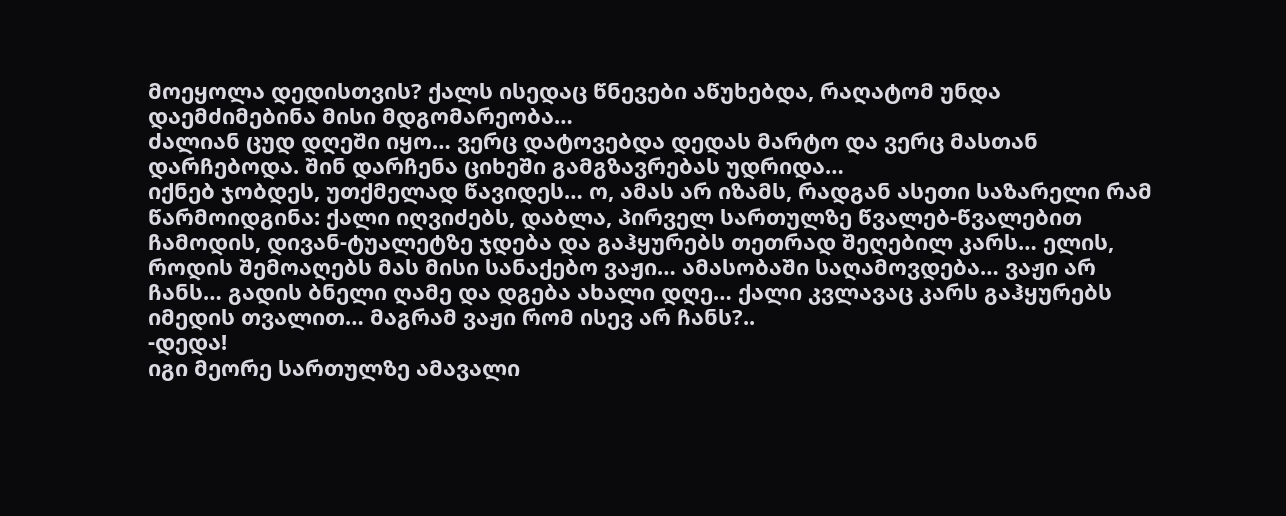მოეყოლა დედისთვის? ქალს ისედაც წნევები აწუხებდა, რაღატომ უნდა დაემძიმებინა მისი მდგომარეობა…
ძალიან ცუდ დღეში იყო… ვერც დატოვებდა დედას მარტო და ვერც მასთან დარჩებოდა. შინ დარჩენა ციხეში გამგზავრებას უდრიდა…
იქნებ ჯობდეს, უთქმელად წავიდეს… ო, ამას არ იზამს, რადგან ასეთი საზარელი რამ წარმოიდგინა: ქალი იღვიძებს, დაბლა, პირველ სართულზე წვალებ-წვალებით ჩამოდის, დივან-ტუალეტზე ჯდება და გაჰყურებს თეთრად შეღებილ კარს… ელის, როდის შემოაღებს მას მისი სანაქებო ვაჟი… ამასობაში საღამოვდება… ვაჟი არ ჩანს… გადის ბნელი ღამე და დგება ახალი დღე… ქალი კვლავაც კარს გაჰყურებს იმედის თვალით… მაგრამ ვაჟი რომ ისევ არ ჩანს?..
-დედა!
იგი მეორე სართულზე ამავალი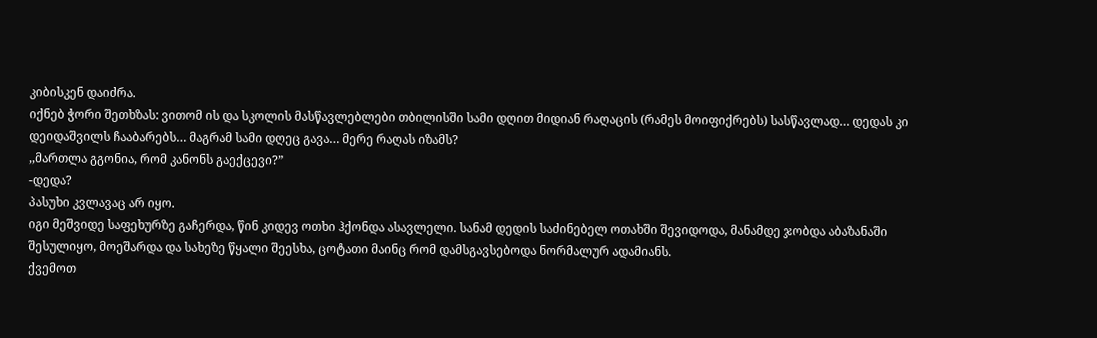კიბისკენ დაიძრა.
იქნებ ჭორი შეთხზას: ვითომ ის და სკოლის მასწავლებლები თბილისში სამი დღით მიდიან რაღაცის (რამეს მოიფიქრებს) სასწავლად… დედას კი დეიდაშვილს ჩააბარებს… მაგრამ სამი დღეც გავა… მერე რაღას იზამს?
,,მართლა გგონია, რომ კანონს გაექცევი?”
-დედა?
პასუხი კვლავაც არ იყო.
იგი მეშვიდე საფეხურზე გაჩერდა, წინ კიდევ ოთხი ჰქონდა ასავლელი. სანამ დედის საძინებელ ოთახში შევიდოდა, მანამდე ჯობდა აბაზანაში შესულიყო, მოეშარდა და სახეზე წყალი შეესხა, ცოტათი მაინც რომ დამსგავსებოდა ნორმალურ ადამიანს.
ქვემოთ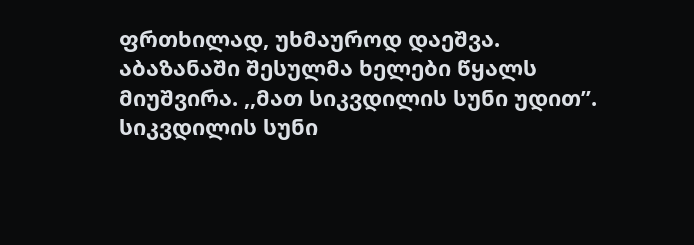ფრთხილად, უხმაუროდ დაეშვა.
აბაზანაში შესულმა ხელები წყალს მიუშვირა. ,,მათ სიკვდილის სუნი უდით”. სიკვდილის სუნი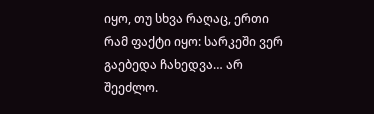იყო, თუ სხვა რაღაც, ერთი რამ ფაქტი იყო: სარკეში ვერ გაებედა ჩახედვა… არ შეეძლო.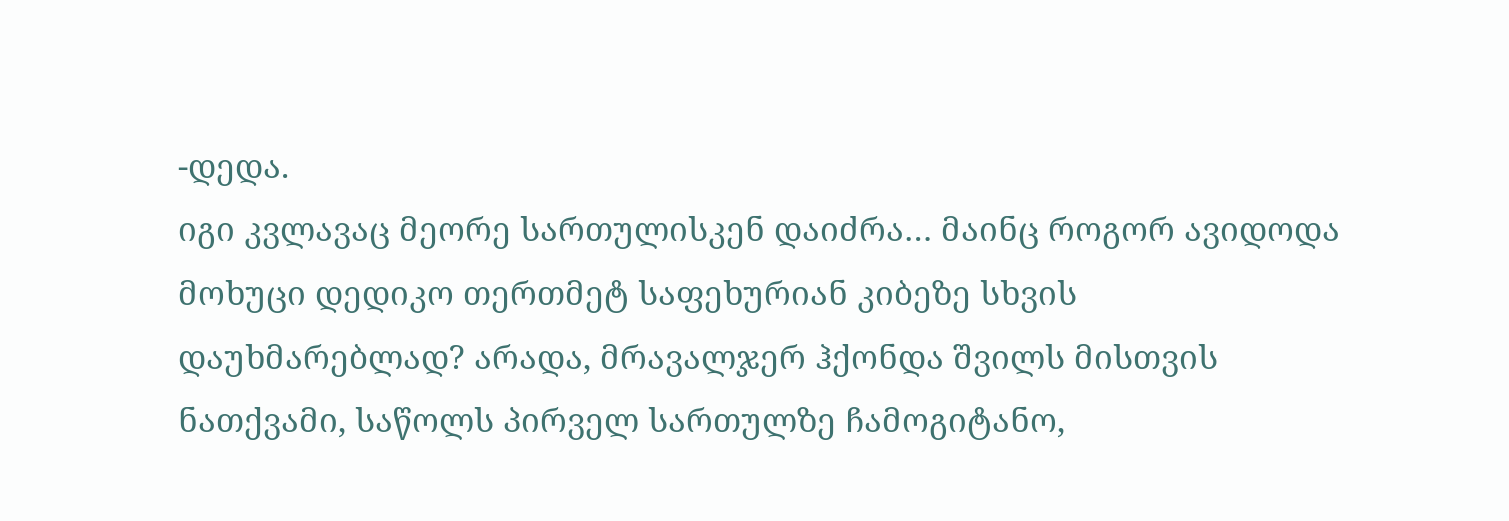-დედა.
იგი კვლავაც მეორე სართულისკენ დაიძრა… მაინც როგორ ავიდოდა მოხუცი დედიკო თერთმეტ საფეხურიან კიბეზე სხვის დაუხმარებლად? არადა, მრავალჯერ ჰქონდა შვილს მისთვის ნათქვამი, საწოლს პირველ სართულზე ჩამოგიტანო,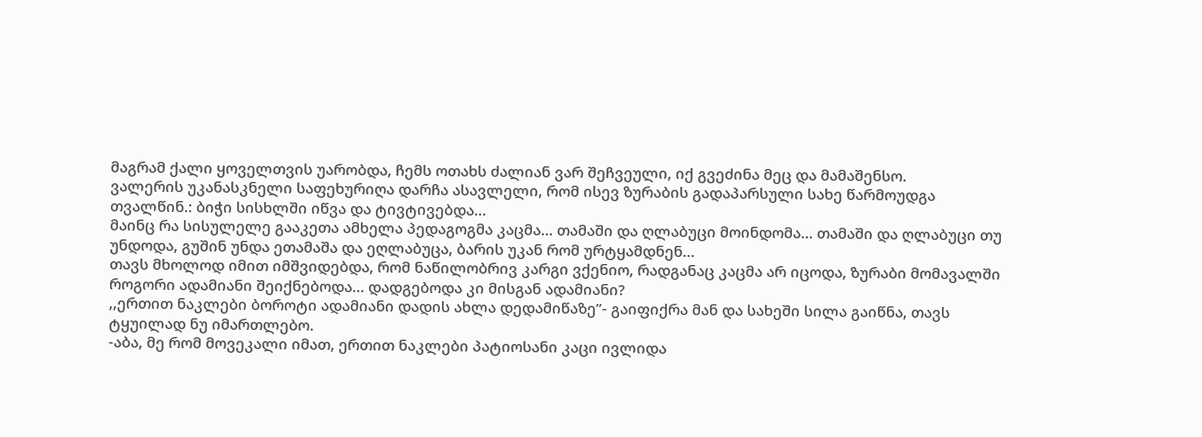მაგრამ ქალი ყოველთვის უარობდა, ჩემს ოთახს ძალიან ვარ შეჩვეული, იქ გვეძინა მეც და მამაშენსო.
ვალერის უკანასკნელი საფეხურიღა დარჩა ასავლელი, რომ ისევ ზურაბის გადაპარსული სახე წარმოუდგა თვალწინ.: ბიჭი სისხლში იწვა და ტივტივებდა…
მაინც რა სისულელე გააკეთა ამხელა პედაგოგმა კაცმა… თამაში და ღლაბუცი მოინდომა… თამაში და ღლაბუცი თუ უნდოდა, გუშინ უნდა ეთამაშა და ეღლაბუცა, ბარის უკან რომ ურტყამდნენ…
თავს მხოლოდ იმით იმშვიდებდა, რომ ნაწილობრივ კარგი ვქენიო, რადგანაც კაცმა არ იცოდა, ზურაბი მომავალში როგორი ადამიანი შეიქნებოდა… დადგებოდა კი მისგან ადამიანი?
,,ერთით ნაკლები ბოროტი ადამიანი დადის ახლა დედამიწაზე”- გაიფიქრა მან და სახეში სილა გაიწნა, თავს ტყუილად ნუ იმართლებო.
-აბა, მე რომ მოვეკალი იმათ, ერთით ნაკლები პატიოსანი კაცი ივლიდა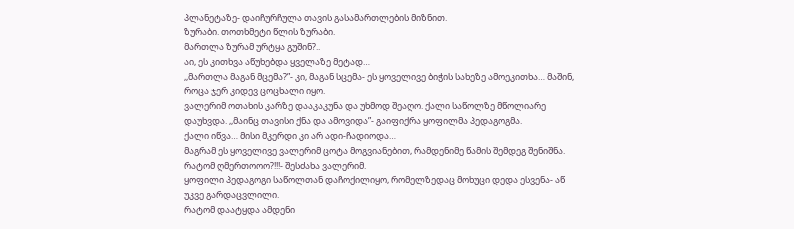პლანეტაზე- დაიჩურჩულა თავის გასამართლების მიზნით.
ზურაბი. თოთხმეტი წლის ზურაბი.
მართლა ზურამ ურტყა გუშინ?..
აი, ეს კითხვა აწუხებდა ყველაზე მეტად…
,,მართლა მაგან მცემა?”- კი, მაგან სცემა- ეს ყოველივე ბიჭის სახეზე ამოეკითხა… მაშინ, როცა ჯერ კიდევ ცოცხალი იყო.
ვალერიმ ოთახის კარზე დააკაკუნა და უხმოდ შეაღო. ქალი საწოლზე მწოლიარე დაუხვდა. ,,მაინც თავისი ქნა და ამოვიდა”- გაიფიქრა ყოფილმა პედაგოგმა.
ქალი იწვა… მისი მკერდი კი არ ადი-ჩადიოდა…
მაგრამ ეს ყოველივე ვალერიმ ცოტა მოგვიანებით, რამდენიმე წამის შემდეგ შენიშნა.
რატომ ღმერთოოო?!!!- შესძახა ვალერიმ.
ყოფილი პედაგოგი საწოლთან დაჩოქილიყო, რომელზედაც მოხუცი დედა ესვენა- აწ უკვე გარდაცვლილი.
რატომ დაატყდა ამდენი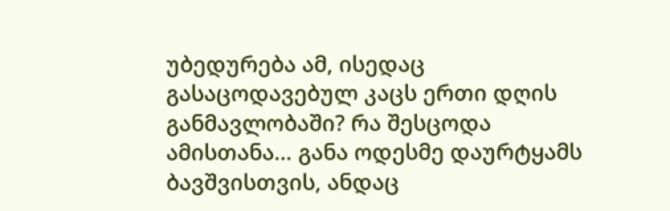უბედურება ამ, ისედაც გასაცოდავებულ კაცს ერთი დღის განმავლობაში? რა შესცოდა ამისთანა… განა ოდესმე დაურტყამს ბავშვისთვის, ანდაც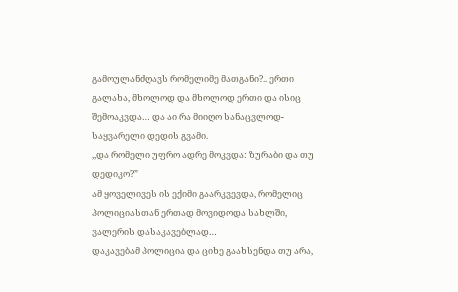გამოულანძღავს რომელიმე მათგანი?.. ერთი გალახა, მხოლოდ და მხოლოდ ერთი და ისიც შემოაკვდა… და აი რა მიიღო სანაცვლოდ- საყვარელი დედის გვამი.
,,და რომელი უფრო ადრე მოკვდა: ზურაბი და თუ დედიკო?”
ამ ყოველივეს ის ექიმი გაარკვევდა, რომელიც პოლიციასთან ერთად მოვიდოდა სახლში, ვალერის დასაკავებლად…
დაკავებამ პოლიცია და ციხე გაახსენდა თუ არა,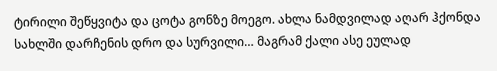ტირილი შეწყვიტა და ცოტა გონზე მოეგო. ახლა ნამდვილად აღარ ჰქონდა სახლში დარჩენის დრო და სურვილი… მაგრამ ქალი ასე ეულად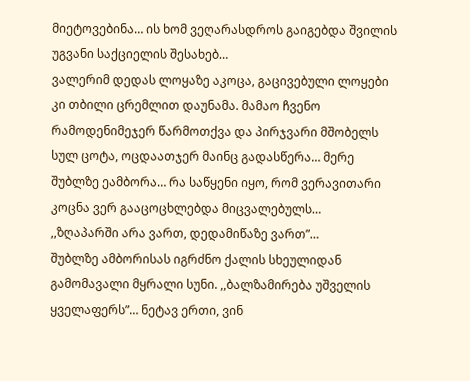მიეტოვებინა… ის ხომ ვეღარასდროს გაიგებდა შვილის უგვანი საქციელის შესახებ…
ვალერიმ დედას ლოყაზე აკოცა, გაცივებული ლოყები კი თბილი ცრემლით დაუნამა. მამაო ჩვენო რამოდენიმეჯერ წარმოთქვა და პირჯვარი მშობელს სულ ცოტა, ოცდაათჯერ მაინც გადასწერა… მერე შუბლზე ეამბორა… რა საწყენი იყო, რომ ვერავითარი კოცნა ვერ გააცოცხლებდა მიცვალებულს…
,,ზღაპარში არა ვართ, დედამიწაზე ვართ”…
შუბლზე ამბორისას იგრძნო ქალის სხეულიდან გამომავალი მყრალი სუნი. ,,ბალზამირება უშველის ყველაფერს”… ნეტავ ერთი, ვინ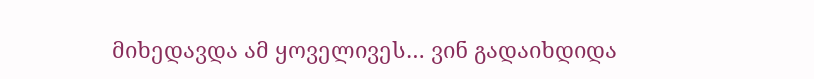მიხედავდა ამ ყოველივეს… ვინ გადაიხდიდა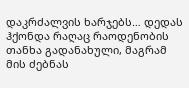დაკრძალვის ხარჯებს… დედას ჰქონდა რაღაც რაოდენობის თანხა გადანახული, მაგრამ მის ძებნას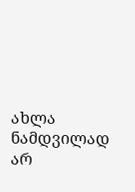ახლა ნამდვილად არ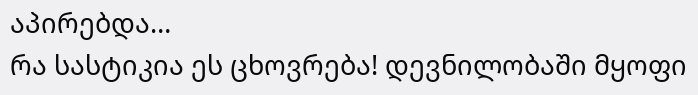აპირებდა…
რა სასტიკია ეს ცხოვრება! დევნილობაში მყოფი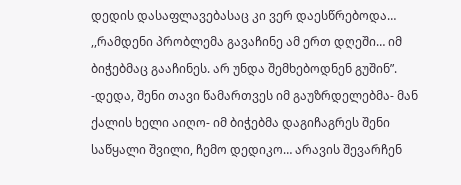დედის დასაფლავებასაც კი ვერ დაესწრებოდა…
,,რამდენი პრობლემა გავაჩინე ამ ერთ დღეში… იმ ბიჭებმაც გააჩინეს. არ უნდა შემხებოდნენ გუშინ”.
-დედა, შენი თავი წამართვეს იმ გაუზრდელებმა- მან ქალის ხელი აიღო- იმ ბიჭებმა დაგიჩაგრეს შენი საწყალი შვილი, ჩემო დედიკო… არავის შევარჩენ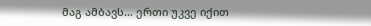მაგ ამბავს… ერთი უკვე იქით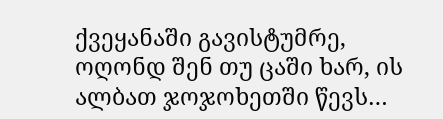ქვეყანაში გავისტუმრე, ოღონდ შენ თუ ცაში ხარ, ის ალბათ ჯოჯოხეთში წევს…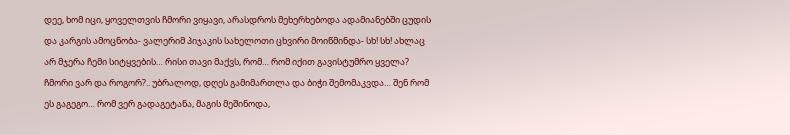დეე, ხომ იცი, ყოველთვის ჩმორი ვიყავი, არასდროს მეხერხებოდა ადამიანებში ცუდის და კარგის ამოცნობა- ვალერიმ პიჯაკის სახელოთი ცხვირი მოიწმინდა- სხ! სხ! ახლაც არ მჯერა ჩემი სიტყვების… რისი თავი მაქვს, რომ… რომ იქით გავისტუმრო ყველა? ჩმორი ვარ და როგორ?.. უბრალოდ, დღეს გამიმართლა და ბიჭი შემომაკვდა… შენ რომ ეს გაგეგო… რომ ვერ გადაგეტანა, მაგის მეშინოდა,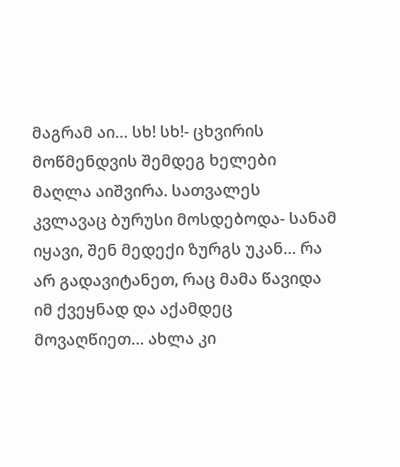მაგრამ აი… სხ! სხ!- ცხვირის მოწმენდვის შემდეგ ხელები მაღლა აიშვირა. სათვალეს კვლავაც ბურუსი მოსდებოდა- სანამ იყავი, შენ მედექი ზურგს უკან… რა არ გადავიტანეთ, რაც მამა წავიდა იმ ქვეყნად და აქამდეც მოვაღწიეთ… ახლა კი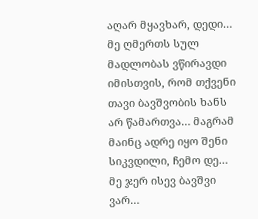აღარ მყავხარ, დედი… მე ღმერთს სულ მადლობას ვწირავდი იმისთვის, რომ თქვენი თავი ბავშვობის ხანს არ წამართვა… მაგრამ მაინც ადრე იყო შენი სიკვდილი, ჩემო დე… მე ჯერ ისევ ბავშვი ვარ…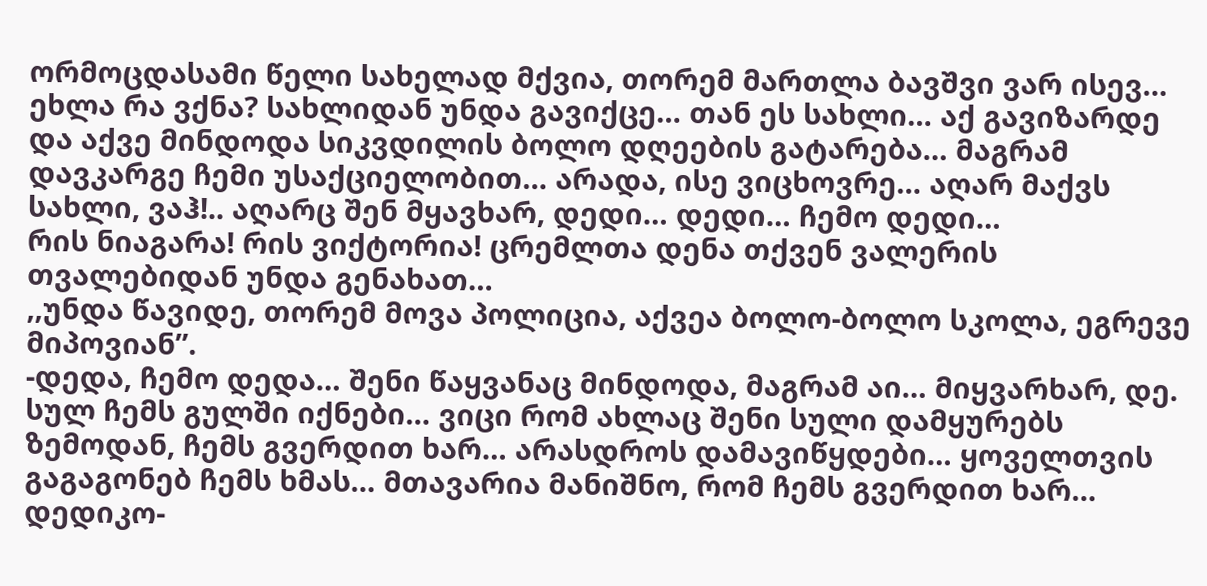ორმოცდასამი წელი სახელად მქვია, თორემ მართლა ბავშვი ვარ ისევ… ეხლა რა ვქნა? სახლიდან უნდა გავიქცე… თან ეს სახლი… აქ გავიზარდე და აქვე მინდოდა სიკვდილის ბოლო დღეების გატარება… მაგრამ დავკარგე ჩემი უსაქციელობით… არადა, ისე ვიცხოვრე… აღარ მაქვს სახლი, ვაჰ!.. აღარც შენ მყავხარ, დედი… დედი… ჩემო დედი…
რის ნიაგარა! რის ვიქტორია! ცრემლთა დენა თქვენ ვალერის თვალებიდან უნდა გენახათ…
,,უნდა წავიდე, თორემ მოვა პოლიცია, აქვეა ბოლო-ბოლო სკოლა, ეგრევე მიპოვიან”.
-დედა, ჩემო დედა… შენი წაყვანაც მინდოდა, მაგრამ აი… მიყვარხარ, დე. სულ ჩემს გულში იქნები… ვიცი რომ ახლაც შენი სული დამყურებს ზემოდან, ჩემს გვერდით ხარ… არასდროს დამავიწყდები… ყოველთვის გაგაგონებ ჩემს ხმას… მთავარია მანიშნო, რომ ჩემს გვერდით ხარ… დედიკო-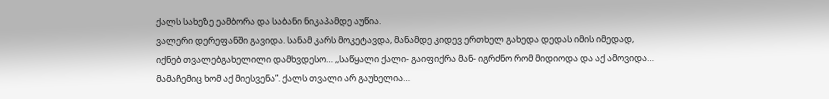ქალს სახეზე ეამბორა და საბანი ნიკაპამდე აუწია.
ვალერი დერეფანში გავიდა. სანამ კარს მოკეტავდა, მანამდე კიდევ ერთხელ გახედა დედას იმის იმედად, იქნებ თვალებგახელილი დამხვდესო… ,,საწყალი ქალი- გაიფიქრა მან- იგრძნო რომ მიდიოდა და აქ ამოვიდა… მამაჩემიც ხომ აქ მიესვენა”. ქალს თვალი არ გაუხელია…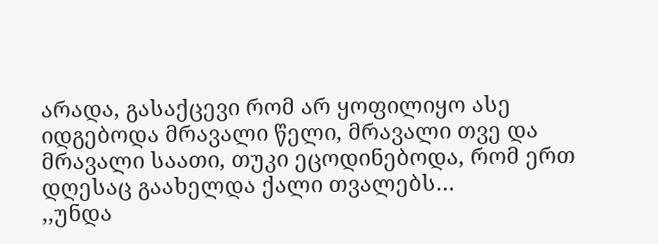არადა, გასაქცევი რომ არ ყოფილიყო ასე იდგებოდა მრავალი წელი, მრავალი თვე და მრავალი საათი, თუკი ეცოდინებოდა, რომ ერთ დღესაც გაახელდა ქალი თვალებს…
,,უნდა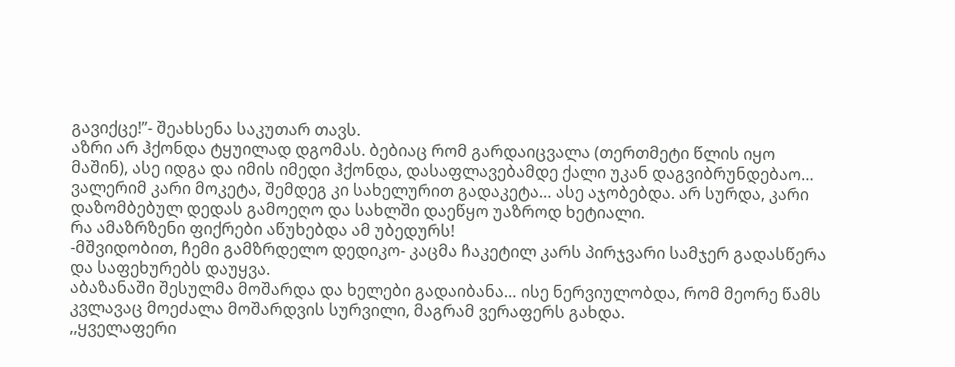გავიქცე!”- შეახსენა საკუთარ თავს.
აზრი არ ჰქონდა ტყუილად დგომას. ბებიაც რომ გარდაიცვალა (თერთმეტი წლის იყო მაშინ), ასე იდგა და იმის იმედი ჰქონდა, დასაფლავებამდე ქალი უკან დაგვიბრუნდებაო…
ვალერიმ კარი მოკეტა, შემდეგ კი სახელურით გადაკეტა… ასე აჯობებდა. არ სურდა, კარი დაზომბებულ დედას გამოეღო და სახლში დაეწყო უაზროდ ხეტიალი.
რა ამაზრზენი ფიქრები აწუხებდა ამ უბედურს!
-მშვიდობით, ჩემი გამზრდელო დედიკო- კაცმა ჩაკეტილ კარს პირჯვარი სამჯერ გადასწერა და საფეხურებს დაუყვა.
აბაზანაში შესულმა მოშარდა და ხელები გადაიბანა… ისე ნერვიულობდა, რომ მეორე წამს კვლავაც მოეძალა მოშარდვის სურვილი, მაგრამ ვერაფერს გახდა.
,,ყველაფერი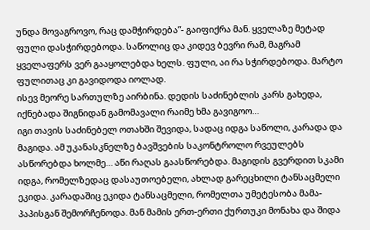უნდა მოვაგროვო, რაც დამჭირდება”- გაიფიქრა მან. ყველაზე მეტად ფული დასჭირდებოდა. საწოლიც და კიდევ ბევრი რამ, მაგრამ ყველაფერს ვერ გააყოლებდა ხელს. ფული, აი რა სჭირდებოდა. მარტო ფულითაც კი გავიდოდა იოლად.
ისევ მეორე სართულზე აირბინა. დედის საძინებლის კარს გახედა, იქნებადა შიგნიდან გამომავალი რაიმე ხმა გავიგოო…
იგი თავის საძინებელ ოთახში შევიდა, სადაც იდგა საწოლი, კარადა და მაგიდა. ამ უკანასკნელზე ბავშვების საკონტროლო რვეულებს ასწორებდა ხოლმე… აწი რაღას გაასწორებდა. მაგიდის გვერდით სკამი იდგა, რომელზედაც დასაუთოებელი, ახლად გარეცხილი ტანსაცმელი ეკიდა. კარადაშიც ეკიდა ტანსაცმელი, რომელთა უმეტესობა მამა-პაპისგან შემორჩენოდა. მან მამის ერთ-ერთი ქურთუკი მონახა და შიდა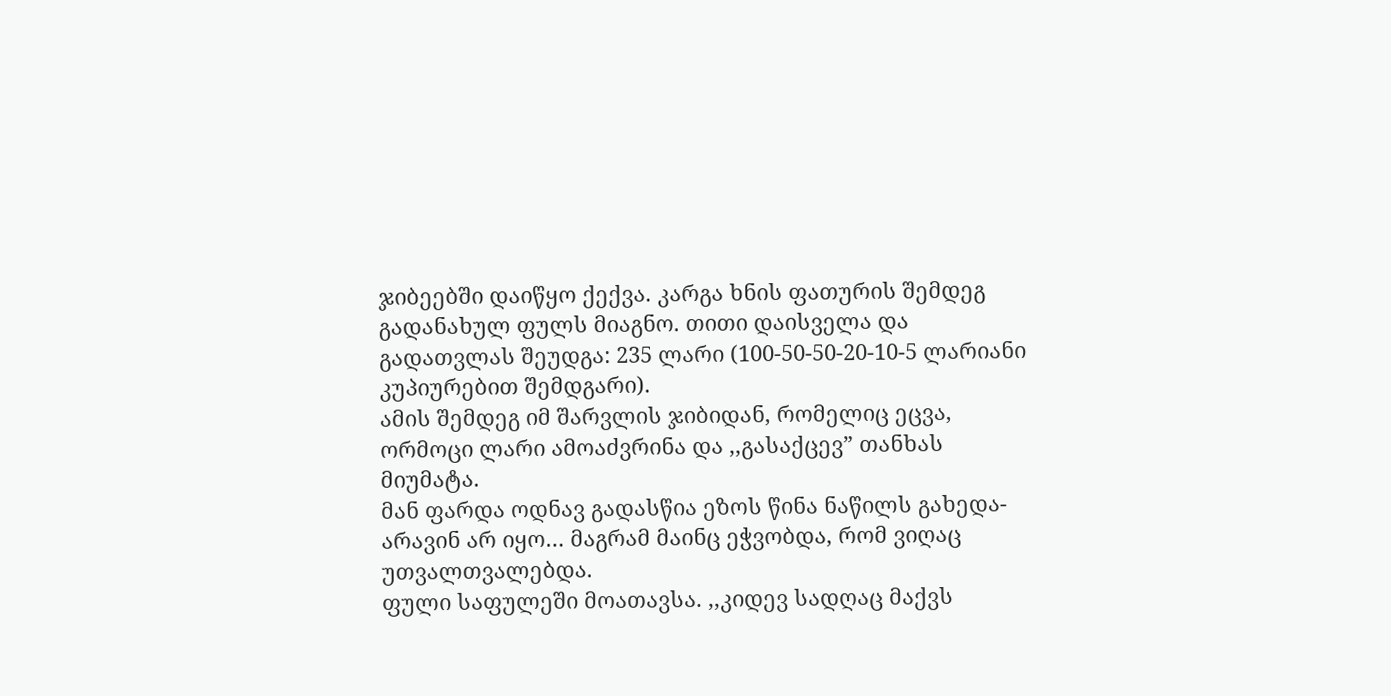ჯიბეებში დაიწყო ქექვა. კარგა ხნის ფათურის შემდეგ გადანახულ ფულს მიაგნო. თითი დაისველა და გადათვლას შეუდგა: 235 ლარი (100-50-50-20-10-5 ლარიანი კუპიურებით შემდგარი).
ამის შემდეგ იმ შარვლის ჯიბიდან, რომელიც ეცვა, ორმოცი ლარი ამოაძვრინა და ,,გასაქცევ” თანხას მიუმატა.
მან ფარდა ოდნავ გადასწია ეზოს წინა ნაწილს გახედა- არავინ არ იყო… მაგრამ მაინც ეჭვობდა, რომ ვიღაც უთვალთვალებდა.
ფული საფულეში მოათავსა. ,,კიდევ სადღაც მაქვს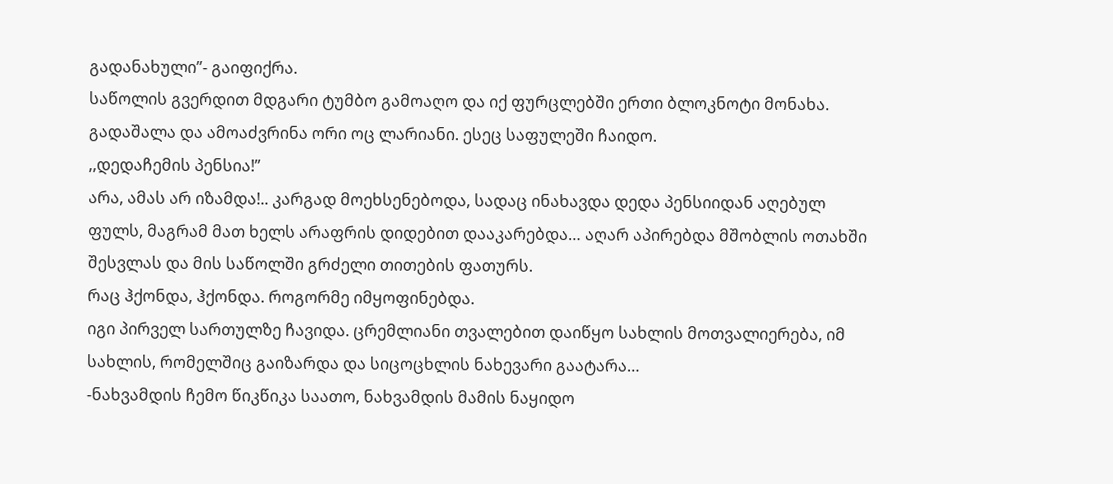გადანახული”- გაიფიქრა.
საწოლის გვერდით მდგარი ტუმბო გამოაღო და იქ ფურცლებში ერთი ბლოკნოტი მონახა. გადაშალა და ამოაძვრინა ორი ოც ლარიანი. ესეც საფულეში ჩაიდო.
,,დედაჩემის პენსია!”
არა, ამას არ იზამდა!.. კარგად მოეხსენებოდა, სადაც ინახავდა დედა პენსიიდან აღებულ ფულს, მაგრამ მათ ხელს არაფრის დიდებით დააკარებდა… აღარ აპირებდა მშობლის ოთახში შესვლას და მის საწოლში გრძელი თითების ფათურს.
რაც ჰქონდა, ჰქონდა. როგორმე იმყოფინებდა.
იგი პირველ სართულზე ჩავიდა. ცრემლიანი თვალებით დაიწყო სახლის მოთვალიერება, იმ სახლის, რომელშიც გაიზარდა და სიცოცხლის ნახევარი გაატარა…
-ნახვამდის ჩემო წიკწიკა საათო, ნახვამდის მამის ნაყიდო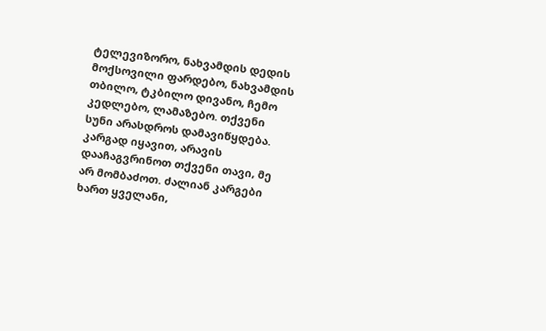ტელევიზორო, ნახვამდის დედის მოქსოვილი ფარდებო, ნახვამდის თბილო, ტკბილო დივანო, ჩემო კედლებო, ლამაზებო. თქვენი სუნი არასდროს დამავიწყდება. კარგად იყავით, არავის დააჩაგვრინოთ თქვენი თავი, მე არ მომბაძოთ. ძალიან კარგები ხართ ყველანი,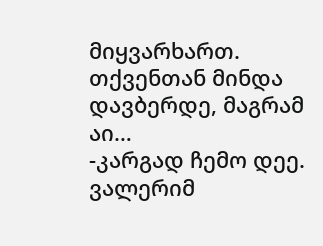მიყვარხართ. თქვენთან მინდა დავბერდე, მაგრამ აი…
-კარგად ჩემო დეე.
ვალერიმ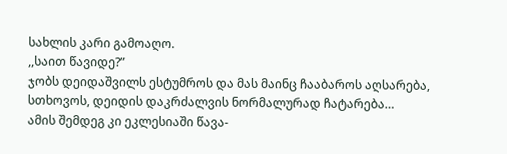სახლის კარი გამოაღო.
,,საით წავიდე?”
ჯობს დეიდაშვილს ესტუმროს და მას მაინც ჩააბაროს აღსარება, სთხოვოს, დეიდის დაკრძალვის ნორმალურად ჩატარება…
ამის შემდეგ კი ეკლესიაში წავა-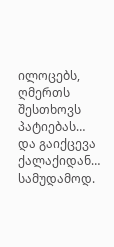ილოცებს, ღმერთს შესთხოვს პატიებას…
და გაიქცევა ქალაქიდან… სამუდამოდ.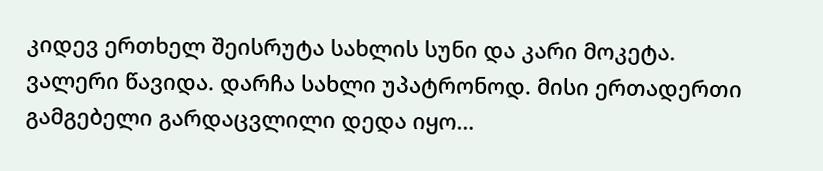კიდევ ერთხელ შეისრუტა სახლის სუნი და კარი მოკეტა.
ვალერი წავიდა. დარჩა სახლი უპატრონოდ. მისი ერთადერთი გამგებელი გარდაცვლილი დედა იყო…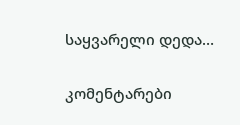საყვარელი დედა…

კომენტარები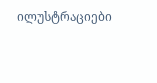ილუსტრაციები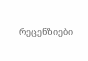რეცენზიები